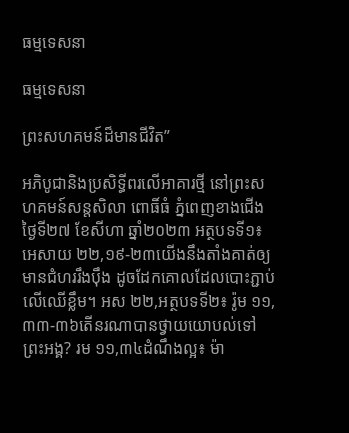ធម្មទេសនា

ធម្មទេសនា

ព្រះសហគមន៍ដ៏មានជីវិត”

អភិបូជានិងប្រសិទ្ធីពរលើអាគារថ្មី នៅព្រះសហគមន៍សន្តសិលា ពោធិ៍ធំ ភ្នំពេញខាងជើង ថ្ងៃទី២៧ ខែសីហា ឆ្នាំ២០២៣ អត្ថបទទី១៖ អេសាយ ២២,១៩-២៣យើងនឹងតាំងគាត់ឲ្យមានជំហររឹង‌ប៉ឹង ដូចដែកគោលដែលបោះភ្ជាប់លើឈើខ្លឹម។ អស ២២,អត្ថបទទី២៖ រ៉ូម ១១,៣៣-៣៦តើនរណាបានថ្វាយយោបល់ទៅព្រះ‌អង្គ? រម ១១,៣៤ដំណឹងល្អ៖ ម៉ា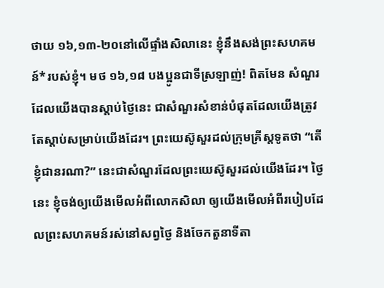ថាយ ១៦,១៣-២០នៅលើផ្ទាំងសិលានេះ ខ្ញុំនឹងសង់ព្រះ‌សហ‌គមន៍*របស់ខ្ញុំ។ មថ ១៦,១៨ បងប្អូនជាទីស្រឡាញ់! ពិតមែន សំណួរដែលយើងបានស្ដាប់ថ្ងៃនេះ ជាសំណួរសំខាន់បំផុតដែលយើងត្រូវតែស្ដាប់សម្រាប់យើងដែរ។ ព្រះយេស៊ូសួរដល់ក្រុមគ្រីស្តទូតថា “តើខ្ញុំជានរណា?” នេះជាសំណួរដែលព្រះយេស៊ូសួរដល់យើងដែរ។ ថ្ងៃនេះ ខ្ញុំចង់ឲ្យយើងមើលអំពីលោកសិលា ឲ្យយើងមើលអំពីរបៀបដែលព្រះសហគមន៍រស់នៅសព្វថ្ងៃ និងចែកតួនាទីតា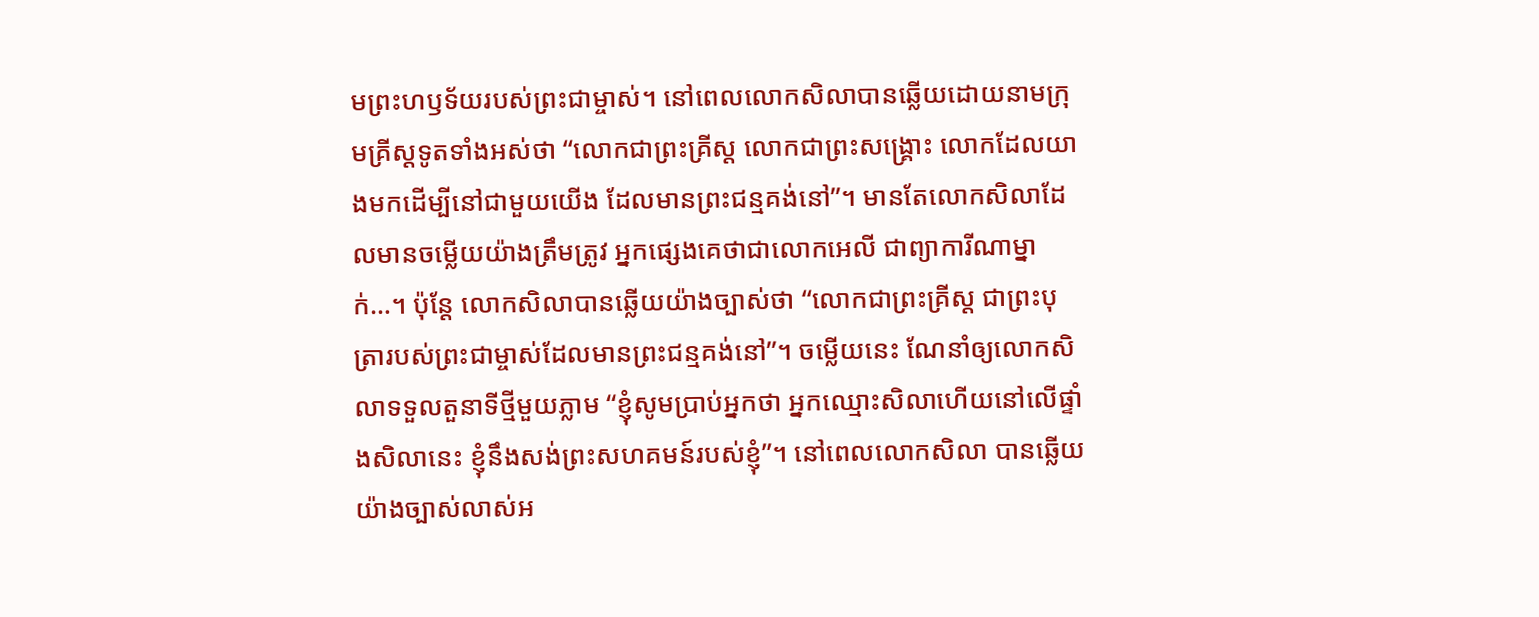មព្រះហឫទ័យរបស់ព្រះជាម្ចាស់។ នៅពេលលោកសិលាបានឆ្លើយដោយនាមក្រុមគ្រីស្តទូតទាំងអស់ថា “លោកជាព្រះគ្រីស្ត លោកជាព្រះសង្គ្រោះ លោកដែលយាងមកដើម្បីនៅជាមួយយើង ដែលមានព្រះជន្មគង់នៅ”។ មានតែលោកសិលាដែលមានចម្លើយយ៉ាងត្រឹមត្រូវ អ្នកផ្សេងគេថាជាលោកអេលី ជាព្យាការីណាម្នាក់…។ ប៉ុន្តែ លោកសិលាបានឆ្លើយយ៉ាងច្បាស់ថា “លោកជាព្រះគ្រីស្ត ជាព្រះបុត្រារបស់ព្រះជាម្ចាស់ដែលមានព្រះជន្មគង់នៅ”។ ចម្លើយនេះ ណែនាំឲ្យលោកសិលាទទួលតួនាទីថ្មីមួយភ្លាម “ខ្ញុំសូមប្រាប់អ្នកថា អ្នកឈ្មោះសិលាហើយនៅលើផ្ទាំងសិលានេះ ខ្ញុំនឹងសង់ព្រះសហគមន៍របស់ខ្ញុំ”។ នៅពេលលោកសិលា បានឆ្លើយយ៉ាងច្បាស់លាស់អ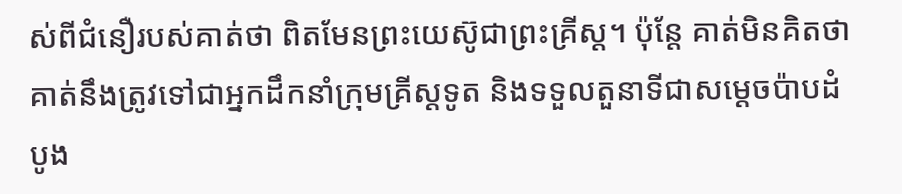ស់ពីជំនឿរបស់គាត់ថា ពិតមែនព្រះយេស៊ូជាព្រះគ្រីស្ត។ ប៉ុន្តែ គាត់មិនគិតថាគាត់នឹងត្រូវទៅជាអ្នកដឹកនាំក្រុមគ្រីស្តទូត និងទទួលតួនាទីជាសម្ដេចប៉ាបដំបូង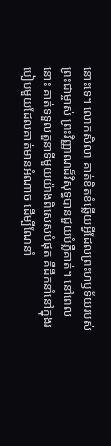នោះទេ។ លោកសិលា គាត់ខិតខំឆ្លើយអ្វីដែលព្រះហឫទ័យរបស់ព្រះជាម្ចាស់ ព្រះវិញ្ញាណដ៏វិសុទ្ធបានជួយបំភ្លឺគាត់។ នៅពេលនោះ គាត់ទទួលតួនាទីមួយយ៉ាងពិសេសបំផុត គឺដឹកនាំនៅក្នុងរបៀបមួយដែលគាត់មានអំណាច ដើម្បីណែនាំ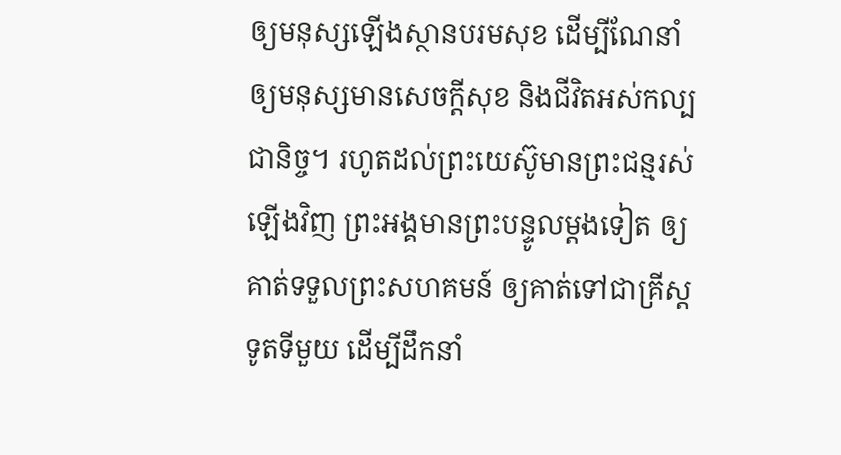ឲ្យមនុស្សឡើងស្ថានបរមសុខ ដើម្បីណែនាំឲ្យមនុស្សមានសេចក្ដីសុខ និងជីវិតអស់កល្បជានិច្ច។ រហូតដល់ព្រះយេស៊ូមានព្រះជន្មរស់ឡើងវិញ ព្រះអង្គមានព្រះបន្ទូលម្ដងទៀត ឲ្យគាត់ទទួលព្រះសហគមន៍ ឲ្យគាត់ទៅជាគ្រីស្តទូតទីមួយ ដើម្បីដឹកនាំ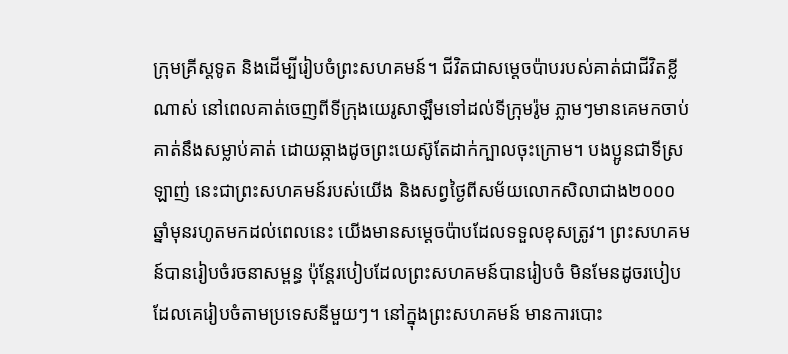ក្រុមគ្រីស្តទូត និងដើម្បីរៀបចំព្រះសហគមន៍។ ជីវិតជាសម្ដេចប៉ាបរបស់គាត់ជាជីវិតខ្លីណាស់ នៅពេលគាត់ចេញពីទីក្រុងយេរូសាឡឹមទៅដល់ទីក្រុមរ៉ូម ភ្លាមៗមានគេមកចាប់គាត់នឹងសម្លាប់គាត់ ដោយឆ្កាងដូចព្រះយេស៊ូតែដាក់ក្បាលចុះក្រោម។ បងប្អូនជាទីស្រឡាញ់ នេះជាព្រះសហគមន៍របស់យើង និងសព្វថ្ងៃពីសម័យលោកសិលាជាង២០០០ឆ្នាំមុនរហូតមកដល់ពេលនេះ យើងមានសម្ដេចប៉ាបដែលទទួលខុសត្រូវ។ ព្រះសហគមន៍បានរៀបចំរចនាសម្ពន្ធ ប៉ុន្តែរបៀបដែលព្រះសហគមន៍បានរៀបចំ មិនមែនដូចរបៀបដែលគេរៀបចំតាមប្រទេសនីមួយៗ។ នៅក្នុងព្រះសហគមន៍ មានការបោះ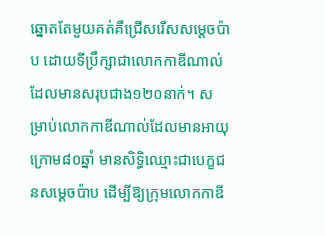ឆ្នោតតែមួយគត់គឺជ្រើសរើសសម្ដេចប៉ាប ដោយទីប្រឹក្សាជាលោកកាឌីណាល់ ដែលមានសរុបជាង១២០នាក់។ សម្រាប់លោកកាឌីណាល់ដែលមានអាយុក្រោម៨០ឆ្នាំ មានសិទ្ធិឈ្មោះជាបេក្ខជនសម្តេចប៉ាប ដើម្បីឱ្យក្រុមលោកកាឌី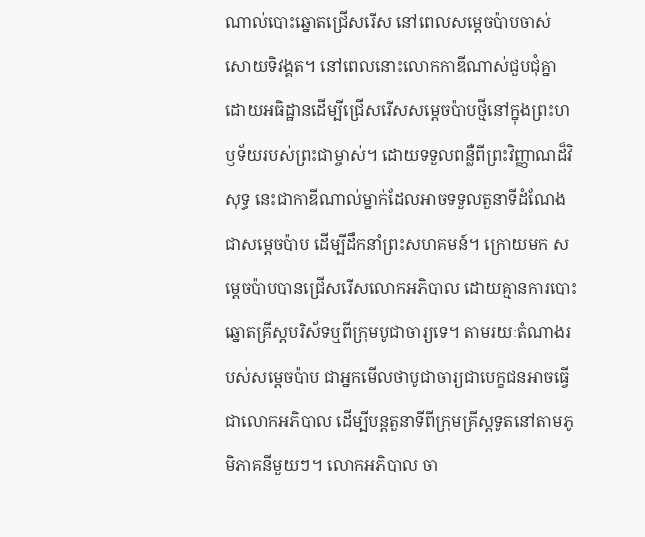ណាល់បោះឆ្នោតជ្រើសរើស នៅពេលសម្ដេចប៉ាបចាស់សោយទិវង្គត។ នៅពេលនោះលោកកាឌីណាស់ជួបជុំគ្នា ដោយអធិដ្ឋានដើម្បីជ្រើសរើសសម្តេចប៉ាបថ្មីនៅក្នុងព្រះហឫទ័យរបស់ព្រះជាម្ចាស់។ ដោយទទួលពន្លឺពីព្រះវិញ្ញាណដ៏វិសុទ្ធ នេះជាកាឌីណាល់ម្នាក់ដែលអាចទទួលតួនាទីដំណែងជាសម្ដេចប៉ាប ដើម្បីដឹកនាំព្រះសហគមន៍។ ក្រោយមក សម្ដេចប៉ាបបានជ្រើសរើសលោកអភិបាល ដោយគ្មានការបោះឆ្នោតគ្រីស្តបរិស័ទឬពីក្រុមបូជាចារ្យទេ។ តាមរយៈតំណាងរបស់សម្តេចប៉ាប ជាអ្នកមើលថាបូជាចារ្យជាបេក្ខជនអាចធ្វើជាលោកអភិបាល ដើម្បីបន្តតួនាទីពីក្រុមគ្រីស្តទូតនៅតាមភូមិភាគនីមួយៗ។ លោកអភិបាល ចា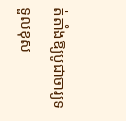ត់តាំងឱ្យបូជាចារ្យទទួលខុស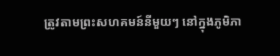ត្រូវតាមព្រះសហគមន៍នីមួយៗ នៅក្នុងភូមិភា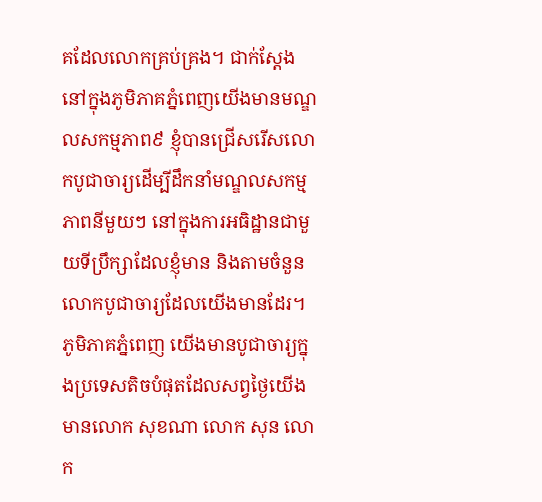គដែលលោកគ្រប់គ្រង។ ជាក់ស្តែង នៅក្នុងភូមិភាគភ្នំពេញយើងមានមណ្ឌលសកម្មភាព៩ ខ្ញុំបានជ្រើសរើសលោកបូជាចារ្យដើម្បីដឹកនាំមណ្ឌលសកម្មភាពនីមួយៗ នៅក្នុងការអធិដ្ឋានជាមួយទីប្រឹក្សាដែលខ្ញុំមាន និងតាមចំនួនលោកបូជាចារ្យដែលយើងមានដែរ។ ភូមិភាគភ្នំពេញ យើងមានបូជាចារ្យក្នុងប្រទេសតិចបំផុតដែលសព្វថ្ងៃយើងមានលោក សុខណា លោក សុន លោក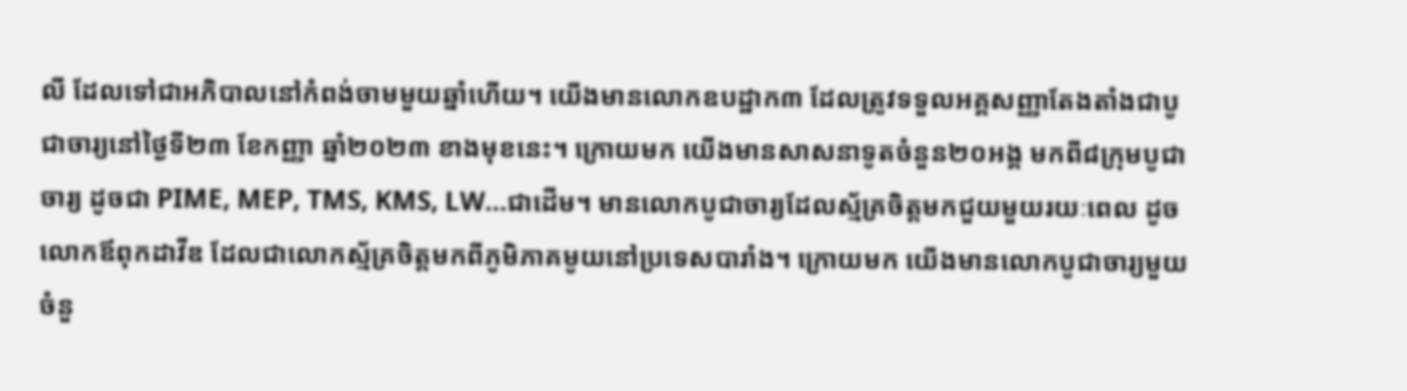លី ដែលទៅជាអភិបាលនៅកំពង់ចាមមួយឆ្នាំហើយ។ យើងមានលោកឧបដ្ឋាក៣ ដែលត្រូវទទួលអគ្គសញ្ញាតែងតាំងជាបូជាចារ្យនៅថ្ងៃទី២៣ ខែកញ្ញា ឆ្នាំ២០២៣ ខាងមុខនេះ។ ក្រោយមក យើងមានសាសនាទូតចំនួន២០អង្គ មកពី៨ក្រុមបូជាចារ្យ ដូចជា PIME, MEP, TMS, KMS, LW…ជាដើម។ មានលោកបូជាចារ្យដែលស្ម័គ្រចិត្តមកជួយមួយរយៈពេល ដូចលោកឪពុកដាវីឌ ដែលជាលោកស្ម័គ្រចិត្តមកពីភូមិភាគមូយនៅប្រទេសបារាំង។ ក្រោយមក យើងមានលោកបូជាចារ្យមួយចំនួ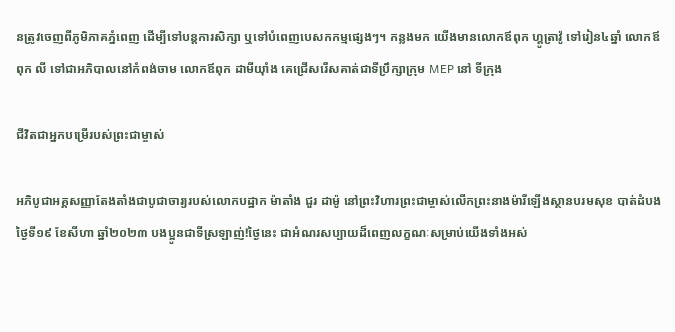នត្រូវចេញពីភូមិភាគភ្នំពេញ ដើម្បីទៅបន្តការសិក្សា ឬទៅបំពេញបេសកកម្មផ្សេងៗ។ កន្លងមក យើងមានលោកឪពុក ហ្គូត្រាវ៉ូ ទៅរៀន៤ឆ្នាំ លោកឪពុក លី ទៅជាអភិបាលនៅកំពង់ចាម លោកឪពុក ដាមីយ៉ាំង គេជ្រើសរើសគាត់ជាទីប្រឹក្សាក្រុម MEP នៅ ទីក្រុង

ជីវិតជាអ្នកបម្រើរបស់ព្រះជាម្ចាស់

អភិបូជាអគ្គសញ្ញាតែងតាំងជាបូជាចារ្យរបស់លោកបដ្ឋាក ម៉ាតាំង ជួរ ដាម៉ូ នៅព្រះវិហារព្រះជាម្ចាស់លើកព្រះនាងម៉ារីឡើងស្ថានបរមសុខ បាត់ដំបង ថ្ងៃទី១៩ ខែសីហា ឆ្នាំ២០២៣ បងប្អូនជាទីស្រឡាញ់!ថ្ងៃនេះ ជាអំណរសប្បាយដ៏ពេញលក្ខណៈសម្រាប់យើងទាំងអស់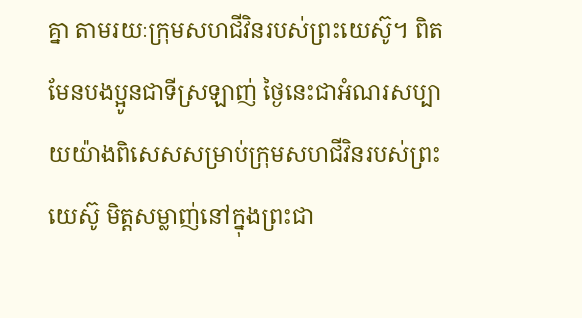គ្នា តាមរយៈក្រុមសហជីវិនរបស់ព្រះយេស៊ូ។ ពិតមែនបងប្អូនជាទីស្រឡាញ់ ថ្ងៃនេះជាអំណរសប្បាយយ៉ាងពិសេសសម្រាប់ក្រុមសហជីវិនរបស់ព្រះយេស៊ូ មិត្តសម្លាញ់នៅក្នុងព្រះជា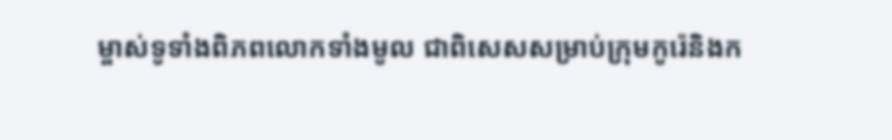ម្ចាស់ទូទាំងពិភពលោកទាំងមូល ជាពិសេសសម្រាប់ក្រុមកូរ៉េនិងក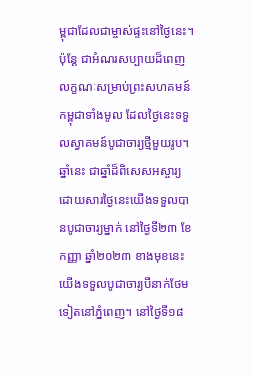ម្ពុជាដែលជាម្ចាស់ផ្ទះនៅថ្ងៃនេះ។ ប៉ុន្តែ ជាអំណរសប្បាយដ៏ពេញលក្ខណៈសម្រាប់ព្រះសហគមន៍កម្ពុជាទាំងមូល ដែលថ្ងៃនេះទទួលស្វាគមន៍បូជាចារ្យថ្មីមួយរូប។ ឆ្នាំនេះ ជាឆ្នាំដ៏ពិសេសអស្ចារ្យដោយសារថ្ងៃនេះយើងទទួលបានបូជាចារ្យម្នាក់ នៅថ្ងៃទី២៣ ខែកញ្ញា ឆ្នាំ២០២៣ ខាងមុខនេះយើងទទួលបូជាចារ្យបីនាក់ថែមទៀតនៅភ្នំពេញ។ នៅថ្ងៃទី១៨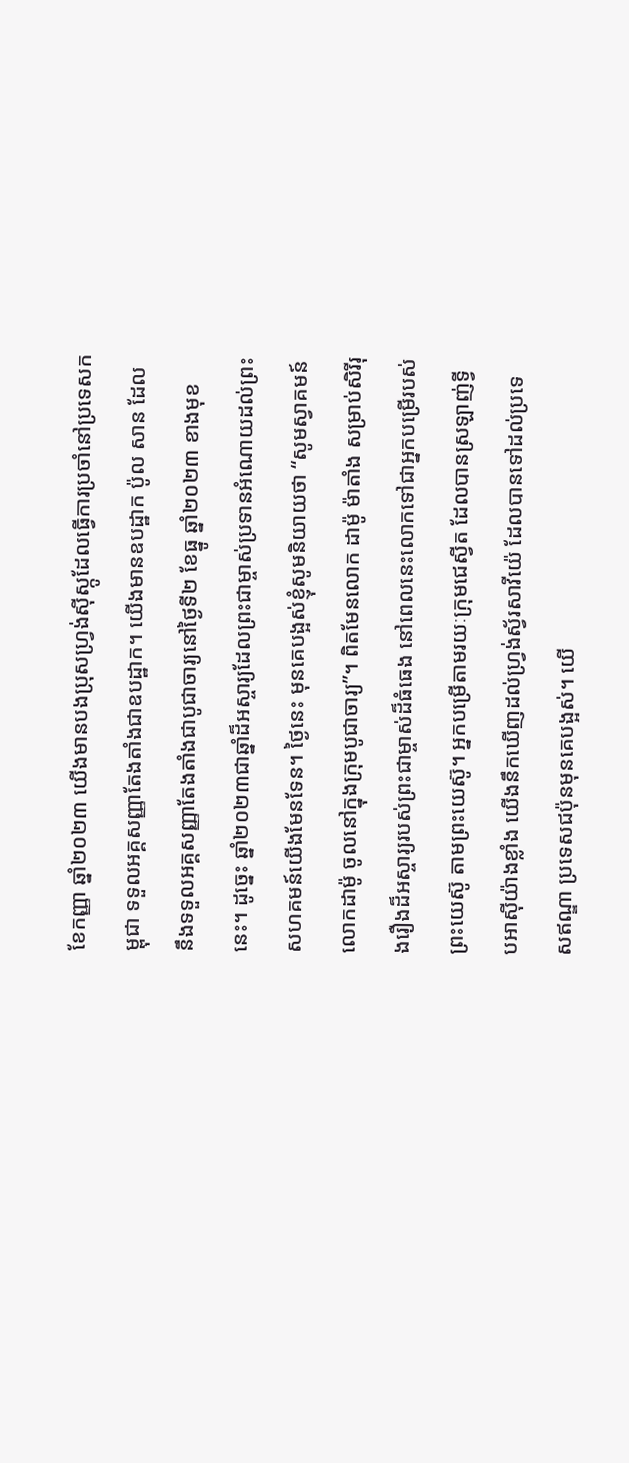ខែកញ្ញា ឆ្នាំ២០២៣ យើងមានបងប្រុសហ្វ្រង់ស៊ីស្កូដែលធ្វើការប្រចាំនៅប្រទេសកម្ពុជា ទទួលអគ្គសញ្ញាតែងតាំងជាឧបដ្ឋាក។ យើងមានឧបដ្ឋាក ប៉ូល សាន ដែលនឹងទទួលអគ្គសញ្ញាតែងតាំងជាបូជាចារ្យនៅថ្ងៃទី២ ខែធ្នូ ឆ្នាំ២០២៣ ខាងមុខនេះ។ ដូច្នេះ ឆ្នាំ២០២៣ជាឆ្នាំដ៏អស្ចារ្យដែលព្រះជាម្ចាស់ប្រទានអំណោយដល់ព្រះសហគមន៍យើងមែនទែន។ ថ្ងៃនេះ មុនគេបង្អស់ខ្ញុំសូមនិយាយថា “សូមស្វាគមន៍លោកដាម៉ូ ចូលនៅក្នុងក្រុមបូជាចារ្យ”។ ពិតមែនលោក ដាម៉ូ ម៉ាតាំង សម្រាប់សិរីរុងរឿងដ៏អស្ចារ្យរបស់ព្រះជាម្ចាស់ដ៏ធំធេង នៅពេលនេះលោកទៅជាអ្នកបម្រើរបស់ព្រះយេស៊ូ តាមព្រះយេស៊ូ។ អ្នកបម្រើតាមរយៈក្រុមជេស្វីត ដែលបានស្រឡាញ់ទ្វីបអាស៊ីយ៉ាងខ្លាំង យើងនឹកឃើញដល់ហ្វ្រង់ស្វ័រសាវីយ៉េ ដែលបានទៅដល់ប្រទេសឥណ្ឌា ប្រទេសជប៉ុនមុនគេបង្អស់។ យើ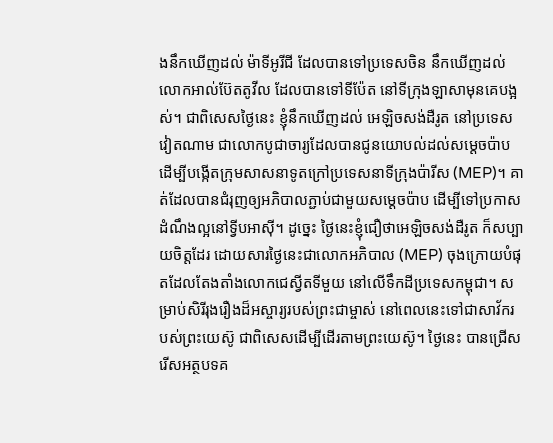ងនឹកឃើញដល់ ម៉ាទីអូរីជី ដែលបានទៅប្រទេសចិន នឹកឃើញដល់លោកអាល់ប៊ែតតូវីល ដែលបានទៅទីប៉ែត នៅទីក្រុងឡាសាមុនគេបង្អស់។ ជាពិសេសថ្ងៃនេះ ខ្ញុំនឹកឃើញដល់ អេឡិចសង់ដឺរូត នៅប្រទេសវៀតណាម ជាលោកបូជាចារ្យដែលបានជូនយោបល់ដល់សម្ដេចប៉ាប ដើម្បីបង្កើតក្រុមសាសនាទូតក្រៅប្រទេសនាទីក្រុងប៉ារីស (MEP)។ គាត់ដែលបានជំរុញឲ្យអភិបាលភ្ជាប់ជាមួយសម្ដេចប៉ាប ដើម្បីទៅប្រកាសដំណឹងល្អនៅទ្វីបអាស៊ី។ ដូច្នេះ ថ្ងៃនេះខ្ញុំជឿថាអេឡិចសង់ដឺរូត ក៏សប្បាយចិត្តដែរ ដោយសារថ្ងៃនេះជាលោកអភិបាល (MEP) ចុងក្រោយបំផុតដែលតែងតាំងលោកជេស្វីតទីមួយ នៅលើទឹកដីប្រទេសកម្ពុជា។ សម្រាប់សិរីរុងរឿងដ៏អស្ចារ្យរបស់ព្រះជាម្ចាស់ នៅពេលនេះទៅជាសាវ័ករបស់ព្រះយេស៊ូ ជាពិសេសដើម្បីដើរតាមព្រះយេស៊ូ។ ថ្ងៃនេះ បានជ្រើសរើសអត្ថបទគ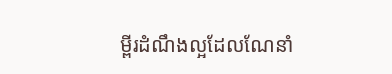ម្ពីរដំណឹងល្អដែលណែនាំ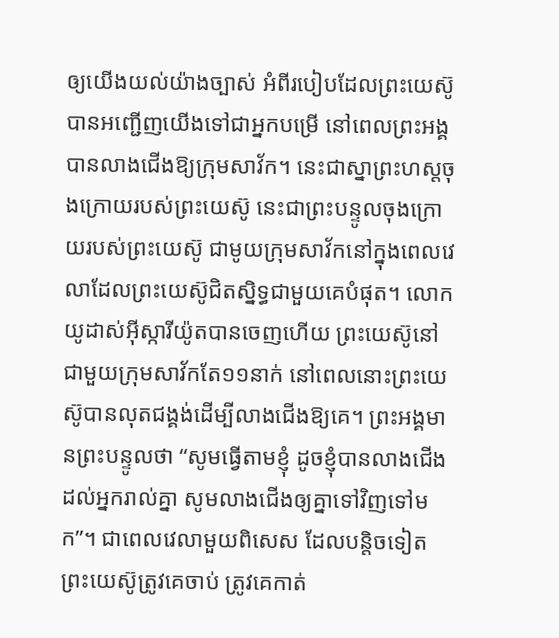ឲ្យយើងយល់យ៉ាងច្បាស់ អំពីរបៀបដែលព្រះយេស៊ូបានអញ្ជើញយើងទៅជាអ្នកបម្រើ នៅពេលព្រះអង្គបានលាងជើងឱ្យក្រុមសាវ័ក។ នេះជាស្នាព្រះហស្តចុងក្រោយរបស់ព្រះយេស៊ូ នេះជាព្រះបន្ទូលចុងក្រោយរបស់ព្រះយេស៊ូ ជាមូយក្រុមសាវ័កនៅក្នុងពេលវេលាដែលព្រះយេស៊ូជិតស្និទ្ធជាមួយគេបំផុត។ លោកយូដាស់អ៊ីស្ការីយ៉ូតបានចេញហើយ ព្រះយេស៊ូនៅជាមួយក្រុមសាវ័កតែ១១នាក់ នៅពេលនោះព្រះយេស៊ូបានលុតជង្គង់ដើម្បីលាងជើងឱ្យគេ។ ព្រះអង្គមានព្រះបន្ទូលថា “សូមធ្វើតាមខ្ញុំ ដូចខ្ញុំបានលាងជើងដល់អ្នករាល់គ្នា សូមលាងជើងឲ្យគ្នាទៅវិញទៅមក”។ ជាពេលវេលាមួយពិសេស ដែលបន្តិចទៀតព្រះយេស៊ូត្រូវគេចាប់ ត្រូវគេកាត់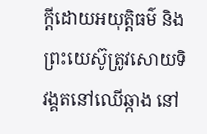ក្ដីដោយអយុត្តិធម៌ និងព្រះយេស៊ូត្រូវសោយទិវង្គតនៅឈើឆ្កាង នៅ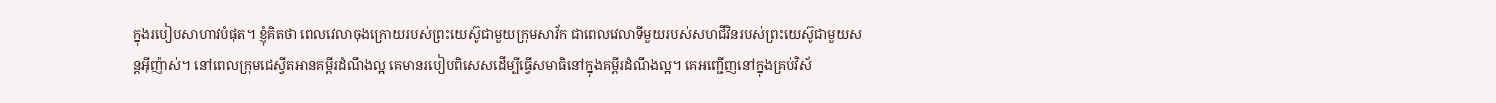ក្នុងរបៀបសាហាវបំផុត។ ខ្ញុំគិតថា ពេលវេលាចុងក្រោយរបស់ព្រះយេស៊ូជាមួយក្រុមសាវ័ក ជាពេលវេលាទីមួយរបស់សហជីវិនរបស់ព្រះយេស៊ូជាមួយសន្តអ៊ីញ៉ាស់។ នៅពេលក្រុមជេស្វីតអានគម្ពីរដំណឹងល្អ គេមានរបៀបពិសេសដើម្បីធ្វើសមាធិនៅក្នុងគម្ពីរដំណឹងល្អ។ គេអញ្ជើញនៅក្នុងគ្រប់វិស័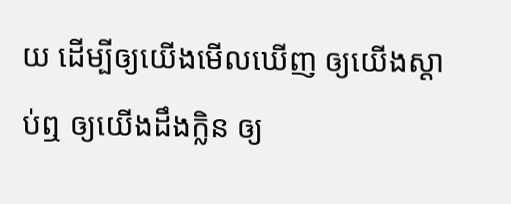យ ដើម្បីឲ្យយើងមើលឃើញ ឲ្យយើងស្ដាប់ឮ ឲ្យយើងដឹងក្លិន ឲ្យ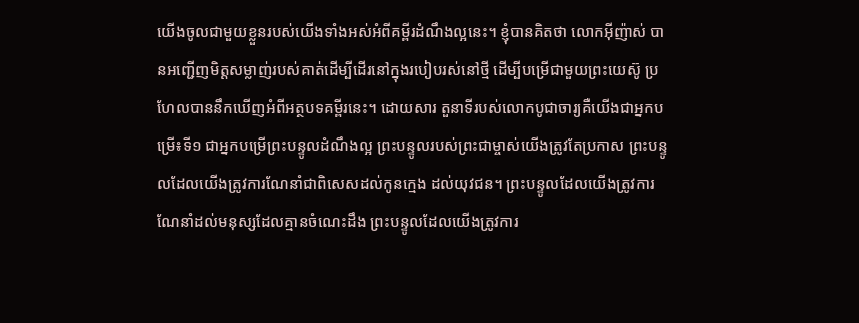យើងចូលជាមួយខ្លួនរបស់យើងទាំងអស់អំពីគម្ពីរដំណឹងល្អនេះ។ ខ្ញុំបានគិតថា លោកអ៊ីញ៉ាស់ បានអញ្ជើញមិត្តសម្លាញ់របស់គាត់ដើម្បីដើរនៅក្នុងរបៀបរស់នៅថ្មី ដើម្បីបម្រើជាមួយព្រះយេស៊ូ ប្រហែលបាននឹកឃើញអំពីអត្ថបទគម្ពីរនេះ។ ដោយសារ តួនាទីរបស់លោកបូជាចារ្យគឺយើងជាអ្នកបម្រើ៖ទី១ ជាអ្នកបម្រើព្រះបន្ទូលដំណឹងល្អ ព្រះបន្ទូលរបស់ព្រះជាម្ចាស់យើងត្រូវតែប្រកាស ព្រះបន្ទូលដែលយើងត្រូវការណែនាំជាពិសេសដល់កូនក្មេង ដល់យុវជន។ ព្រះបន្ទូលដែលយើងត្រូវការណែនាំដល់មនុស្សដែលគ្មានចំណេះដឹង ព្រះបន្ទូលដែលយើងត្រូវការ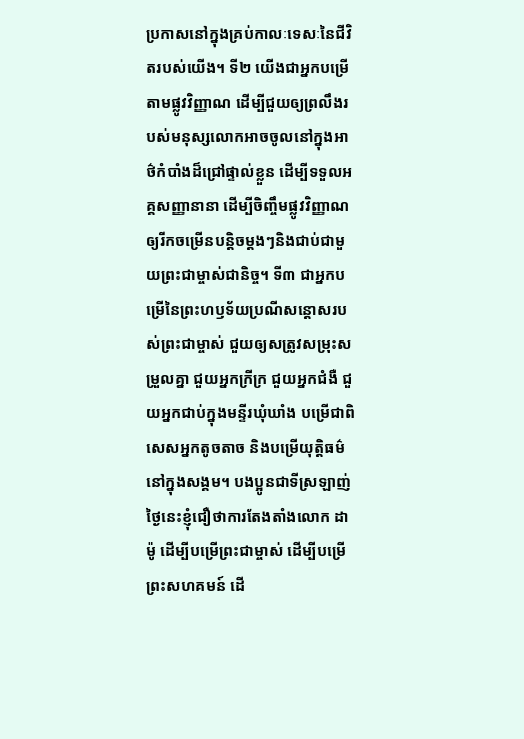ប្រកាសនៅក្នុងគ្រប់កាលៈទេសៈនៃជីវិតរបស់យើង។ ទី២ យើងជាអ្នកបម្រើតាមផ្លូវវិញ្ញាណ ដើម្បីជួយឲ្យព្រលឹងរបស់មនុស្សលោកអាចចូលនៅក្នុងអាថ៌កំបាំងដ៏ជ្រៅផ្ទាល់ខ្លួន ដើម្បីទទួលអគ្គសញ្ញានានា ដើម្បីចិញ្ចឹមផ្លូវវិញ្ញាណឲ្យរីកចម្រើនបន្តិចម្ដងៗនិងជាប់ជាមួយព្រះជាម្ចាស់ជានិច្ច។ ទី៣ ជាអ្នកបម្រើនៃព្រះហឫទ័យប្រណីសន្ដោសរបស់ព្រះជាម្ចាស់ ជួយឲ្យសត្រូវសម្រុះសម្រួលគ្នា ជួយអ្នកក្រីក្រ ជួយអ្នកជំងឺ ជួយអ្នកជាប់ក្នុងមន្ទីរឃុំឃាំង បម្រើជាពិសេសអ្នកតូចតាច និងបម្រើយុត្តិធម៌នៅក្នុងសង្គម។ បងប្អូនជាទីស្រឡាញ់ ថ្ងៃនេះខ្ញុំជឿថាការតែងតាំងលោក ដាម៉ូ ដើម្បីបម្រើព្រះជាម្ចាស់ ដើម្បីបម្រើព្រះសហគមន៍ ដើ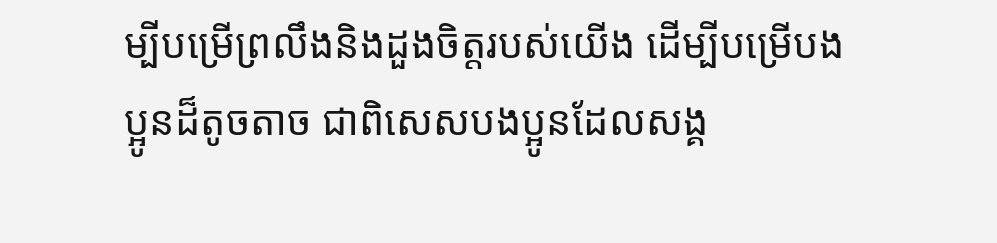ម្បីបម្រើព្រលឹងនិងដួងចិត្តរបស់យើង ដើម្បីបម្រើបងប្អូនដ៏តូចតាច ជាពិសេសបងប្អូនដែលសង្គ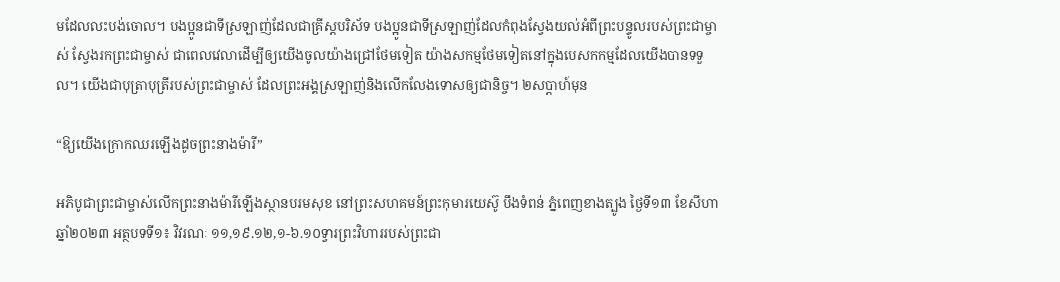មដែលលះបង់ចោល។ បងប្អូនជាទីស្រឡាញ់ដែលជាគ្រីស្តបរិស័ទ បងប្អូនជាទីស្រឡាញ់ដែលកំពុងស្វែងយល់អំពីព្រះបន្ទូលរបស់ព្រះជាម្ចាស់ ស្វែងរកព្រះជាម្ចាស់ ជាពេលវេលាដើម្បីឲ្យយើងចូលយ៉ាងជ្រៅថែមទៀត យ៉ាងសកម្មថែមទៀតនៅក្នុងបេសកកម្មដែលយើងបានទទួល។ យើងជាបុត្រាបុត្រីរបស់ព្រះជាម្ចាស់ ដែលព្រះអង្គស្រឡាញ់និងលើកលែងទោសឲ្យជានិច្ច។ ២សប្តាហ៍មុន

“ឱ្យយើងក្រោកឈរឡើងដូចព្រះនាងម៉ារី”

អភិបូជាព្រះជាម្ចាស់លើកព្រះនាងម៉ារីឡើងស្ថានបរមសុខ នៅព្រះសហគមន៍ព្រះកុមារយេស៊ូ បឹងទំពន់ ភ្នំពេញខាងត្បូង ថ្ងៃទី១៣ ខែសីហា ឆ្នាំ២០២៣ អត្ថបទទី១៖ វិវរណៈ ១១,១៩.១២,១-៦.១០ទ្វារព្រះ‌វិហាររបស់ព្រះ‌ជា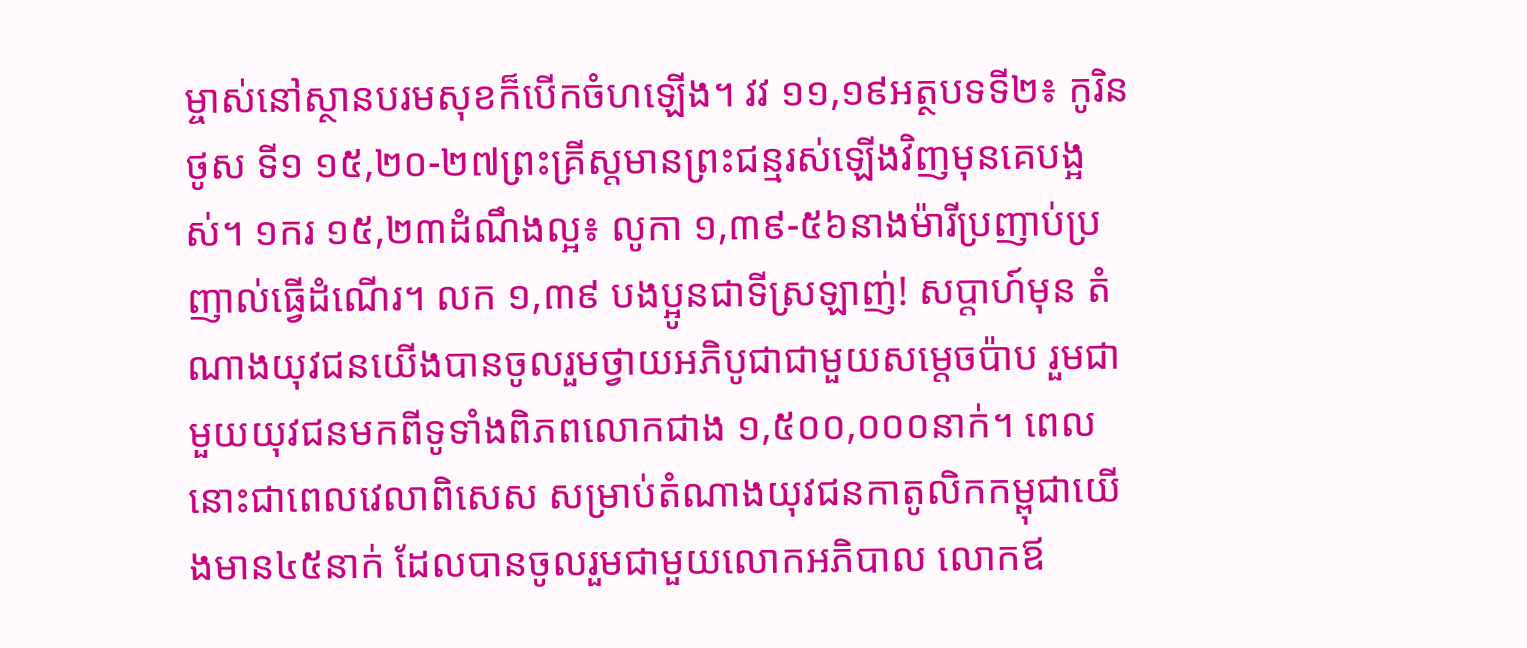ម្ចាស់នៅស្ថានបរម‌សុខក៏បើកចំហឡើង។ វវ ១១,១៩អត្ថបទទី២៖ កូរិនថូស ទី១ ១៥,២០-២៧ព្រះ‌គ្រីស្តមានព្រះ‌ជន្មរស់ឡើងវិញមុនគេបង្អស់។ ១ករ ១៥,២៣ដំណឹងល្អ៖ លូកា ១,៣៩-៥៦នាងម៉ារីប្រញាប់‌ប្រញាល់ធ្វើដំណើរ។ លក ១,៣៩ បងប្អូនជាទីស្រឡាញ់! សប្តាហ៍មុន តំណាងយុវជនយើងបានចូលរួមថ្វាយអភិបូជាជាមួយសម្តេចប៉ាប រួមជាមួយយុវជនមកពីទូទាំងពិភពលោកជាង ១,៥០០,០០០នាក់។ ពេលនោះជាពេលវេលាពិសេស សម្រាប់តំណាងយុវជនកាតូលិកកម្ពុជាយើងមាន៤៥នាក់ ដែលបានចូលរួមជាមួយលោកអភិបាល លោកឪ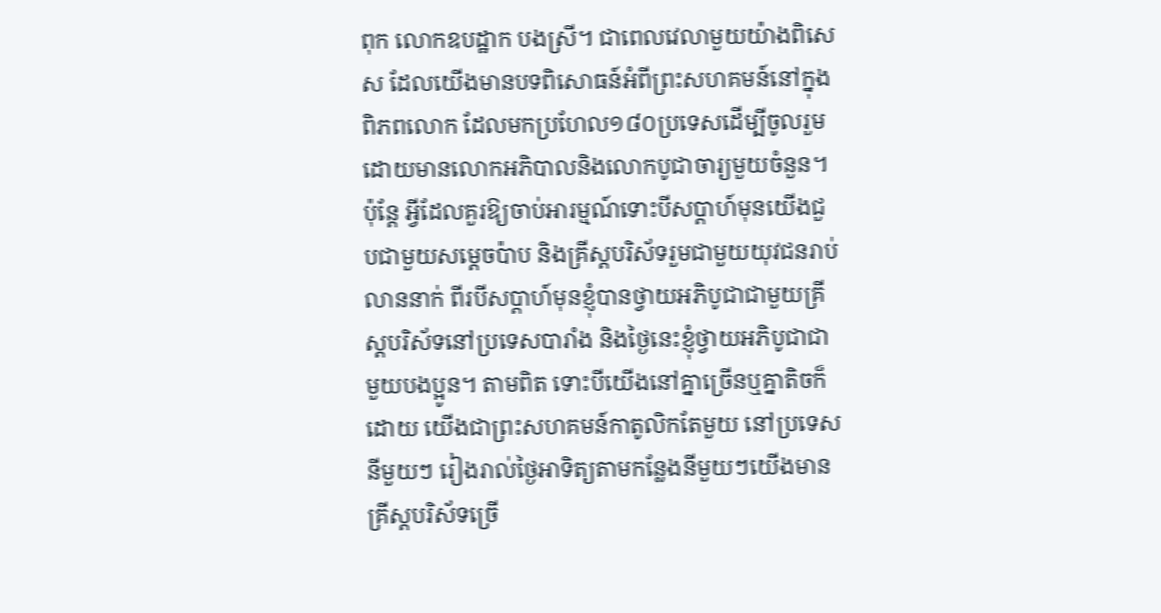ពុក លោកឧបដ្ឋាក បងស្រី។ ជាពេលវេលាមួយយ៉ាងពិសេស ដែលយើងមានបទពិសោធន៍អំពីព្រះសហគមន៍នៅក្នុងពិភពលោក ដែលមកប្រហែល១៨០ប្រទេសដើម្បីចូលរួមដោយមានលោកអភិបាលនិងលោកបូជាចារ្យមួយចំនួន។ ប៉ុន្តែ អ្វីដែលគួរឱ្យចាប់អារម្មណ៍ទោះបីសប្តាហ៍មុនយើងជួបជាមួយសម្តេចប៉ាប និងគ្រីស្តបរិស័ទរួមជាមួយយុវជនរាប់លាននាក់ ពីរបីសប្ដាហ៍មុនខ្ញុំបានថ្វាយអភិបូជាជាមួយគ្រីស្តបរិស័ទនៅប្រទេសបារាំង និងថ្ងៃនេះខ្ញុំថ្វាយអភិបូជាជាមួយបងប្អូន។ តាមពិត ទោះបីយើងនៅគ្នាច្រើនឬគ្នាតិចក៏ដោយ យើងជាព្រះសហគមន៍កាតូលិកតែមួយ នៅប្រទេសនីមួយៗ រៀងរាល់ថ្ងៃអាទិត្យតាមកន្លែងនីមួយៗយើងមានគ្រីស្តបរិស័ទច្រើ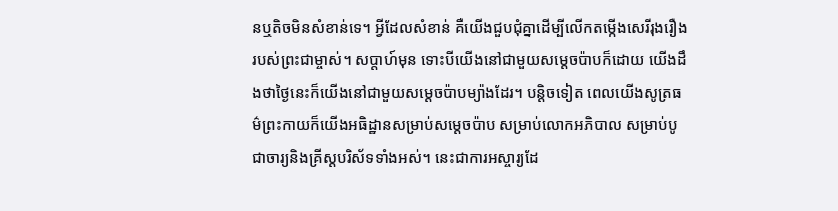នឬតិចមិនសំខាន់ទេ។ អ្វីដែលសំខាន់ គឺយើងជួបជុំគ្នាដើម្បីលើកតម្កើងសេរីរុងរឿងរបស់ព្រះជាម្ចាស់។ សប្តាហ៍មុន ទោះបីយើងនៅជាមួយសម្តេចប៉ាបក៏ដោយ យើងដឹងថាថ្ងៃនេះក៏យើងនៅជាមួយសម្តេចប៉ាបម្យ៉ាងដែរ។ បន្តិចទៀត ពេលយើងសូត្រធម៌ព្រះកាយក៏យើងអធិដ្ឋានសម្រាប់សម្តេចប៉ាប សម្រាប់លោកអភិបាល សម្រាប់បូជាចារ្យនិងគ្រីស្តបរិស័ទទាំងអស់។ នេះជាការអស្ចារ្យដែ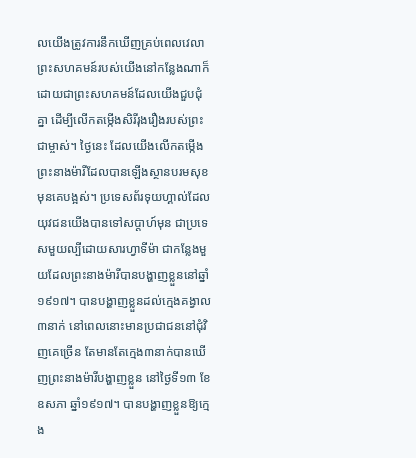លយើងត្រូវការនឹកឃើញគ្រប់ពេលវេលា ព្រះសហគមន៍របស់យើងនៅកន្លែងណាក៏ដោយជាព្រះសហគមន៍ដែលយើងជួបជុំគ្នា ដើម្បីលើកតម្កើងសិរីរុងរឿងរបស់ព្រះជាម្ចាស់។ ថ្ងៃនេះ ដែលយើងលើកតម្កើងព្រះនាងម៉ារីដែលបានឡើងស្ថានបរមសុខមុនគេបង្អស់។ ប្រទេសព័រទុយហ្គាល់ដែលយុវជនយើងបានទៅសប្តាហ៍មុន ជាប្រទេសមួយល្បីដោយសារហ្វាទីម៉ា ជាកន្លែងមួយដែលព្រះនាងម៉ារីបានបង្ហាញខ្លួននៅឆ្នាំ១៩១៧។ បានបង្ហាញខ្លួនដល់ក្មេងគង្វាល៣នាក់ នៅពេលនោះមានប្រជាជននៅជុំវិញគេច្រើន តែមានតែក្មេង៣នាក់បានឃើញព្រះនាងម៉ារីបង្ហាញខ្លួន នៅថ្ងៃទី១៣ ខែឧសភា ឆ្នាំ១៩១៧។ បានបង្ហាញខ្លួនឱ្យក្មេង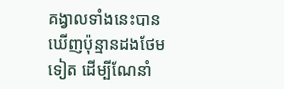គង្វាលទាំងនេះបានឃើញប៉ុន្មានដងថែមទៀត ដើម្បីណែនាំ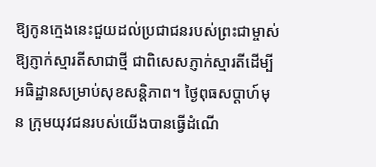ឱ្យកូនក្មេងនេះជួយដល់ប្រជាជនរបស់ព្រះជាម្ចាស់ឱ្យភ្ញាក់ស្មារតីសាជាថ្មី ជាពិសេសភ្ញាក់ស្មារតីដើម្បីអធិដ្ឋានសម្រាប់សុខសន្តិភាព។ ថ្ងៃពុធសប្តាហ៍មុន ក្រុមយុវជនរបស់យើងបានធ្វើដំណើ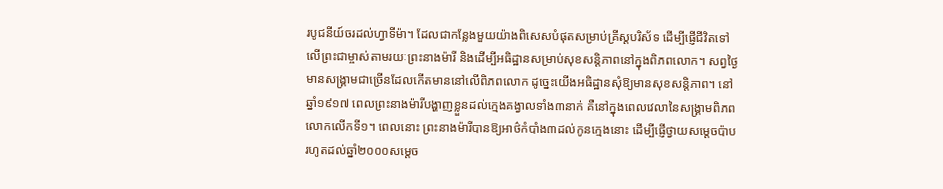របូជនីយ៍ចរដល់ហ្វាទីម៉ា។ ដែលជាកន្លែងមួយយ៉ាងពិសេសបំផុតសម្រាប់គ្រីស្តបរិស័ទ ដើម្បីផ្ញើជីវិតទៅលើព្រះជាម្ចាស់តាមរយៈព្រះនាងម៉ារី និងដើម្បីអធិដ្ឋានសម្រាប់សុខសន្តិភាពនៅក្នុងពិភពលោក។ សព្វថ្ងៃ មានសង្រ្គាមជាច្រើនដែលកើតមាននៅលើពិភពលោក ដូច្នេះយើងអធិដ្ឋានសុំឱ្យមានសុខសន្តិភាព។ នៅឆ្នាំ១៩១៧ ពេលព្រះនាងម៉ារីបង្ហាញខ្លួនដល់ក្មេងគង្វាលទាំង៣នាក់ គឺនៅក្នុងពេលវេលានៃសង្រ្គាមពិភពលោកលើកទី១។ ពេលនោះ ព្រះនាងម៉ារីបានឱ្យអាថ៌កំបាំង៣ដល់កូនក្មេងនោះ ដើម្បីផ្ញើថ្វាយសម្តេចប៉ាប រហូតដល់ឆ្នាំ២០០០សម្តេច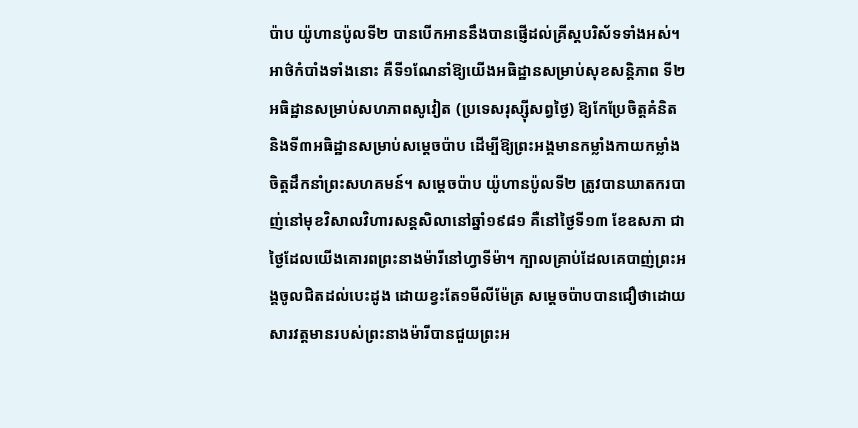ប៉ាប យ៉ូហានប៉ូលទី២ បានបើកអាននឹងបានផ្ញើដល់គ្រីស្តបរិស័ទទាំងអស់។ អាថ៌កំបាំងទាំងនោះ គឺទី១ណែនាំឱ្យយើងអធិដ្ឋានសម្រាប់សុខសន្តិភាព ទី២អធិដ្ឋានសម្រាប់សហភាពសូវៀត (ប្រទេសរុស្ស៊ីសព្វថ្ងៃ) ឱ្យកែប្រែចិត្តគំនិត និងទី៣អធិដ្ឋានសម្រាប់សម្តេចប៉ាប ដើម្បីឱ្យព្រះអង្គមានកម្លាំងកាយកម្លាំងចិត្តដឹកនាំព្រះសហគមន៍។ សម្តេចប៉ាប យ៉ូហានប៉ូលទី២ ត្រូវបានឃាតករបាញ់នៅមុខវិសាលវិហារសន្តសិលានៅឆ្នាំ១៩៨១ គឺនៅថ្ងៃទី១៣ ខែឧសភា ជាថ្ងៃដែលយើងគោរពព្រះនាងម៉ារីនៅហ្វាទីម៉ា។ ក្បាលគ្រាប់ដែលគេបាញ់ព្រះអង្គចូលជិតដល់បេះដូង ដោយខ្វះតែ១មីលីម៉ែត្រ សម្តេចប៉ាបបានជឿថាដោយសារវត្តមានរបស់ព្រះនាងម៉ារីបានជួយព្រះអ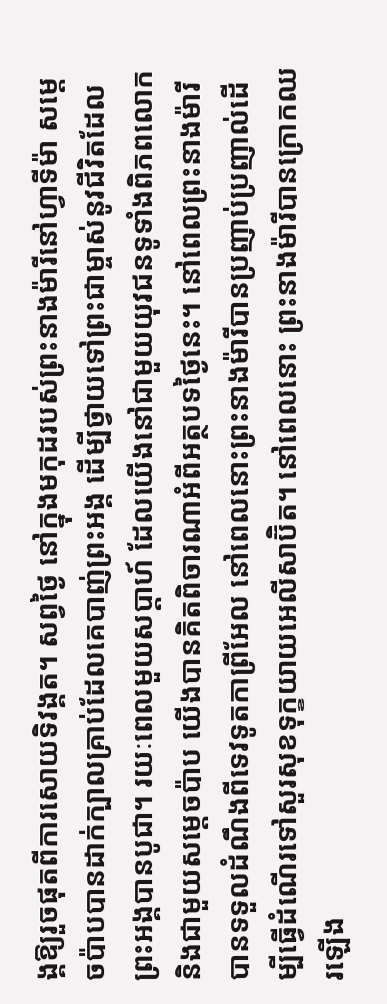ង្គឱ្យរួចផុតពីការសោយទិវង្គត។ សព្វថ្ងៃ នៅក្នុងមកុដរបស់ព្រះនាងម៉ារីនៅហ្វាទីម៉ា សម្តេចប៉ាបបានដាក់ក្បាលគ្រាប់ដែលគេបាញ់ព្រះអង្គ ដើម្បីថ្វាយទៅព្រះជាម្ចាស់នូវជីវិតដែលព្រះអង្គបានបូជា។ រយៈពេលមួយសប្តាហ៍ ដែលយើងនៅជាមួយយុវជនទូទាំងពិភពលោក និងជាមួយសម្តេចប៉ាប យើងបានគិតពិចារណាអំពីអត្ថបទថ្ងៃនេះ។ នៅពេលព្រះនាងម៉ារីបានទទួលដំណឹងពីទេវទូតកាព្រីអែល នៅពេលនោះព្រះនាងម៉ារីបានប្រញាប់ប្រញាល់ដើម្បីធ្វើដំណើរទៅសួរសុខទុក្ខយាយអេលីសាប៊ិត។ នៅពេលនោះ ព្រះនាងម៉ារីបានក្រោកឈរឡើង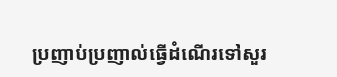ប្រញាប់ប្រញាល់ធ្វើដំណើរទៅសួរ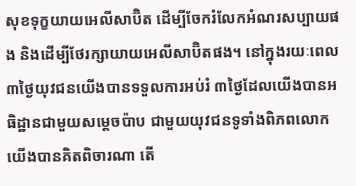សុខទុក្ខយាយអេលីសាប៊ិត ដើម្បីចែករំលែកអំណរសប្បាយផង និងដើម្បីថែរក្សាយាយអេលីសាប៊ិតផង។ នៅក្នុងរយៈពេល៣ថ្ងៃយុវជនយើងបានទទួលការអប់រំ ៣ថ្ងៃដែលយើងបានអធិដ្ឋានជាមួយសម្តេចប៉ាប ជាមួយយុវជនទូទាំងពិភពលោក យើងបានគិតពិចារណា តើ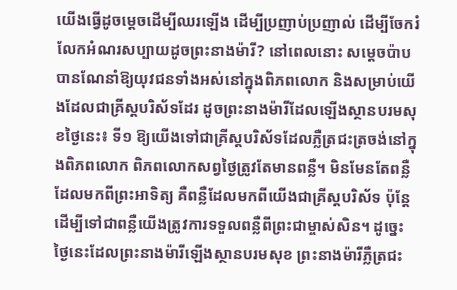យើងធ្វើដូចម្តេចដើម្បីឈរឡើង ដើម្បីប្រញាប់ប្រញាល់ ដើម្បីចែករំលែកអំណរសប្បាយដូចព្រះនាងម៉ារី? នៅពេលនោះ សម្តេចប៉ាបបានណែនាំឱ្យយុវជនទាំងអស់នៅក្នុងពិភពលោក និងសម្រាប់យើងដែលជាគ្រីស្តបរិស័ទដែរ ដូចព្រះនាងម៉ារីដែលឡើងស្ថានបរមសុខថ្ងៃនេះ៖ ទី១ ឱ្យយើងទៅជាគ្រីស្តបរិស័ទដែលភ្លឺត្រជះត្រចង់នៅក្នុងពិភពលោក ពិភពលោកសព្វថ្ងៃត្រូវតែមានពន្លឺ។ មិនមែនតែពន្លឺដែលមកពីព្រះអាទិត្យ គឺពន្លឺដែលមកពីយើងជាគ្រីស្តបរិស័ទ ប៉ុន្តែដើម្បីទៅជាពន្លឺយើងត្រូវការទទួលពន្លឺពីព្រះជាម្ចាស់សិន។ ដូច្នេះ ថ្ងៃនេះដែលព្រះនាងម៉ារីឡើងស្ថានបរមសុខ ព្រះនាងម៉ារីភ្លឺត្រជះ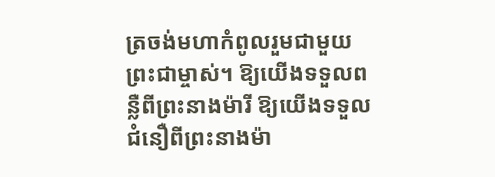ត្រចង់មហាកំពូលរួមជាមួយព្រះជាម្ចាស់។ ឱ្យយើងទទួលពន្លឺពីព្រះនាងម៉ារី ឱ្យយើងទទួលជំនឿពីព្រះនាងម៉ា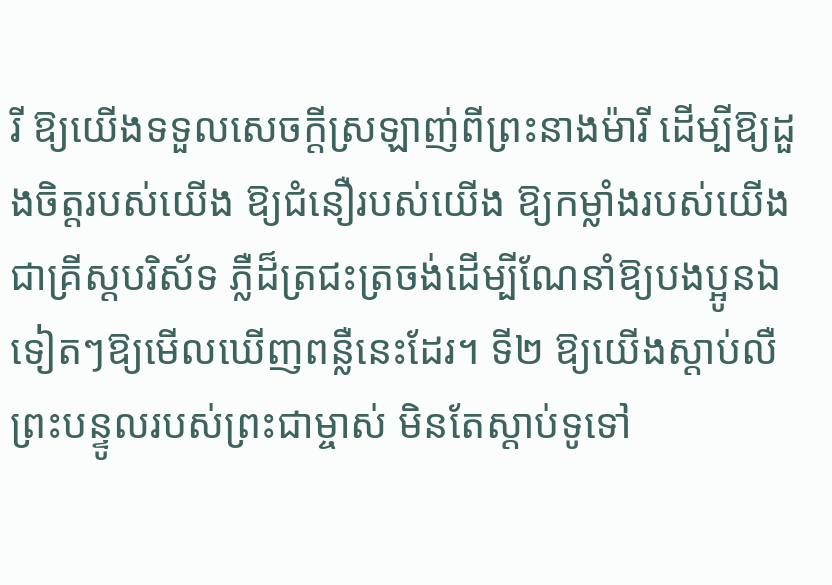រី ឱ្យយើងទទួលសេចក្តីស្រឡាញ់ពីព្រះនាងម៉ារី ដើម្បីឱ្យដួងចិត្តរបស់យើង ឱ្យជំនឿរបស់យើង ឱ្យកម្លាំងរបស់យើងជាគ្រីស្តបរិស័ទ ភ្លឺដ៏ត្រជះត្រចង់ដើម្បីណែនាំឱ្យបងប្អូនឯទៀតៗឱ្យមើលឃើញពន្លឺនេះដែរ។ ទី២ ឱ្យយើងស្តាប់លឺព្រះបន្ទូលរបស់ព្រះជាម្ចាស់ មិនតែស្តាប់ទូទៅ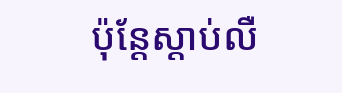ប៉ុន្តែស្តាប់លឺ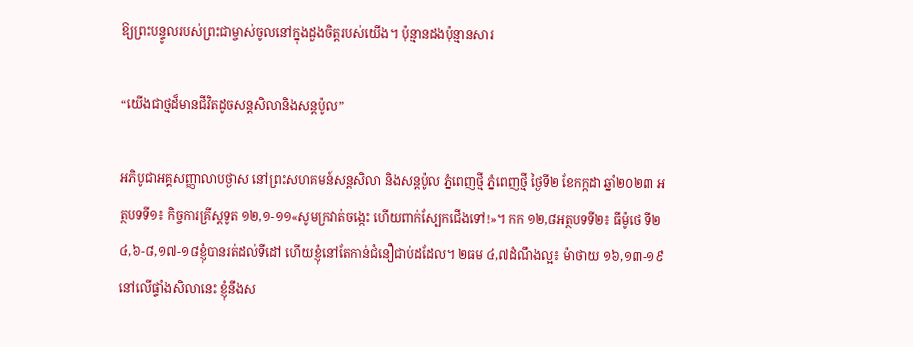ឱ្យព្រះបន្ទូលរបស់ព្រះជាម្ចាស់ចូលនៅក្នុងដួងចិត្តរបស់យើង។ ប៉ុន្មានដងប៉ុន្មានសារ

“យើងជាថ្មដ៏មានជីវិតដូចសន្តសិលានិងសន្តប៉ូល”

អភិបូជាអគ្គសញ្ញាលាបថ្ងាស នៅព្រះសហគមន៍សន្តសិលា និងសន្តប៉ូល ភ្នំពេញថ្មី ភ្នំពេញថ្មី ថ្ងៃទី២ ខែកក្កដា ឆ្នាំ២០២៣ អត្ថបទទី១៖ កិច្ចការគ្រីស្តទូត ១២,១-១១«សូមក្រវាត់ចង្កេះ ហើយពាក់ស្បែកជើងទៅ!»។ កក ១២,៨អត្ថបទទី២៖ ធីម៉ូថេ ទី២ ៤,៦-៨,១៧-១៨ខ្ញុំបានរត់ដល់ទី‌ដៅ ហើយខ្ញុំនៅតែកាន់ជំនឿជាប់ដដែល។ ២ធម ៤,៧ដំណឹងល្អ៖ ម៉ាថាយ ១៦,១៣-១៩នៅលើផ្ទាំងសិលានេះ ខ្ញុំនឹងស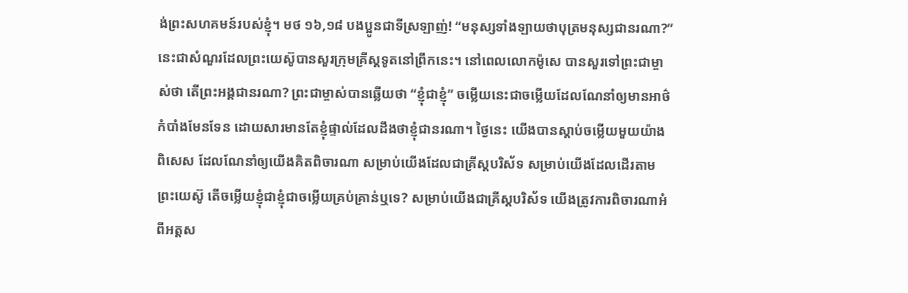ង់ព្រះ‌សហ‌គមន៍របស់ខ្ញុំ។ មថ ១៦,១៨ បងប្អូនជាទីស្រឡាញ់! “មនុស្សទាំង‌ឡាយថាបុត្រមនុស្សជានរណា?” នេះជាសំណួរដែលព្រះយេស៊ូបានសួរក្រុមគ្រីស្តទូតនៅព្រឹកនេះ។ នៅពេលលោកម៉ូសេ បានសួរទៅព្រះជាម្ចាស់ថា តើព្រះអង្គជានរណា? ព្រះជាម្ចាស់បានឆ្លើយថា “ខ្ញុំជាខ្ញុំ” ចម្លើយនេះជាចម្លើយដែលណែនាំឲ្យមានអាថ៌កំបាំងមែនទែន ដោយសារមានតែខ្ញុំផ្ទាល់ដែលដឹងថាខ្ញុំជានរណា។ ថ្ងៃនេះ យើងបានស្ដាប់ចម្លើយមួយយ៉ាងពិសេស ដែលណែនាំឲ្យយើងគិតពិចារណា សម្រាប់យើងដែលជាគ្រីស្តបរិស័ទ សម្រាប់យើងដែលដើរតាមព្រះយេស៊ូ តើចម្លើយខ្ញុំជាខ្ញុំជាចម្លើយគ្រប់គ្រាន់ឬទេ? សម្រាប់យើងជាគ្រីស្តបរិស័ទ យើងត្រូវការពិចារណាអំពីអត្តស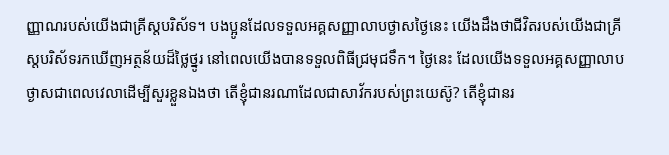ញ្ញាណរបស់យើងជាគ្រីស្តបរិស័ទ។ បងប្អូនដែលទទួលអគ្គសញ្ញាលាបថ្ងាសថ្ងៃនេះ យើងដឹងថាជីវិតរបស់យើងជាគ្រីស្តបរិស័ទរកឃើញអត្ថន័យដ៏ថ្លៃថ្នូរ នៅពេលយើងបានទទួលពិធីជ្រមុជទឹក។ ថ្ងៃនេះ ដែលយើងទទួលអគ្គសញ្ញាលាបថ្ងាសជាពេលវេលាដើម្បីសួរខ្លួនឯងថា តើខ្ញុំជានរណាដែលជាសាវ័ករបស់ព្រះយេស៊ូ? តើខ្ញុំជានរ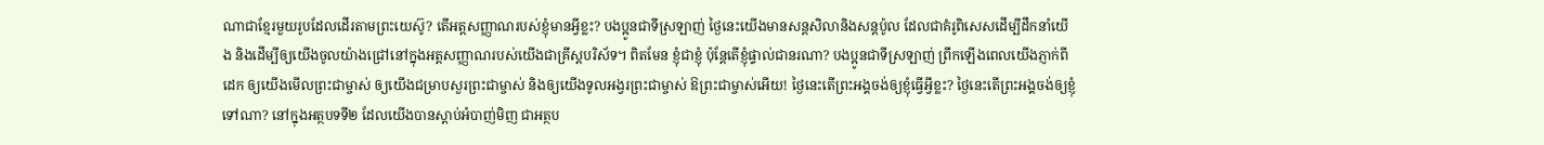ណាជាខ្មែរមួយរូបដែលដើរតាមព្រះយេស៊ូ? តើអត្តសញ្ញាណរបស់ខ្ញុំមានអ្វីខ្លះ? បងប្អូនជាទីស្រឡាញ់ ថ្ងៃនេះយើងមានសន្តសិលានិងសន្តប៉ូល ដែលជាគំរូពិសេសដើម្បីដឹកនាំយើង និងដើម្បីឲ្យយើងចូលយ៉ាងជ្រៅនៅក្នុងអត្តសញ្ញាណរបស់យើងជាគ្រីស្តបរិស័ទ។ ពិតមែន ខ្ញុំជាខ្ញុំ ប៉ុន្តែតើខ្ញុំផ្ទាល់ជានរណា? បងប្អូនជាទីស្រឡាញ់ ព្រឹកឡើងពេលយើងភ្ញាក់ពីដេក ឲ្យយើងមើលព្រះជាម្ចាស់ ឲ្យយើងជម្រាបសួរព្រះជាម្ចាស់ និងឲ្យយើងទូលអង្វរព្រះជាម្ចាស់ ឱព្រះជាម្ចាស់អើយ! ថ្ងៃនេះតើព្រះអង្គចង់ឲ្យខ្ញុំធ្វើអ្វីខ្លះ? ថ្ងៃនេះតើព្រះអង្គចង់ឲ្យខ្ញុំទៅណា? នៅក្នុងអត្ថបទទី២ ដែលយើងបានស្ដាប់អំបាញ់មិញ ជាអត្ថប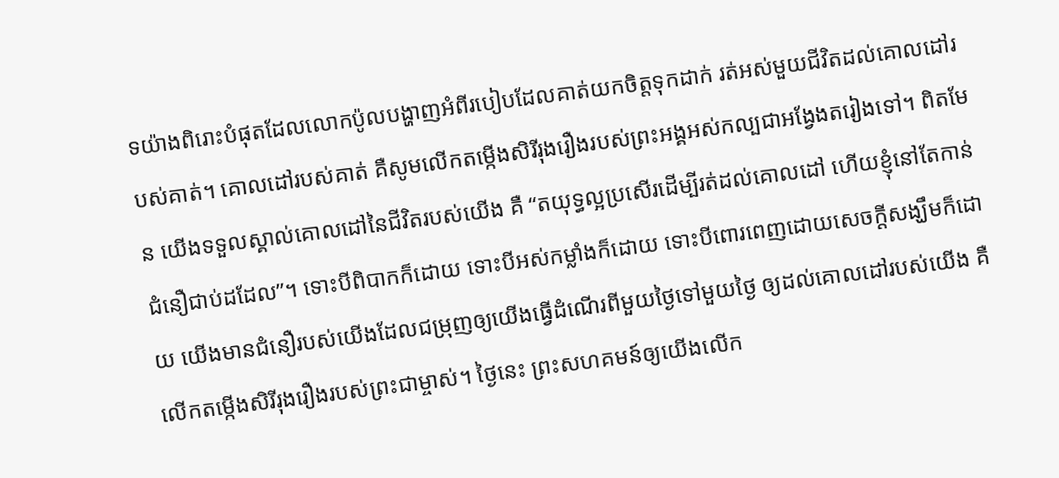ទយ៉ាងពិរោះបំផុតដែលលោកប៉ូលបង្ហាញអំពីរបៀបដែលគាត់យកចិត្តទុកដាក់ រត់អស់មួយជីវិតដល់គោលដៅរបស់គាត់។ គោលដៅរបស់គាត់ គឺសូមលើកតម្កើងសិរីរុងរឿងរបស់ព្រះអង្គអស់កល្បជាអង្វែងតរៀងទៅ។ ពិតមែន យើងទទួលស្គាល់គោលដៅនៃជីវិតរបស់យើង គឺ “តយុទ្ធល្អប្រសើរដើម្បីរត់ដល់គោលដៅ ហើយខ្ញុំនៅតែកាន់ជំនឿជាប់ដដែល”។ ទោះបីពិបាកក៏ដោយ ទោះបីអស់កម្លាំងក៏ដោយ ទោះបីពោរពេញដោយសេចក្ដីសង្ឃឹមក៏ដោយ យើងមានជំនឿរបស់យើងដែលជម្រុញឲ្យយើងធ្វើដំណើរពីមួយថ្ងៃទៅមួយថ្ងៃ ឲ្យដល់គោលដៅរបស់យើង គឺលើកតម្កើងសិរីរុងរឿងរបស់ព្រះជាម្ចាស់។ ថ្ងៃនេះ ព្រះសហគមន៍ឲ្យយើងលើក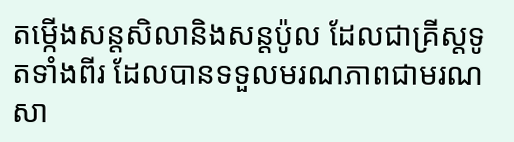តម្កើងសន្តសិលានិងសន្តប៉ូល ដែលជាគ្រីស្តទូតទាំងពីរ ដែលបានទទួលមរណភាពជាមរណសា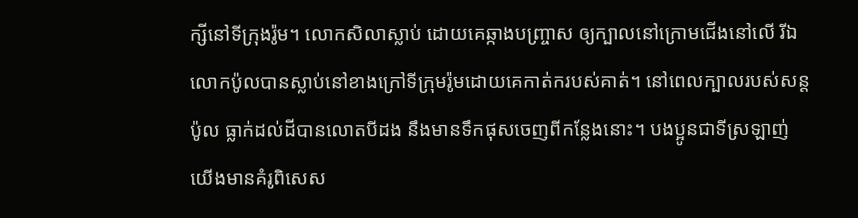ក្សីនៅទីក្រុងរ៉ូម។ លោកសិលាស្លាប់ ដោយគេឆ្កាងបញ្ច្រាស ឲ្យក្បាលនៅក្រោមជើងនៅលើ រីឯលោកប៉ូលបានស្លាប់នៅខាងក្រៅទីក្រុមរ៉ូមដោយគេកាត់ករបស់គាត់។ នៅពេលក្បាលរបស់សន្តប៉ូល ធ្លាក់ដល់ដីបានលោតបីដង នឹងមានទឹកផុសចេញពីកន្លែងនោះ។ បងប្អូនជាទីស្រឡាញ់ យើងមានគំរូពិសេស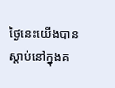ថ្ងៃនេះយើងបានស្ដាប់នៅក្នុងគ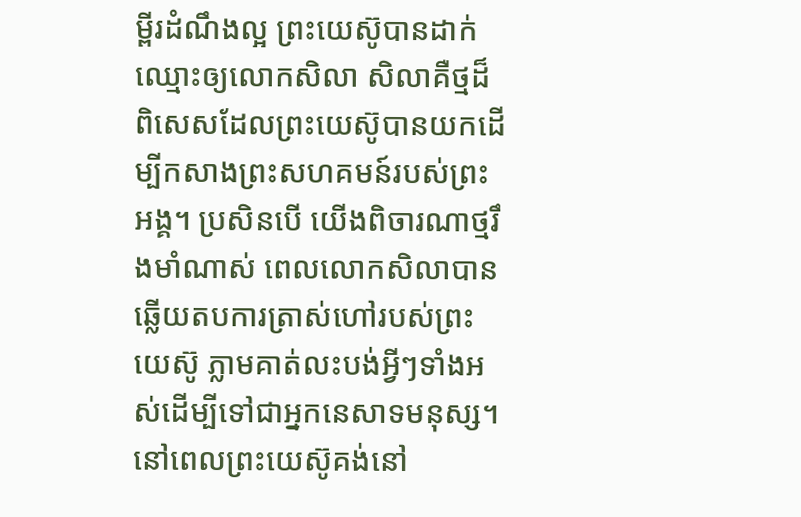ម្ពីរដំណឹងល្អ ព្រះយេស៊ូបានដាក់ឈ្មោះឲ្យលោកសិលា សិលាគឺថ្មដ៏ពិសេសដែលព្រះយេស៊ូបានយកដើម្បីកសាងព្រះសហគមន៍របស់ព្រះអង្គ។ ប្រសិនបើ យើងពិចារណាថ្មរឹងមាំណាស់ ពេលលោកសិលាបានឆ្លើយតបការត្រាស់ហៅរបស់ព្រះយេស៊ូ ភ្លាមគាត់លះបង់អ្វីៗទាំងអស់ដើម្បីទៅជាអ្នកនេសាទមនុស្ស។ នៅពេលព្រះយេស៊ូគង់នៅ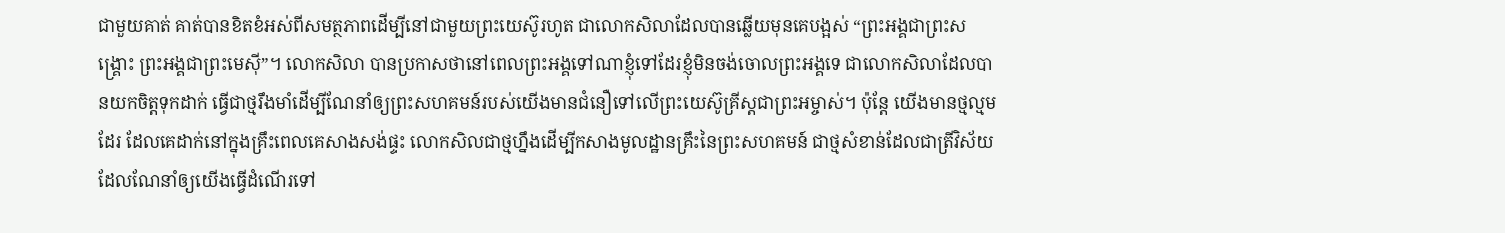ជាមួយគាត់ គាត់បានខិតខំអស់ពីសមត្ថភាពដើម្បីនៅជាមួយព្រះយេស៊ូរហូត ជាលោកសិលាដែលបានឆ្លើយមុនគេបង្អស់ “ព្រះអង្គជាព្រះសង្គ្រោះ ព្រះអង្គជាព្រះមេស៊ី”។ លោកសិលា បានប្រកាសថានៅពេលព្រះអង្គទៅណាខ្ញុំទៅដែរខ្ញុំមិនចង់ចោលព្រះអង្គទេ ជាលោកសិលាដែលបានយកចិត្តទុកដាក់ ធ្វើជាថ្មរឹងមាំដើម្បីណែនាំឲ្យព្រះសហគមន៍របស់យើងមានជំនឿទៅលើព្រះយេស៊ូគ្រីស្តជាព្រះអម្ចាស់។ ប៉ុន្តែ យើងមានថ្មល្មមដែរ ដែលគេដាក់នៅក្នុងគ្រឹះពេលគេសាងសង់ផ្ទះ លោកសិលជាថ្មហ្នឹងដើម្បីកសាងមូលដ្ឋានគ្រឹះនៃព្រះសហគមន៍ ជាថ្មសំខាន់ដែលជាត្រីវិស័យដែលណែនាំឲ្យយើងធ្វើដំណើរទៅ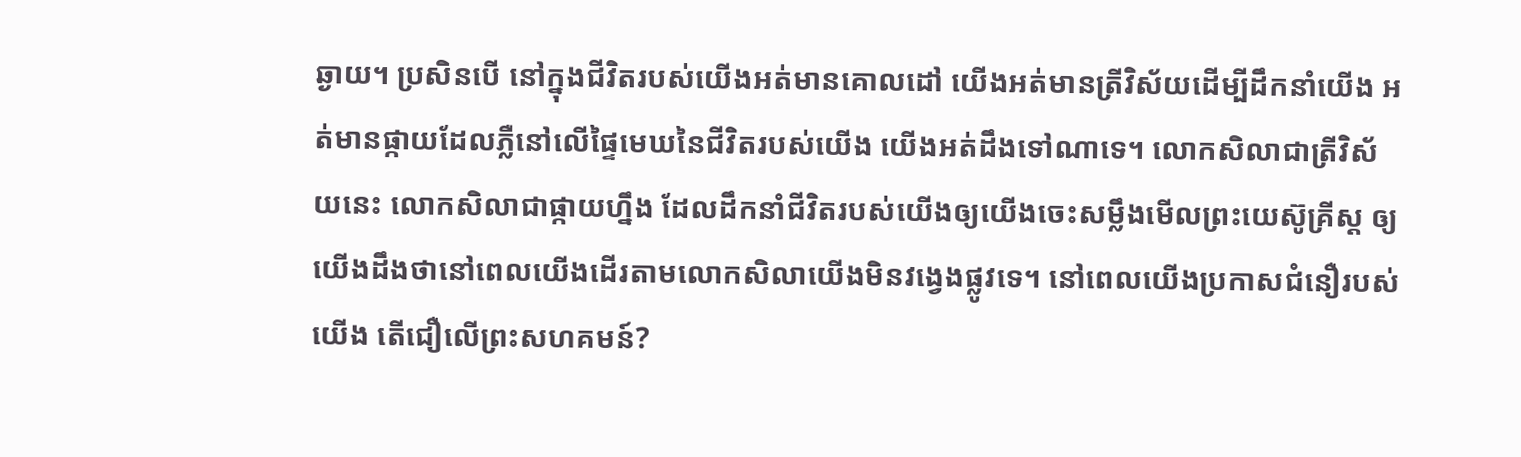ឆ្ងាយ។ ប្រសិនបើ នៅក្នុងជីវិតរបស់យើងអត់មានគោលដៅ យើងអត់មានត្រីវិស័យដើម្បីដឹកនាំយើង អត់មានផ្កាយដែលភ្លឺនៅលើផ្ទៃមេឃនៃជីវិតរបស់យើង យើងអត់ដឹងទៅណាទេ។ លោកសិលាជាត្រីវិស័យនេះ លោកសិលាជាផ្កាយហ្នឹង ដែលដឹកនាំជីវិតរបស់យើងឲ្យយើងចេះសម្លឹងមើលព្រះយេស៊ូគ្រីស្ត ឲ្យយើងដឹងថានៅពេលយើងដើរតាមលោកសិលាយើងមិនវង្វេងផ្លូវទេ។ នៅពេលយើងប្រកាសជំនឿរបស់យើង តើជឿលើព្រះសហគមន៍?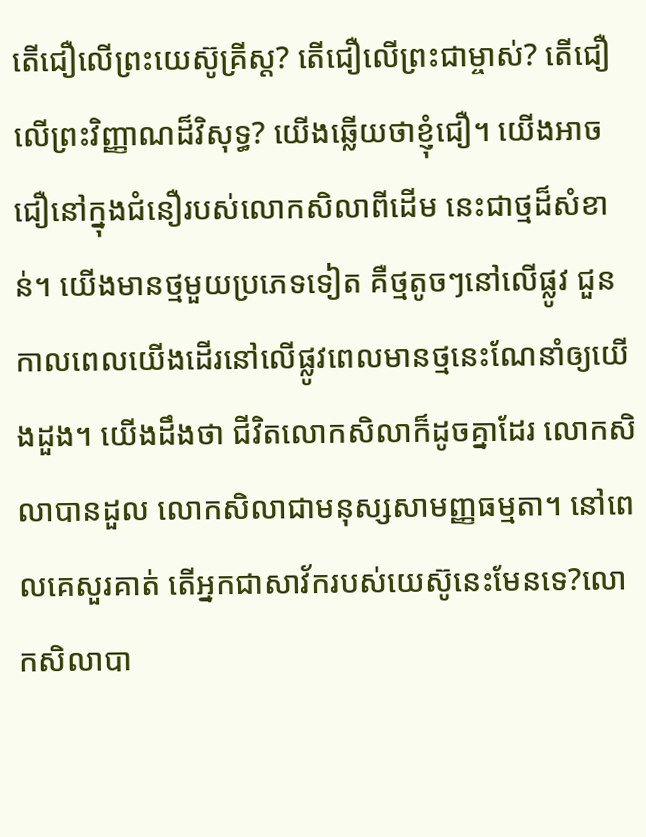តើជឿលើព្រះយេស៊ូគ្រីស្ត? តើជឿលើព្រះជាម្ចាស់? តើជឿលើព្រះវិញ្ញាណដ៏វិសុទ្ធ? យើងឆ្លើយថាខ្ញុំជឿ។ យើងអាចជឿនៅក្នុងជំនឿរបស់លោកសិលាពីដើម នេះជាថ្មដ៏សំខាន់។ យើងមានថ្មមួយប្រភេទទៀត គឺថ្មតូចៗនៅលើផ្លូវ ជួនកាលពេលយើងដើរនៅលើផ្លូវពេលមានថ្មនេះណែនាំឲ្យយើងដួង។ យើងដឹងថា ជីវិតលោកសិលាក៏ដូចគ្នាដែរ លោកសិលាបានដួល លោកសិលាជាមនុស្សសាមញ្ញធម្មតា។ នៅពេលគេសួរគាត់ តើអ្នកជាសាវ័ករបស់យេស៊ូនេះមែនទេ?លោកសិលាបា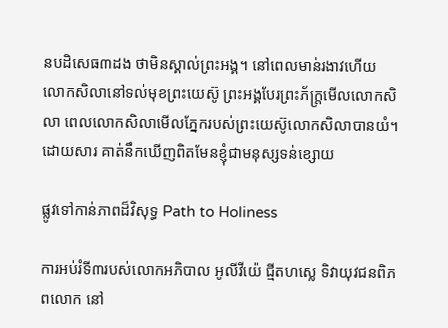នបដិសេធ៣ដង ថាមិនស្គាល់ព្រះអង្គ។ នៅពេលមាន់រងាវហើយ លោកសិលានៅទល់មុខព្រះយេស៊ូ ព្រះអង្គបែរព្រះភ័ក្ត្រមើលលោកសិលា ពេលលោកសិលាមើលភ្នែករបស់ព្រះយេស៊ូលោកសិលាបានយំ។ ដោយសារ គាត់នឹកឃើញពិតមែនខ្ញុំជាមនុស្សទន់ខ្សោយ

ផ្លូវទៅកាន់ភាពដ៏វិសុទ្ធ Path to Holiness

ការអប់រំទី៣របស់លោកអភិបាល អូលីវីយ៉េ ជ្មីតហស្លេ ទិវាយុវជនពិភពលោក នៅ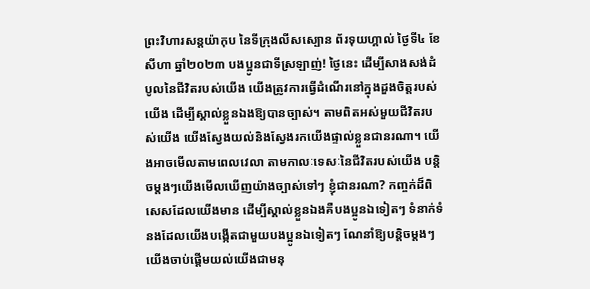ព្រះវិហារសន្តយ៉ាកុប នៃទីក្រុងលីសស្បោន ព័រទុយហ្គាល់ ថ្ងៃទី៤ ខែសីហា ឆ្នាំ២០២៣ បងប្អូនជាទីស្រឡាញ់! ថ្ងៃនេះ ដើម្បីសាងសង់ដំបូលនៃជីវិតរបស់យើង យើងត្រូវការធ្វើដំណើរនៅក្នុងដួងចិត្តរបស់យើង ដើម្បីស្គាល់ខ្លួនឯងឱ្យបានច្បាស់។ តាមពិតអស់មួយជីវិតរបស់យើង យើងស្វែងយល់និងស្វែងរកយើងផ្ទាល់ខ្លួនជានរណា។ យើងអាចមើលតាមពេលវេលា តាមកាលៈទេសៈនៃជីវិតរបស់យើង បន្តិចម្តងៗយើងមើលឃើញយ៉ាងច្បាស់ទៅៗ ខ្ញុំជានរណា? កញ្ចក់ដ៏ពិសេសដែលយើងមាន ដើម្បីស្គាល់ខ្លួនឯងគឺបងប្អូនឯទៀតៗ ទំនាក់ទំនងដែលយើងបង្កើតជាមួយបងប្អូនឯទៀតៗ ណែនាំឱ្យបន្តិចម្តងៗយើងចាប់ផ្តើមយល់យើងជាមនុ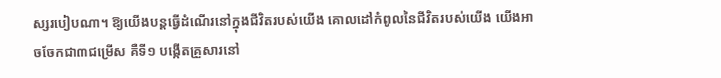ស្សរបៀបណា។ ឱ្យយើងបន្តធ្វើដំណើរនៅក្នុងជីវិតរបស់យើង គោលដៅកំពូលនៃជីវិតរបស់យើង យើងអាចចែកជា៣ជម្រើស គឺទី១ បង្កើតគ្រួសារនៅ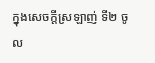ក្នុងសេចក្តីស្រឡាញ់ ទី២ ចូល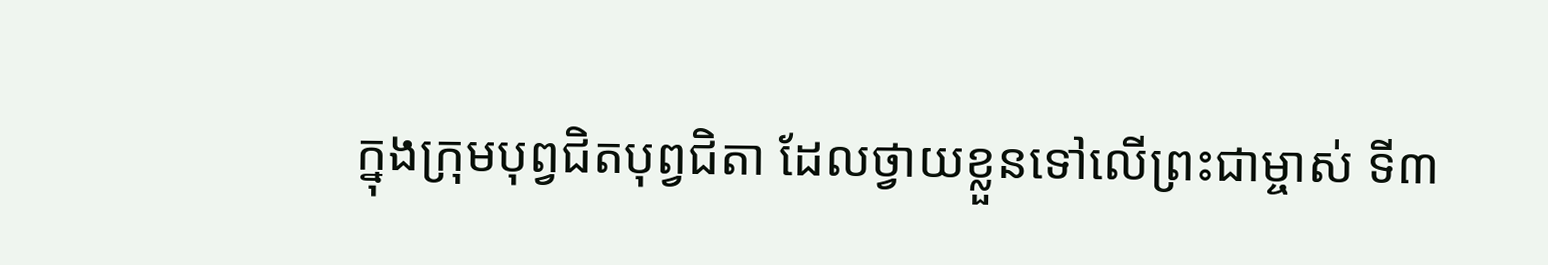ក្នុងក្រុមបុព្វជិតបុព្វជិតា ដែលថ្វាយខ្លួនទៅលើព្រះជាម្ចាស់ ទី៣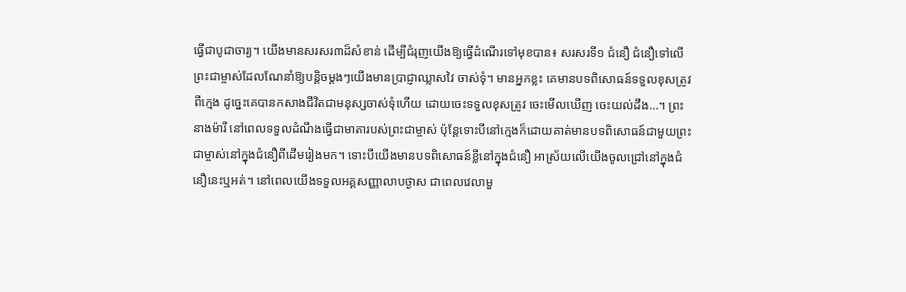ធ្វើជាបូជាចារ្យ។ យើងមានសរសរ៣ដ៏សំខាន់ ដើម្បីជំរុញយើងឱ្យធ្វើដំណើរទៅមុខបាន៖ សរសរទី១ ជំនឿ ជំនឿទៅលើព្រះជាម្ចាស់ដែលណែនាំឱ្យបន្តិចម្តងៗយើងមានប្រាជ្ញាឈ្លាសវៃ ចាស់ទុំ។ មានអ្នកខ្លះ គេមានបទពិសោធន៍ទទួលខុសត្រូវពីក្មេង ដូច្នេះគេបានកសាងជីវិតជាមនុស្សចាស់ទុំហើយ ដោយចេះទទួលខុសត្រូវ ចេះមើលឃើញ ចេះយល់ដឹង…។ ព្រះនាងម៉ារី នៅពេលទទួលដំណឹងធ្វើជាមាតារបស់ព្រះជាម្ចាស់ ប៉ុន្តែទោះបីនៅក្មេងក៏ដោយគាត់មានបទពិសោធន៍ជាមួយព្រះជាម្ចាស់នៅក្នុងជំនឿពីដើមរៀងមក។ ទោះបីយើងមានបទពិសោធន៍ខ្លីនៅក្នុងជំនឿ អាស្រ័យលើយើងចូលជ្រៅនៅក្នុងជំនឿនេះឬអត់។ នៅពេលយើងទទួលអគ្គសញ្ញាលាបថ្ងាស ជាពេលវេលាមួ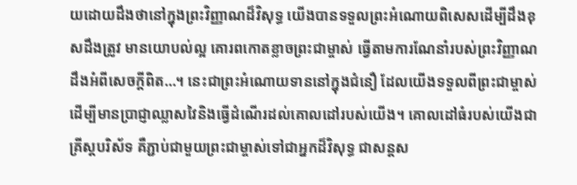យដោយដឹងថានៅក្នុងព្រះវិញ្ញាណដ៏វិសុទ្ធ យើងបានទទួលព្រះអំណោយពិសេសដើម្បីដឹងខុសដឹងត្រូវ មានយោបល់ល្អ គោរពកោតខ្លាចព្រះជាម្ចាស់ ធ្វើតាមការណែនាំរបស់ព្រះវិញ្ញាណ ដឹងអំពីសេចក្តីពិត…។ នេះជាព្រះអំណោយទាននៅក្នុងជំនឿ ដែលយើងទទួលពីព្រះជាម្ចាស់ ដើម្បីមានប្រាជ្ញាឈ្លាសវៃនិងធ្វើដំណើរដល់គោលដៅរបស់យើង។ គោលដៅធំរបស់យើងជាគ្រីស្តបរិស័ទ គឺភ្ជាប់ជាមួយព្រះជាម្ចាស់ទៅជាអ្នកដ៏វិសុទ្ធ ជាសន្តស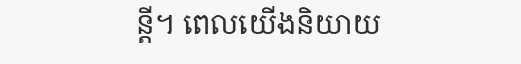ន្តី។ ពេលយើងនិយាយ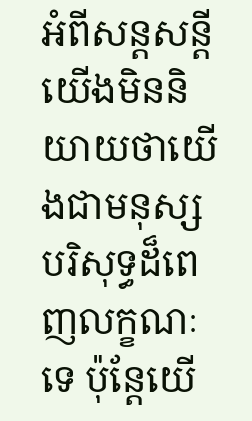អំពីសន្តសន្តី យើងមិននិយាយថាយើងជាមនុស្សបរិសុទ្ធដ៏ពេញលក្ខណៈទេ ប៉ុន្តែយើ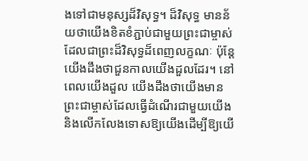ងទៅជាមនុស្សដ៏វិសុទ្ធ។ ដ៏វិសុទ្ធ មានន័យថាយើងខិតខំភ្ជាប់ជាមួយព្រះជាម្ចាស់ដែលជាព្រះដ៏វិសុទ្ធដ៏ពេញលក្ខណៈ ប៉ុន្តែយើងដឹងថាជួនកាលយើងដួលដែរ។ នៅពេលយើងដួល យើងដឹងថាយើងមានព្រះជាម្ចាស់ដែលធ្វើដំណើរជាមួយយើង និងលើកលែងទោសឱ្យយើងដើម្បីឱ្យយើ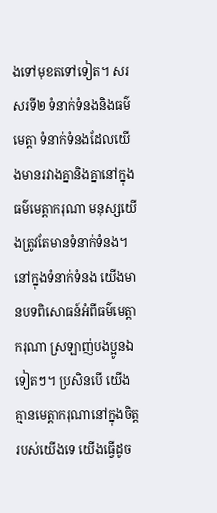ងទៅមុខតទៅទៀត។ សរសរទី២ ទំនាក់ទំនងនិងធម៌មេត្តា ទំនាក់ទំនងដែលយើងមានរវាងគ្នានិងគ្នានៅក្នុងធម៌មេត្តាករុណា មនុស្សយើងត្រូវតែមានទំនាក់ទំនង។ នៅក្នុងទំនាក់ទំនង យើងមានបទពិសោធន៍អំពីធម៌មេត្តាករុណា ស្រឡាញ់បងប្អូនឯទៀតៗ។ ប្រសិនបើ យើងគ្មានមេត្តាករុណានៅក្នុងចិត្តរបស់យើងទេ យើងធ្វើដូច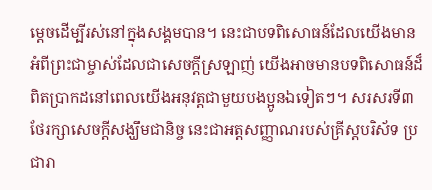ម្តេចដើម្បីរស់នៅក្នុងសង្គមបាន។ នេះជាបទពិសោធន៍ដែលយើងមាន អំពីព្រះជាម្ចាស់ដែលជាសេចក្តីស្រឡាញ់ យើងអាចមានបទពិសោធន៍ដ៏ពិតប្រាកដនៅពេលយើងអនុវត្តជាមួយបងប្អូនឯទៀតៗ។ សរសរទី៣ ថែរក្សាសេចក្តីសង្ឃឹមជានិច្ច នេះជាអត្តសញ្ញាណរបស់គ្រីស្តបរិស័ទ ប្រជារា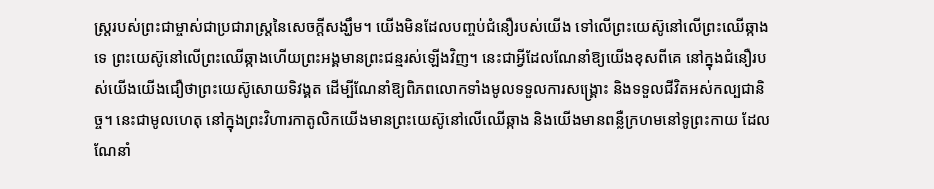ស្ត្ររបស់ព្រះជាម្ចាស់ជាប្រជារាស្ត្រនៃសេចក្តីសង្ឃឹម។ យើងមិនដែលបញ្ចប់ជំនឿរបស់យើង ទៅលើព្រះយេស៊ូនៅលើព្រះឈើឆ្កាងទេ ព្រះយេស៊ូនៅលើព្រះឈើឆ្កាងហើយព្រះអង្គមានព្រះជន្មរស់ឡើងវិញ។ នេះជាអ្វីដែលណែនាំឱ្យយើងខុសពីគេ នៅក្នុងជំនឿរបស់យើងយើងជឿថាព្រះយេស៊ូសោយទិវង្គត ដើម្បីណែនាំឱ្យពិភពលោកទាំងមូលទទួលការសង្រ្គោះ និងទទួលជីវិតអស់កល្បជានិច្ច។ នេះជាមូលហេតុ នៅក្នុងព្រះវិហារកាតូលិកយើងមានព្រះយេស៊ូនៅលើឈើឆ្កាង និងយើងមានពន្លឺក្រហមនៅទូព្រះកាយ ដែលណែនាំ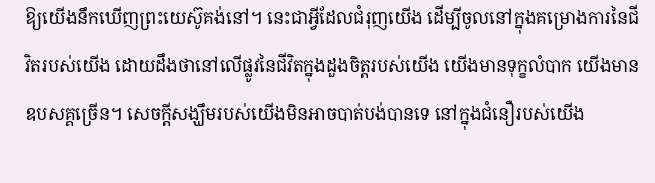ឱ្យយើងនឹកឃើញព្រះយេស៊ូគង់នៅ។ នេះជាអ្វីដែលជំរុញយើង ដើម្បីចូលនៅក្នុងគម្រោងការនៃជីវិតរបស់យើង ដោយដឹងថានៅលើផ្លូវនៃជីវិតក្នុងដួងចិត្តរបស់យើង យើងមានទុក្ខលំបាក យើងមានឧបសគ្គច្រើន។ សេចក្តីសង្ឃឹមរបស់យើងមិនអាចបាត់បង់បានទេ នៅក្នុងជំនឿរបស់យើង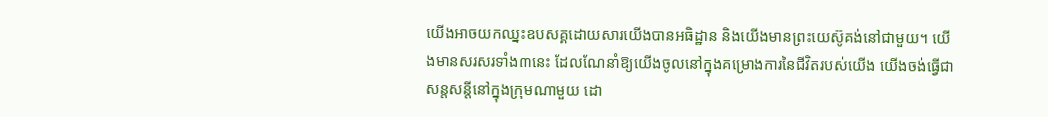យើងអាចយកឈ្នះឧបសគ្គដោយសារយើងបានអធិដ្ឋាន និងយើងមានព្រះយេស៊ូគង់នៅជាមួយ។ យើងមានសរសរទាំង៣នេះ ដែលណែនាំឱ្យយើងចូលនៅក្នុងគម្រោងការនៃជីវិតរបស់យើង យើងចង់ធ្វើជាសន្តសន្តីនៅក្នុងក្រុមណាមួយ ដោ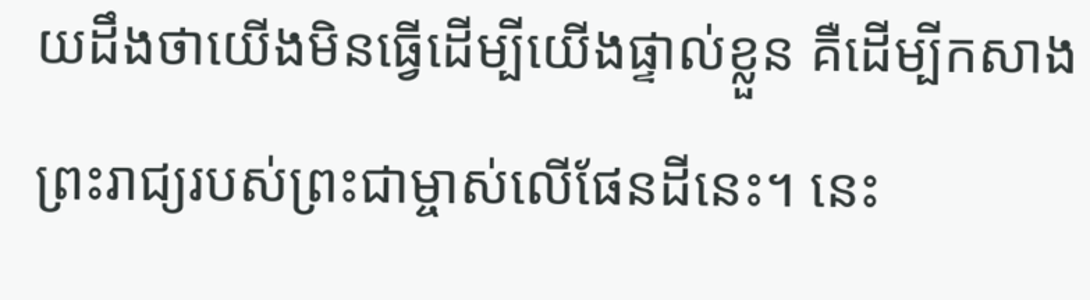យដឹងថាយើងមិនធ្វើដើម្បីយើងផ្ទាល់ខ្លួន គឺដើម្បីកសាងព្រះរាជ្យរបស់ព្រះជាម្ចាស់លើផែនដីនេះ។ នេះ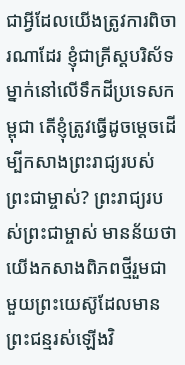ជាអ្វីដែលយើងត្រូវការពិចារណាដែរ ខ្ញុំជាគ្រីស្តបរិស័ទម្នាក់នៅលើទឹកដីប្រទេសកម្ពុជា តើខ្ញុំត្រូវធ្វើដូចម្តេចដើម្បីកសាងព្រះរាជ្យរបស់ព្រះជាម្ចាស់? ព្រះរាជ្យរបស់ព្រះជាម្ចាស់ មានន័យថាយើងកសាងពិភពថ្មីរួមជាមួយព្រះយេស៊ូដែលមានព្រះជន្មរស់ឡើងវិ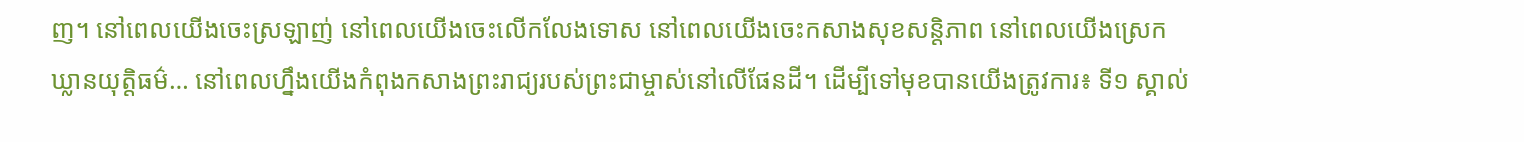ញ។ នៅពេលយើងចេះស្រឡាញ់ នៅពេលយើងចេះលើកលែងទោស នៅពេលយើងចេះកសាងសុខសន្តិភាព នៅពេលយើងស្រេកឃ្លានយុត្តិធម៌… នៅពេលហ្នឹងយើងកំពុងកសាងព្រះរាជ្យរបស់ព្រះជាម្ចាស់នៅលើផែនដី។ ដើម្បីទៅមុខបានយើងត្រូវការ៖ ទី១ ស្គាល់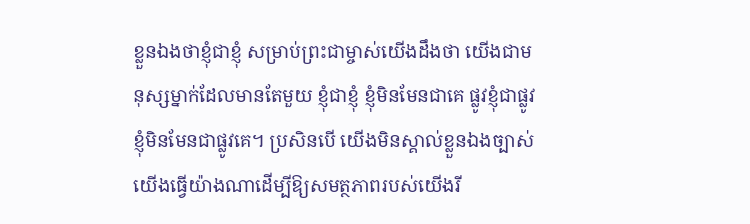ខ្លួនឯងថាខ្ញុំជាខ្ញុំ សម្រាប់ព្រះជាម្ចាស់យើងដឹងថា យើងជាមនុស្សម្នាក់ដែលមានតែមួយ ខ្ញុំជាខ្ញុំ ខ្ញុំមិនមែនជាគេ ផ្លូវខ្ញុំជាផ្លូវខ្ញុំមិនមែនជាផ្លូវគេ។ ប្រសិនបើ យើងមិនស្គាល់ខ្លួនឯងច្បាស់ យើងធ្វើយ៉ាងណាដើម្បីឱ្យសមត្ថភាពរបស់យើងរី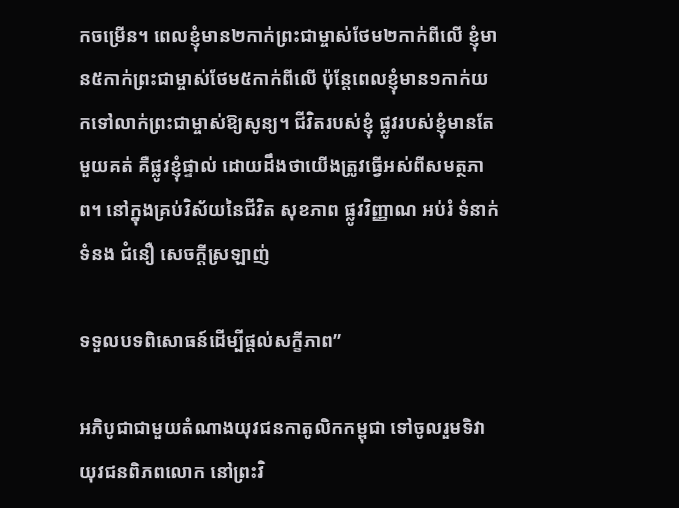កចម្រើន។ ពេលខ្ញុំមាន២កាក់ព្រះជាម្ចាស់ថែម២កាក់ពីលើ ខ្ញុំមាន៥កាក់ព្រះជាម្ចាស់ថែម៥កាក់ពីលើ ប៉ុន្តែពេលខ្ញុំមាន១កាក់យកទៅលាក់ព្រះជាម្ចាស់ឱ្យសូន្យ។ ជីវិតរបស់ខ្ញុំ ផ្លូវរបស់ខ្ញុំមានតែមួយគត់ គឺផ្លូវខ្ញុំផ្ទាល់ ដោយដឹងថាយើងត្រូវធ្វើអស់ពីសមត្ថភាព។ នៅក្នុងគ្រប់វិស័យនៃជីវិត សុខភាព ផ្លូវវិញ្ញាណ អប់រំ ទំនាក់ទំនង ជំនឿ សេចក្តីស្រឡាញ់

ទទួលបទពិសោធន៍ដើម្បីផ្តល់សក្ខីភាព”

អភិបូជាជាមួយតំណាងយុវជនកាតូលិកកម្ពុជា ទៅចូលរួមទិវាយុវជនពិភពលោក នៅព្រះវិ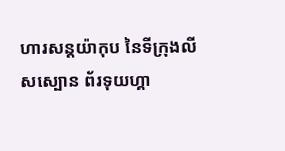ហារសន្តយ៉ាកុប នៃទីក្រុងលីសស្បោន ព័រទុយហ្គា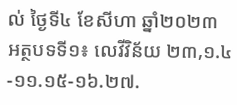ល់ ថ្ងៃទី៤ ខែសីហា ឆ្នាំ២០២៣ អត្ថបទទី១៖ លេវីវិន័យ ២៣,១.៤-១១.១៥-១៦.២៧.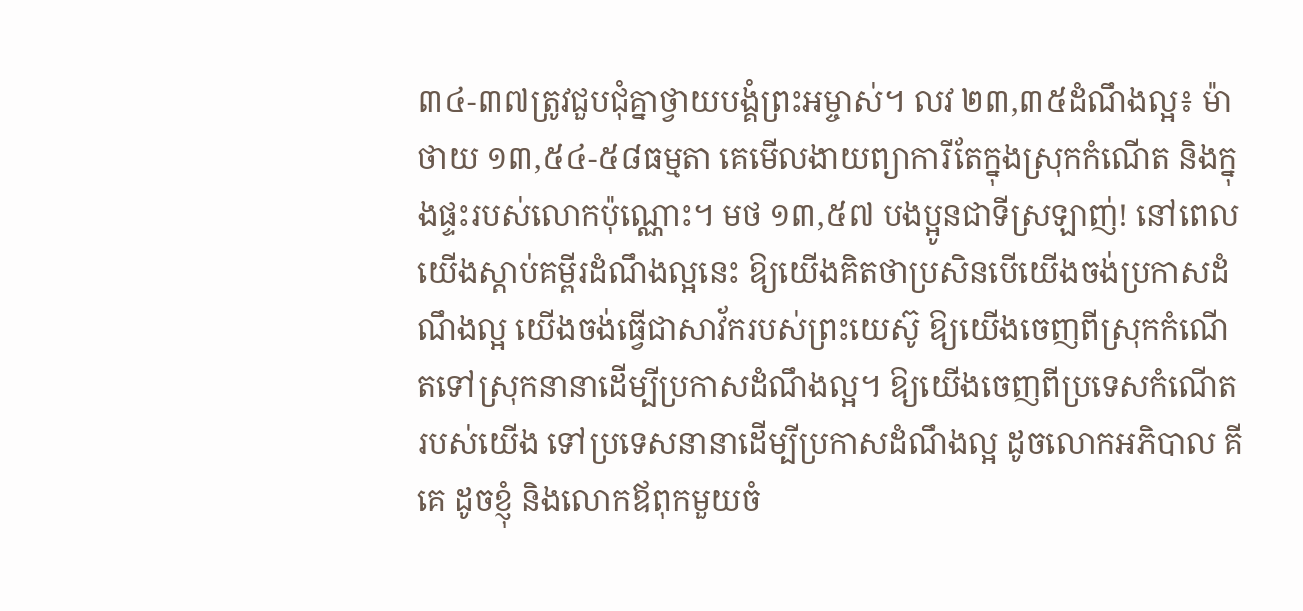៣៤-៣៧ត្រូវជួប‌ជុំគ្នាថ្វាយ‌បង្គំព្រះ‌អម្ចាស់។ លវ ២៣,៣៥ដំណឹងល្អ៖ ម៉ាថាយ ១៣,៥៤-៥៨ធម្មតា គេមើល‌ងាយព្យាការីតែក្នុងស្រុកកំណើត និងក្នុងផ្ទះរបស់លោកប៉ុណ្ណោះ។ មថ ១៣,៥៧ បងប្អូនជាទីស្រឡាញ់! នៅពេលយើងស្តាប់គម្ពីរដំណឹងល្អនេះ ឱ្យយើងគិតថាប្រសិនបើយើងចង់ប្រកាសដំណឹងល្អ យើងចង់ធ្វើជាសាវ័ករបស់ព្រះយេស៊ូ ឱ្យយើងចេញពីស្រុកកំណើតទៅស្រុកនានាដើម្បីប្រកាសដំណឹងល្អ។ ឱ្យយើងចេញពីប្រទេសកំណើតរបស់យើង ទៅប្រទេសនានាដើម្បីប្រកាសដំណឹងល្អ ដូចលោកអភិបាល គីគេ ដូចខ្ញុំ និងលោកឪពុកមួយចំ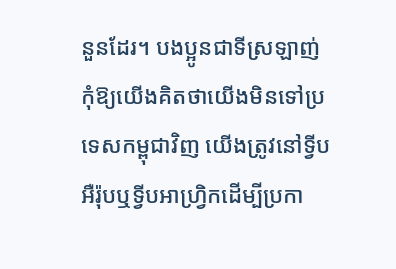នួនដែរ។ បងប្អូនជាទីស្រឡាញ់ កុំឱ្យយើងគិតថាយើងមិនទៅប្រទេសកម្ពុជាវិញ យើងត្រូវនៅទ្វីបអឺរ៉ុបឬទ្វីបអាហ្វ្រិកដើម្បីប្រកា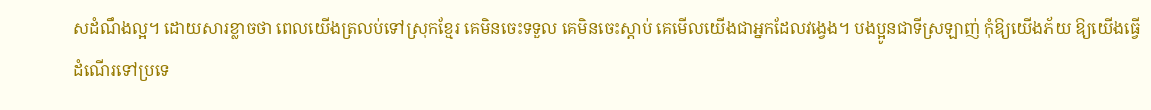សដំណឹងល្អ។ ដោយសារខ្លាចថា ពេលយើងត្រលប់ទៅស្រុកខ្មែរ គេមិនចេះទទួល គេមិនចេះស្ដាប់ គេមើលយើងជាអ្នកដែលវង្វេង។ បងប្អូនជាទីស្រឡាញ់ កុំឱ្យយើងភ័យ ឱ្យយើងធ្វើដំណើរទៅប្រទេ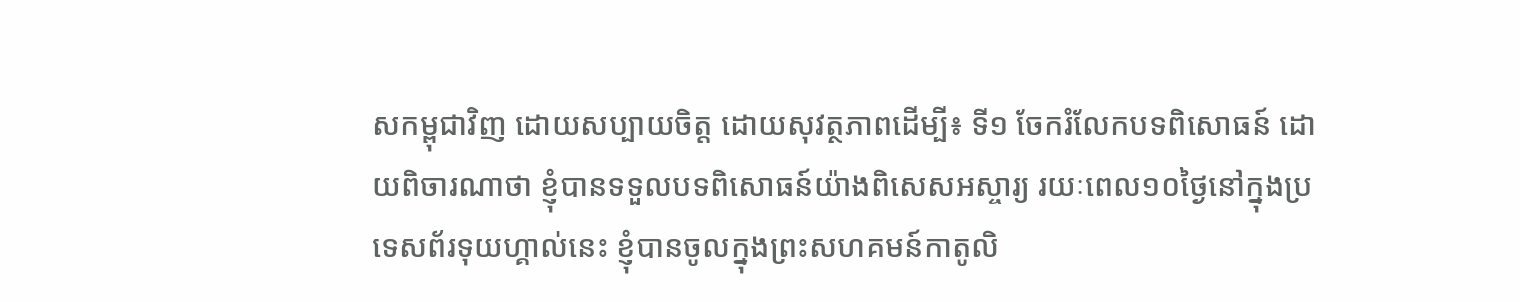សកម្ពុជាវិញ ដោយសប្បាយចិត្ត ដោយសុវត្ថភាពដើម្បី៖ ទី១ ចែករំលែកបទពិសោធន៍ ដោយពិចារណាថា ខ្ញុំបានទទួលបទពិសោធន៍យ៉ាងពិសេសអស្ចារ្យ រយៈពេល១០ថ្ងៃនៅក្នុងប្រទេសព័រទុយហ្គាល់នេះ ខ្ញុំបានចូលក្នុងព្រះសហគមន៍កាតូលិ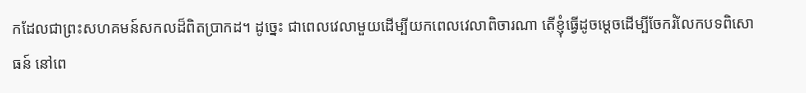កដែលជាព្រះសហគមន៍សកលដ៏ពិតប្រាកដ។ ដូច្នេះ ជាពេលវេលាមួយដើម្បីយកពេលវេលាពិចារណា តើខ្ញុំធ្វើដូចម្ដេចដើម្បីចែករំលែកបទពិសោធន៍ នៅពេ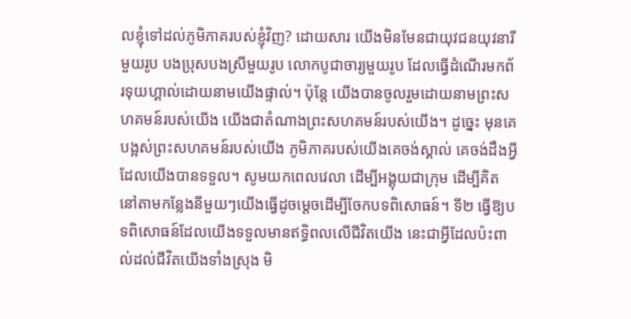លខ្ញុំទៅដល់ភូមិភាគរបស់ខ្ញុំវិញ? ដោយសារ យើងមិនមែនជាយុវជនយុវនារីមួយរូប បងប្រុសបងស្រីមួយរូប លោកបូជាចារ្យមួយរូប ដែលធ្វើដំណើរមកព័រទុយហ្គាល់ដោយនាមយើងផ្ទាល់។ ប៉ុន្តែ យើងបានចូលរួមដោយនាមព្រះសហគមន៍របស់យើង យើងជាតំណាងព្រះសហគមន៍របស់យើង។ ដូច្នេះ មុនគេបង្អស់ព្រះសហគមន៍របស់យើង ភូមិភាគរបស់យើងគេចង់ស្គាល់ គេចង់ដឹងអ្វីដែលយើងបានទទួល។ សូមយកពេលវេលា ដើម្បីអង្គុយជាក្រុម ដើម្បីគិត នៅតាមកន្លែងនីមួយៗយើងធ្វើដូចម្ដេចដើម្បីចែកបទពិសោធន៍។ ទី២ ធ្វើឱ្យបទពិសោធន៍ដែលយើងទទួលមានឥទ្ធិពលលើជីវិតយើង នេះជាអ្វីដែលប៉ះពាល់ដល់ជីវិតយើងទាំងស្រុង មិ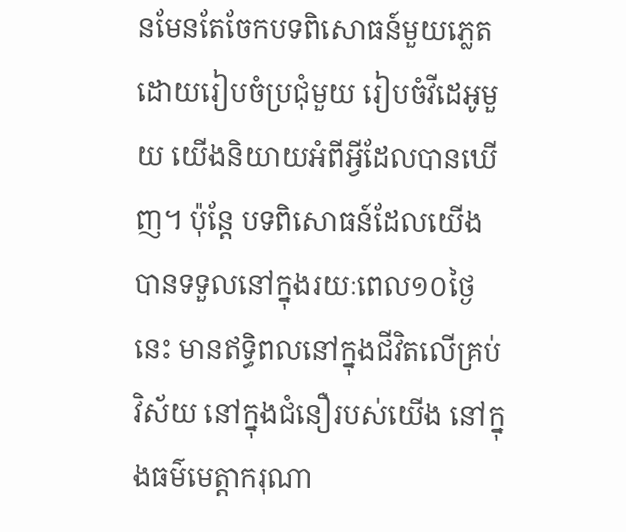នមែនតែចែកបទពិសោធន៍មួយភ្លេត ដោយរៀបចំប្រជុំមួយ រៀបចំវីដេអូមួយ យើងនិយាយអំពីអ្វីដែលបានឃើញ។ ប៉ុន្តែ បទពិសោធន៍ដែលយើងបានទទួលនៅក្នុងរយៈពេល១០ថ្ងៃនេះ មានឥទ្ធិពលនៅក្នុងជីវិតលើគ្រប់វិស័យ នៅក្នុងជំនឿរបស់យើង នៅក្នុងធម៌មេត្តាករុណា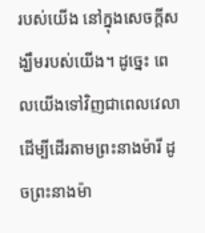របស់យើង នៅក្នុងសេចក្ដីសង្ឃឹមរបស់យើង។ ដូច្នេះ ពេលយើងទៅវិញជាពេលវេលាដើម្បីដើរតាមព្រះនាងម៉ារី ដូចព្រះនាងម៉ា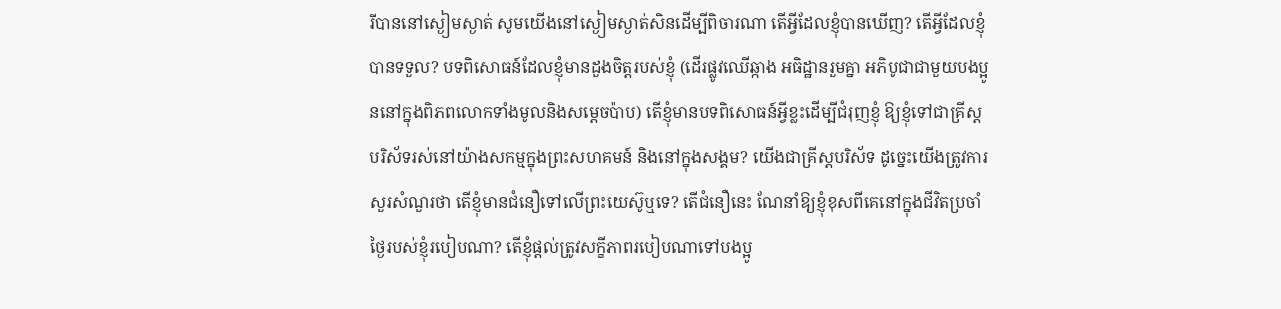រីបាននៅស្ងៀមស្ងាត់ សូមយើងនៅស្ងៀមស្ងាត់សិនដើម្បីពិចារណា តើអ្វីដែលខ្ញុំបានឃើញ? តើអ្វីដែលខ្ញុំបានទទួល? បទពិសោធន៍ដែលខ្ញុំមានដួងចិត្តរបស់ខ្ញុំ (ដើរផ្លូវឈើឆ្កាង អធិដ្ឋានរួមគ្នា អភិបូជាជាមួយបងប្អូននៅក្នុងពិភពលោកទាំងមូលនិងសម្ដេចប៉ាប) តើខ្ញុំមានបទពិសោធន៍អ្វីខ្លះដើម្បីជំរុញខ្ញុំ ឱ្យខ្ញុំទៅជាគ្រីស្តបរិស័ទរស់នៅយ៉ាងសកម្មក្នុងព្រះសហគមន៍ និងនៅក្នុងសង្គម? យើងជាគ្រីស្តបរិស័ទ ដូច្នេះយើងត្រូវការសួរសំណួរថា តើខ្ញុំមានជំនឿទៅលើព្រះយេស៊ូឬទេ? តើជំនឿនេះ ណែនាំឱ្យខ្ញុំខុសពីគេនៅក្នុងជីវិតប្រចាំថ្ងៃរបស់ខ្ញុំរបៀបណា? តើខ្ញុំផ្ដល់ត្រូវសក្ខីភាពរបៀបណាទៅបងប្អូ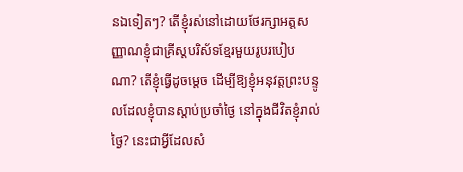នឯទៀតៗ? តើខ្ញុំរស់នៅដោយថែរក្សាអត្តសញ្ញាណខ្ញុំជាគ្រីស្តបរិស័ទខ្មែរមួយរូបរបៀបណា? តើខ្ញុំធ្វើដូចម្ដេច ដើម្បីឱ្យខ្ញុំអនុវត្តព្រះបន្ទូលដែលខ្ញុំបានស្ដាប់ប្រចាំថ្ងៃ នៅក្នុងជីវិតខ្ញុំរាល់ថ្ងៃ? នេះជាអ្វីដែលសំ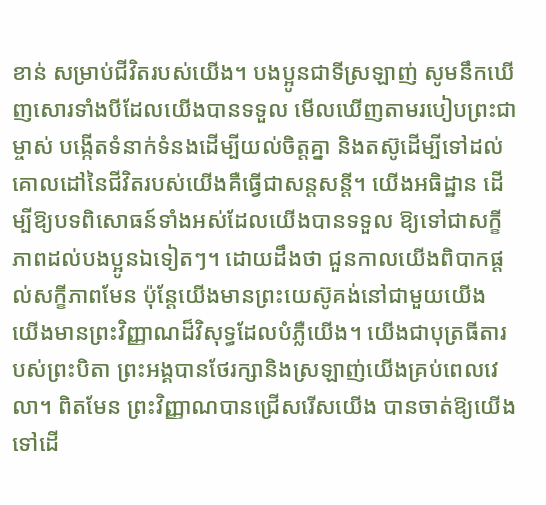ខាន់ សម្រាប់ជីវិតរបស់យើង។ បងប្អូនជាទីស្រឡាញ់ សូមនឹកឃើញសោរទាំងបីដែលយើងបានទទួល មើលឃើញតាមរបៀបព្រះជាម្ចាស់ បង្កើតទំនាក់ទំនងដើម្បីយល់ចិត្តគ្នា និងតស៊ូដើម្បីទៅដល់គោលដៅនៃជីវិតរបស់យើងគឺធ្វើជាសន្តសន្តី។ យើងអធិដ្ឋាន ដើម្បីឱ្យបទពិសោធន៍ទាំងអស់ដែលយើងបានទទួល ឱ្យទៅជាសក្ខីភាពដល់បងប្អូនឯទៀតៗ។ ដោយដឹងថា ជួនកាលយើងពិបាកផ្តល់សក្ខីភាពមែន ប៉ុន្តែយើងមានព្រះយេស៊ូគង់នៅជាមួយយើង យើងមានព្រះវិញ្ញាណដ៏វិសុទ្ធដែលបំភ្លឺយើង។ យើងជាបុត្រធីតារបស់ព្រះបិតា ព្រះអង្គបានថែរក្សានិងស្រឡាញ់យើងគ្រប់ពេលវេលា។ ពិតមែន ព្រះវិញ្ញាណបានជ្រើសរើសយើង បានចាត់ឱ្យយើងទៅដើ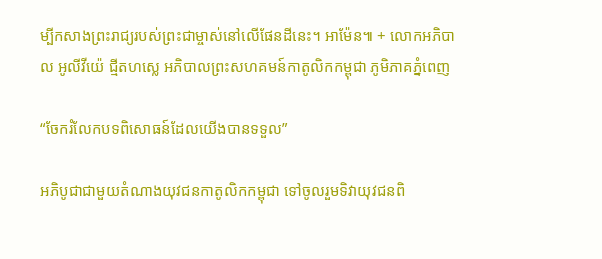ម្បីកសាងព្រះរាជ្យរបស់ព្រះជាម្ចាស់នៅលើផែនដីនេះ។ អាម៉ែន៕ + លោកអភិបាល អូលីវីយ៉េ ជ្មីតហស្លេ អភិបាលព្រះសហគមន៍កាតូលិកកម្ពុជា ភូមិភាគភ្នំពេញ

“ចែករំលែកបទពិសោធន៍ដែលយើងបានទទួល”

អភិបូជាជាមួយតំណាងយុវជនកាតូលិកកម្ពុជា ទៅចូលរួមទិវាយុវជនពិ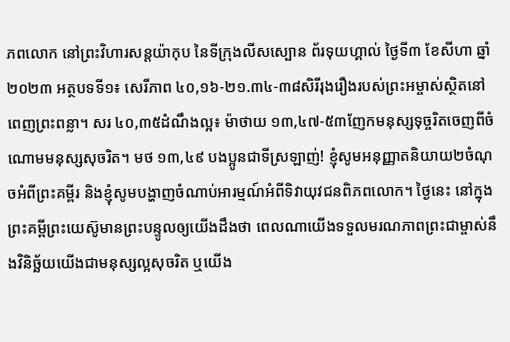ភពលោក នៅព្រះវិហារសន្តយ៉ាកុប នៃទីក្រុងលីសស្បោន ព័រទុយហ្គាល់ ថ្ងៃទី៣ ខែសីហា ឆ្នាំ២០២៣ អត្ថបទទី១៖ សេរីភាព ៤០,១៦-២១.៣៤-៣៨សិរី‌រុងរឿងរបស់ព្រះ‌អម្ចាស់ស្ថិតនៅពេញព្រះ‌ពន្លា។ សរ ៤០,៣៥ដំណឹងល្អ៖ ម៉ាថាយ ១៣,៤៧-៥៣ញែកមនុស្សទុច្ចរិតចេញពីចំណោមមនុស្សសុចរិត។ មថ ១៣,៤៩ បងប្អូនជាទីស្រឡាញ់! ខ្ញុំសូមអនុញ្ញាតនិយាយ២ចំណុចអំពីព្រះគម្ពីរ និងខ្ញុំសូមបង្ហាញចំណាប់អារម្មណ៍អំពីទិវាយុវជនពិភពលោក។ ថ្ងៃនេះ នៅក្នុងព្រះគម្ពីព្រះយេស៊ូមានព្រះបន្ទូលឲ្យយើងដឹងថា ពេលណាយើងទទួលមរណភាពព្រះជាម្ចាស់នឹងវិនិច្ឆ័យយើងជាមនុស្សល្អសុចរិត ឬយើង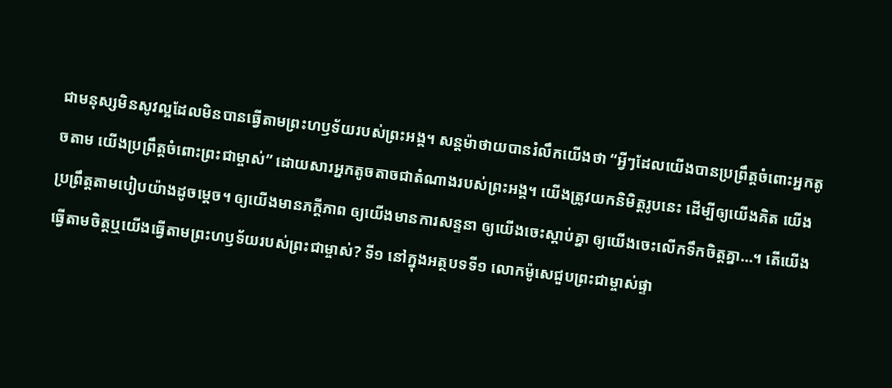ជាមនុស្សមិនសូវល្អដែលមិនបានធ្វើតាមព្រះហឫទ័យរបស់ព្រះអង្គ។ សន្តម៉ាថាយបានរំលឹកយើងថា “អ្វីៗដែលយើងបានប្រព្រឹត្តចំពោះអ្នកតូចតាម យើងប្រព្រឹត្តចំពោះព្រះជាម្ចាស់” ដោយសារអ្នកតូចតាចជាតំណាងរបស់ព្រះអង្គ។ យើងត្រូវយកនិមិត្តរូបនេះ ដើម្បីឲ្យយើងគិត យើងប្រព្រឹត្តតាមបៀបយ៉ាងដូចម្តេច។ ឲ្យយើងមានភក្តីភាព ឲ្យយើងមានការសន្ទនា ឲ្យយើងចេះស្ដាប់គ្នា ឲ្យយើងចេះលើកទឹកចិត្តគ្នា…។ តើយើងធ្វើតាមចិត្តឬយើងធ្វើតាមព្រះហឫទ័យរបស់ព្រះជាម្ចាស់? ទី១ នៅក្នុងអត្ថបទទី១ លោកម៉ូសេជួបព្រះជាម្ចាស់ផ្ទា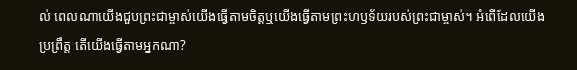ល់ ពេលណាយើងជួបព្រះជាម្ចាស់យើងធ្វើតាមចិត្តឬយើងធ្វើតាមព្រះហឫទ័យរបស់ព្រះជាម្ចាស់។ អំពើដែលយើងប្រព្រឹត្ត តើយើងធ្វើតាមអ្នកណា?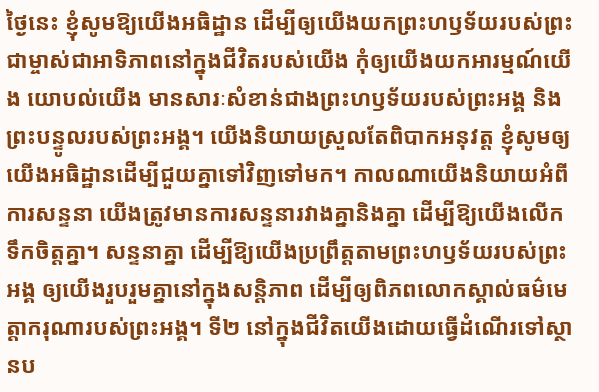ថ្ងៃនេះ ខ្ញុំសូមឱ្យយើងអធិដ្ឋាន ដើម្បីឲ្យយើងយកព្រះហឫទ័យរបស់ព្រះជាម្ចាស់ជាអាទិភាពនៅក្នុងជីវិតរបស់យើង កុំឲ្យយើងយកអារម្មណ៍យើង យោបល់យើង មានសារៈសំខាន់ជាងព្រះហឫទ័យរបស់ព្រះអង្គ និងព្រះបន្ទូលរបស់ព្រះអង្គ។ យើងនិយាយស្រួលតែពិបាកអនុវត្ត ខ្ញុំសូមឲ្យយើងអធិដ្ឋានដើម្បីជួយគ្នាទៅវិញទៅមក។ កាលណាយើងនិយាយអំពីការសន្ទនា យើងត្រូវមានការសន្ទនារវាងគ្នានិងគ្នា ដើម្បីឱ្យយើងលើកទឹកចិត្តគ្នា។ សន្ទនាគ្នា ដើម្បីឱ្យយើងប្រព្រឹត្តតាមព្រះហឫទ័យរបស់ព្រះអង្គ ឲ្យយើងរួបរួមគ្នានៅក្នុងសន្តិភាព ដើម្បីឲ្យពិភពលោកស្គាល់ធម៌មេត្តាករុណារបស់ព្រះអង្គ។ ទី២ នៅក្នុងជីវិតយើងដោយធ្វើដំណើរទៅស្ថានប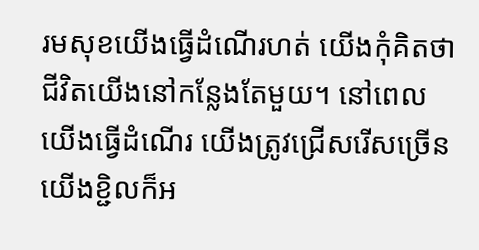រមសុខយើងធ្វើដំណើរហត់ យើងកុំគិតថាជីវិតយើងនៅកន្លែងតែមួយ។ នៅពេលយើងធ្វើដំណើរ យើងត្រូវជ្រើសរើសច្រើន យើងខ្ជិលក៏អ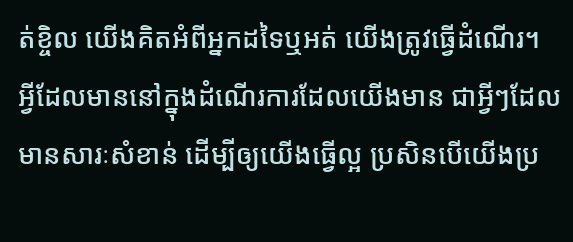ត់ខ្ចិល យើងគិតអំពីអ្នកដទៃឬអត់ យើងត្រូវធ្វើដំណើរ។ អ្វីដែលមាននៅក្នុងដំណើរការដែលយើងមាន ជាអ្វីៗដែលមានសារៈសំខាន់ ដើម្បីឲ្យយើងធ្វើល្អ ប្រសិនបើយើងប្រ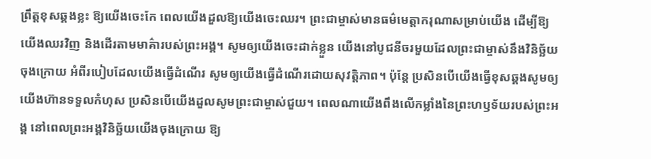ព្រឹត្តខុសឆ្គងខ្លះ ឱ្យយើងចេះកែ ពេលយើងដួលឱ្យយើងចេះឈរ។ ព្រះជាម្ចាស់មានធម៌មេត្តាករុណាសម្រាប់យើង ដើម្បីឱ្យយើងឈរវិញ និងដើរតាមមាគ៌ារបស់ព្រះអង្គ។ សូមឲ្យយើងចេះដាក់ខ្លួន យើងនៅបូជនីចរមួយដែលព្រះជាម្ចាស់នឹងវិនិច្ឆ័យចុងក្រោយ អំពីរបៀបដែលយើងធ្វើដំណើរ សូមឲ្យយើងធ្វើដំណើរដោយសុវត្តិភាព។ ប៉ុន្តែ ប្រសិនបើយើងធ្វើខុសឆ្គងសូមឲ្យយើងហ៊ានទទួលកំហុស ប្រសិនបើយើងដួលសូមព្រះជាម្ចាស់ជួយ។ ពេលណាយើងពឹងលើកម្លាំងនៃព្រះហឫទ័យរបស់ព្រះអង្គ នៅពេលព្រះអង្គវិនិច្ឆ័យយើងចុងក្រោយ ឱ្យ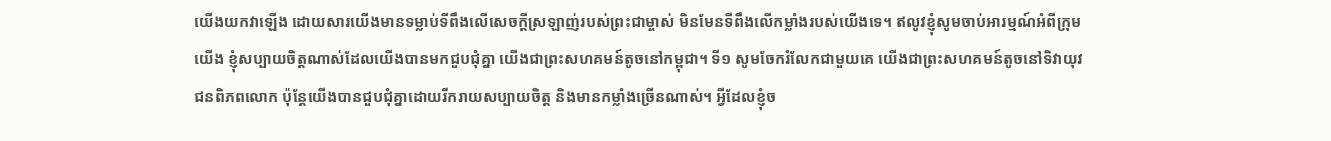យើងយកវាឡើង ដោយសារយើងមានទម្លាប់ទីពឹងលើសេចក្ដីស្រឡាញ់របស់ព្រះជាម្ចាស់ មិនមែនទីពឹងលើកម្លាំងរបស់យើងទេ។ ឥលូវខ្ញុំសូមចាប់អារម្មណ៍អំពីក្រុមយើង ខ្ញុំសប្បាយចិត្តណាស់ដែលយើងបានមកជួបជុំគ្នា យើងជាព្រះសហគមន៍តូចនៅកម្ពុជា។ ទី១ សូមចែករំលែកជាមួយគេ យើងជាព្រះសហគមន៍តូចនៅទិវាយុវជនពិភពលោក ប៉ុន្តែយើងបានជួបជុំគ្នាដោយរីករាយសប្បាយចិត្ត និងមានកម្លាំងច្រើនណាស់។ អ្វីដែលខ្ញុំច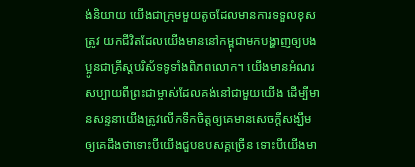ង់និយាយ យើងជាក្រុមមួយតូចដែលមានការទទួលខុសត្រូវ យកជីវិតដែលយើងមាននៅកម្ពុជាមកបង្ហាញឲ្យបងប្អូនជាគ្រីស្តបរិស័ទទូទាំងពិភពលោក។ យើងមានអំណរសប្បាយពីព្រះជាម្ចាស់ដែលគង់នៅជាមួយយើង ដើម្បីមានសន្ទនាយើងត្រូវលើកទឹកចិត្តឲ្យគេមានសេចក្ដីសង្ឃឹម ឲ្យគេដឹងថាទោះបីយើងជួបឧបសគ្គច្រើន ទោះបីយើងមា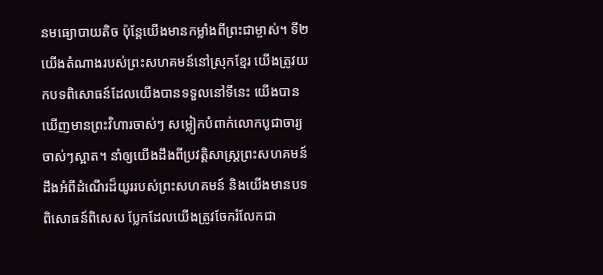នមធ្យោបាយតិច ប៉ុន្តែយើងមានកម្លាំងពីព្រះជាម្ចាស់។ ទី២ យើងតំណាងរបស់ព្រះសហគមន៍នៅស្រុកខ្មែរ យើងត្រូវយកបទពិសោធន៍ដែលយើងបានទទួលនៅទីនេះ យើងបានឃើញមានព្រះវិហារចាស់ៗ សម្លៀកបំពាក់លោកបូជាចារ្យចាស់ៗស្អាត។ នាំឲ្យយើងដឹងពីប្រវត្តិសាស្រ្តព្រះសហគមន៍ ដឹងអំពីដំណើរដ៏យូររបស់ព្រះសហគមន៍ និងយើងមានបទពិសោធន៍ពិសេស ប្លែកដែលយើងត្រូវចែករំលែកជា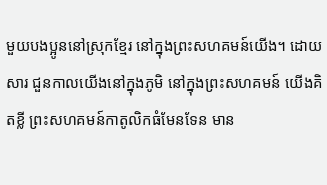មួយបងប្អូននៅស្រុកខ្មែរ នៅក្នុងព្រះសហគមន៍យើង។ ដោយសារ ជួនកាលយើងនៅក្នុងភូមិ នៅក្នុងព្រះសហគមន៍ យើងគិតខ្លី ព្រះសហគមន៍កាតូលិកធំមែនទែន មាន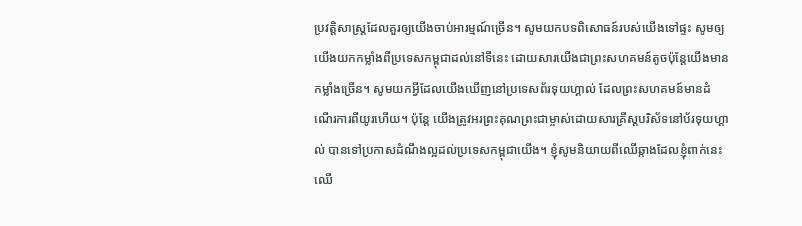ប្រវត្តិសាស្រ្តដែលគួរឲ្យយើងចាប់អារម្មណ៍ច្រើន។ សូមយកបទពិសោធន៍របស់យើងទៅផ្ទះ សូមឲ្យយើងយកកម្លាំងពីប្រទេសកម្ពុជាដល់នៅទីនេះ ដោយសារយើងជាព្រះសហគមន៍តូចប៉ុន្តែយើងមានកម្លាំងច្រើន។ សូមយកអ្វីដែលយើងឃើញនៅប្រទេសព័រទុយហ្គាល់ ដែលព្រះសហគមន៍មានដំណើរការពីយូរហើយ។ ប៉ុន្តែ យើងត្រូវអរព្រះគុណព្រះជាម្ចាស់ដោយសារគ្រីស្តបរិស័ទនៅប័រទុយហ្គាល់ បានទៅប្រកាសដំណឹងល្អដល់ប្រទេសកម្ពុជាយើង។ ខ្ញុំសូមនិយាយពីឈើឆ្កាងដែលខ្ញុំពាក់នេះ ឈើ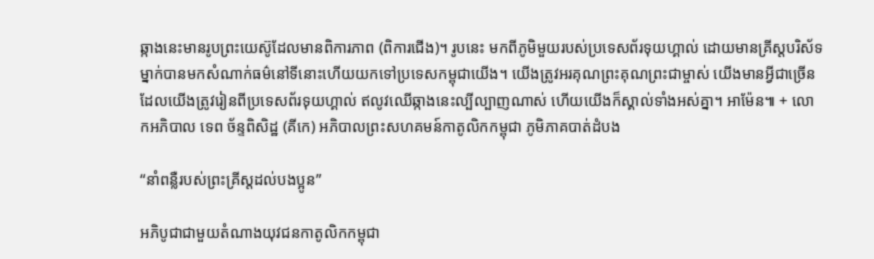ឆ្កាងនេះមានរូបព្រះយេស៊ូដែលមានពិការភាព (ពិការជើង)។ រូបនេះ មកពីភូមិមួយរបស់ប្រទេសព័រទុយហ្គាល់ ដោយមានគ្រីស្តបរិស័ទម្នាក់បានមកសំណាក់ធម៌នៅទីនោះហើយយកទៅប្រទេសកម្ពុជាយើង។ យើងត្រូវអរគុណព្រះគុណព្រះជាម្ចាស់ យើងមានអ្វីជាច្រើនដែលយើងត្រូវរៀនពីប្រទេសព័រទុយហ្គាល់ ឥលូវឈើឆ្កាងនេះល្បីល្បាញណាស់ ហើយយើងក៏ស្គាល់ទាំងអស់គ្នា។ អាម៉ែន៕ + លោកអភិបាល ទេព ច័ន្ទពិសិដ្ឋ (គីកេ) អភិបាលព្រះសហគមន៍កាតូលិកកម្ពុជា ភូមិភាគបាត់ដំបង

“នាំពន្លឺរបស់ព្រះគ្រីស្តដល់បងប្អូន”

អភិបូជាជាមួយតំណាងយុវជនកាតូលិកកម្ពុជា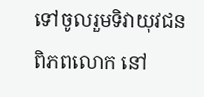ទៅចូលរួមទិវាយុវជនពិភពលោក នៅ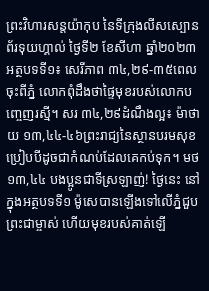ព្រះវិហារសន្តយ៉ាកុប នៃទីក្រុងលីសស្បោន ព័រទុយហ្គាល់ ថ្ងៃទី២ ខែសីហា ឆ្នាំ២០២៣ អត្ថបទទី១៖ សេរីភាព ៣៤,២៩-៣៥ពេលចុះពីភ្នំ លោកពុំដឹងថាផ្ទៃមុខរបស់លោកបញ្ចេញរស្មី។ សរ ៣៤,២៩ដំណឹងល្អ៖ ម៉ាថាយ ១៣,៤៤-៤៦ព្រះ‌រាជ្យនៃស្ថានបរម‌សុខប្រៀបបីដូចជាកំណប់ដែលគេកប់ទុក។ មថ ១៣,៤៤ បងប្អូនជាទីស្រឡាញ់! ថ្ងៃនេះ នៅក្នុងអត្ថបទទី១ ម៉ូសេបានឡើងទៅលើភ្នំជួបព្រះជាម្ចាស់ ហើយមុខរបស់គាត់ឡើ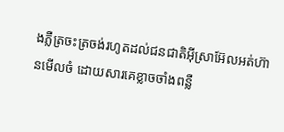ងភ្លឺត្រចះត្រចង់រហូតដល់ជនជាតិអ៊ីស្រាអ៊ែលអត់ហ៊ានមើលចំ ដោយសារគេខ្លាចចាំងពន្លឺ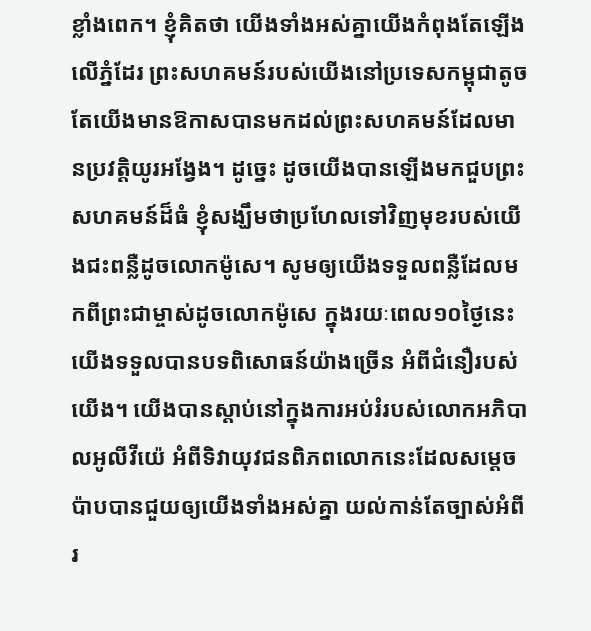ខ្លាំងពេក។ ខ្ញុំគិតថា យើងទាំងអស់គ្នាយើងកំពុងតែឡើងលើភ្នំដែរ ព្រះសហគមន៍របស់យើងនៅប្រទេសកម្ពុជាតូច តែយើងមានឱកាសបានមកដល់ព្រះសហគមន៍ដែលមានប្រវត្តិយូរអង្វែង។ ដូច្នេះ ដូចយើងបានឡើងមកជួបព្រះសហគមន៍ដ៏ធំ ខ្ញុំសង្ឃឹមថាប្រហែលទៅវិញមុខរបស់យើងជះពន្លឺដូចលោកម៉ូសេ។ សូមឲ្យយើងទទួលពន្លឺដែលមកពីព្រះជាម្ចាស់ដូចលោកម៉ូសេ ក្នុងរយៈពេល១០ថ្ងៃនេះយើងទទួលបានបទពិសោធន៍យ៉ាងច្រើន អំពីជំនឿរបស់យើង។ យើងបានស្ដាប់នៅក្នុងការអប់រំរបស់លោកអភិបាលអូលីវីយ៉េ អំពីទិវាយុវជនពិភពលោកនេះដែលសម្ដេចប៉ាបបានជួយឲ្យយើងទាំងអស់គ្នា យល់កាន់តែច្បាស់អំពីរ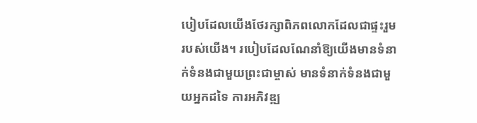បៀបដែលយើងថែរក្សាពិភពលោកដែលជាផ្ទះរួមរបស់យើង។ របៀបដែលណែនាំឱ្យយើងមានទំនាក់ទំនងជាមួយព្រះជាម្ចាស់ មានទំនាក់ទំនងជាមួយអ្នកដទៃ ការអភិវឌ្ឍ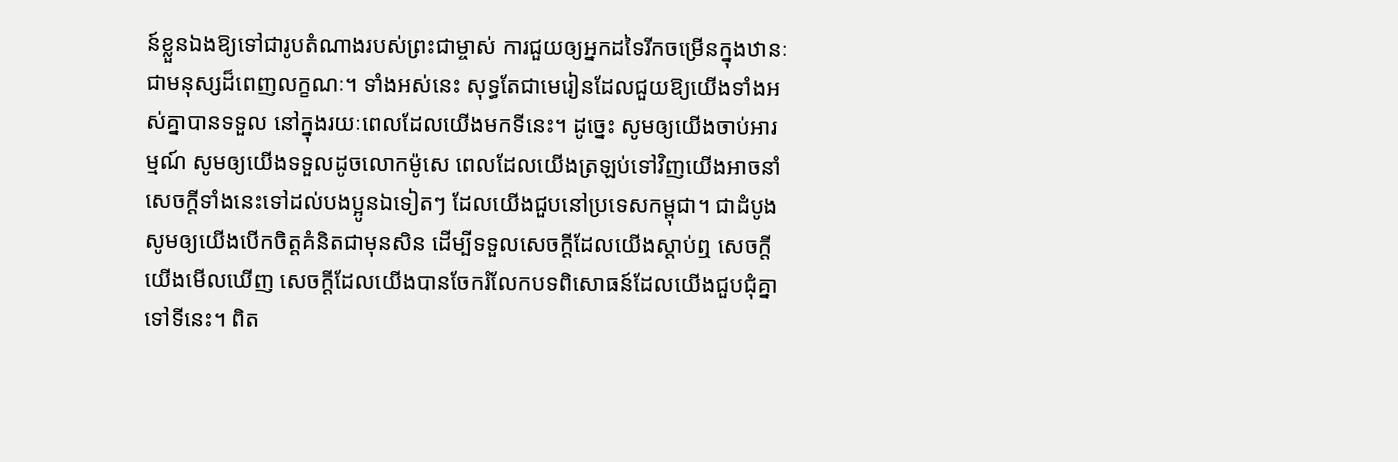ន៍ខ្លួនឯងឱ្យទៅជារូបតំណាងរបស់ព្រះជាម្ចាស់ ការជួយឲ្យអ្នកដទៃរីកចម្រើនក្នុងឋានៈជាមនុស្សដ៏ពេញលក្ខណៈ។ ទាំងអស់នេះ សុទ្ធតែជាមេរៀនដែលជួយឱ្យយើងទាំងអស់គ្នាបានទទួល នៅក្នុងរយៈពេលដែលយើងមកទីនេះ។ ដូច្នេះ សូមឲ្យយើងចាប់អារម្មណ៍ សូមឲ្យយើងទទួលដូចលោកម៉ូសេ ពេលដែលយើងត្រឡប់ទៅវិញយើងអាចនាំសេចក្ដីទាំងនេះទៅដល់បងប្អូនឯទៀតៗ ដែលយើងជួបនៅប្រទេសកម្ពុជា។ ជាដំបូងសូមឲ្យយើងបើកចិត្តគំនិតជាមុនសិន ដើម្បីទទួលសេចក្ដីដែលយើងស្ដាប់ឮ សេចក្ដីយើងមើលឃើញ សេចក្ដីដែលយើងបានចែករំលែកបទពិសោធន៍ដែលយើងជួបជុំគ្នាទៅទីនេះ។ ពិត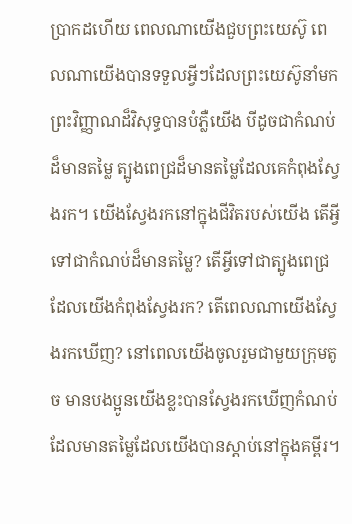ប្រាកដហើយ ពេលណាយើងជួបព្រះយេស៊ូ ពេលណាយើងបានទទួលអ្វីៗដែលព្រះយេស៊ូនាំមក ព្រះវិញ្ញាណដ៏វិសុទ្ធបានបំភ្លឺយើង បីដូចជាកំណប់ដ៏មានតម្លៃ ត្បូងពេជ្រដ៏មានតម្លៃដែលគេកំពុងស្វែងរក។ យើងស្វែងរកនៅក្នុងជីវិតរបស់យើង តើអ្វីទៅជាកំណប់ដ៏មានតម្លៃ? តើអ្វីទៅជាត្បូងពេជ្រដែលយើងកំពុងស្វែងរក? តើពេលណាយើងស្វែងរកឃើញ? នៅពេលយើងចូលរួមជាមួយក្រុមតូច មានបងប្អូនយើងខ្លះបានស្វែងរកឃើញកំណប់ ដែលមានតម្លៃដែលយើងបានស្ដាប់នៅក្នុងគម្ពីរ។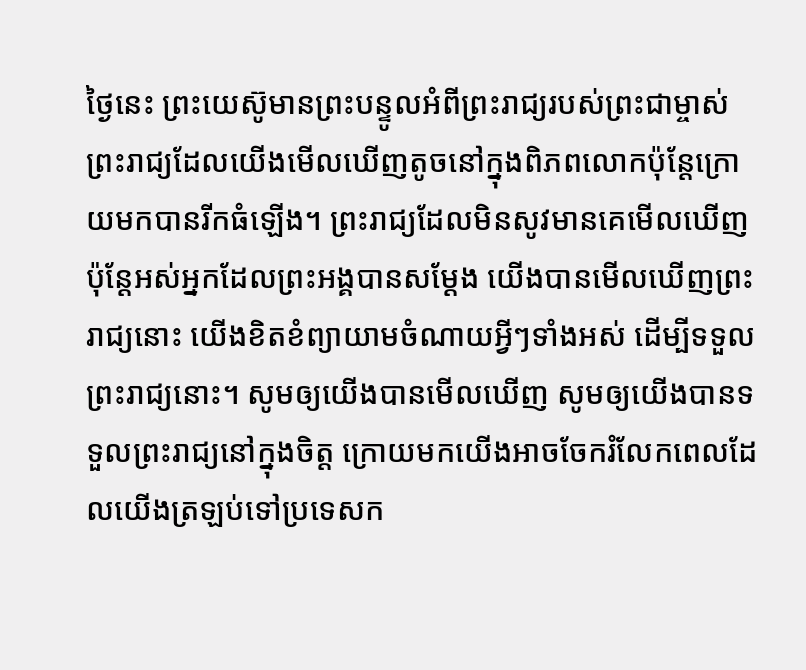ថ្ងៃនេះ ព្រះយេស៊ូមានព្រះបន្ទូលអំពីព្រះរាជ្យរបស់ព្រះជាម្ចាស់ ព្រះរាជ្យដែលយើងមើលឃើញតូចនៅក្នុងពិភពលោកប៉ុន្តែក្រោយមកបានរីកធំឡើង។ ព្រះរាជ្យដែលមិនសូវមានគេមើលឃើញ ប៉ុន្តែអស់អ្នកដែលព្រះអង្គបានសម្ដែង យើងបានមើលឃើញព្រះរាជ្យនោះ យើងខិតខំព្យាយាមចំណាយអ្វីៗទាំងអស់ ដើម្បីទទួលព្រះរាជ្យនោះ។ សូមឲ្យយើងបានមើលឃើញ សូមឲ្យយើងបានទទួលព្រះរាជ្យនៅក្នុងចិត្ត ក្រោយមកយើងអាចចែករំលែកពេលដែលយើងត្រឡប់ទៅប្រទេសក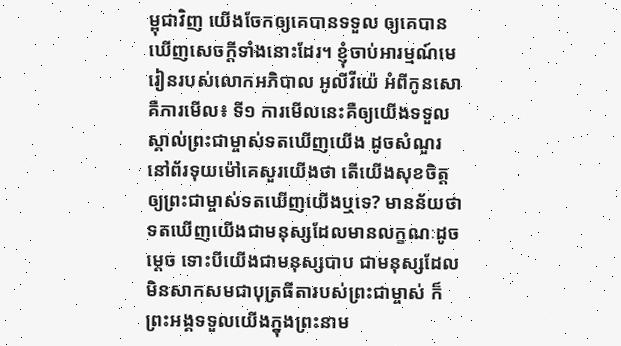ម្ពុជាវិញ យើងចែកឲ្យគេបានទទួល ឲ្យគេបានឃើញសេចក្ដីទាំងនោះដែរ។ ខ្ញុំចាប់អារម្មណ៍មេរៀនរបស់លោកអភិបាល អូលីវីយ៉េ អំពីកូនសោ គឺការមើល៖ ទី១ ការមើលនេះគឺឲ្យយើងទទួលស្គាល់ព្រះជាម្ចាស់ទតឃើញយើង ដូចសំណួរនៅព័រទុយម៉ៅគេសួរយើងថា តើយើងសុខចិត្តឲ្យព្រះជាម្ចាស់ទតឃើញយើងឬទេ? មានន័យថា ទតឃើញយើងជាមនុស្សដែលមានលក្ខណៈដូចម្ដេច ទោះបីយើងជាមនុស្សបាប ជាមនុស្សដែលមិនសាកសមជាបុត្រធីតារបស់ព្រះជាម្ចាស់ ក៏ព្រះអង្គទទួលយើងក្នុងព្រះនាម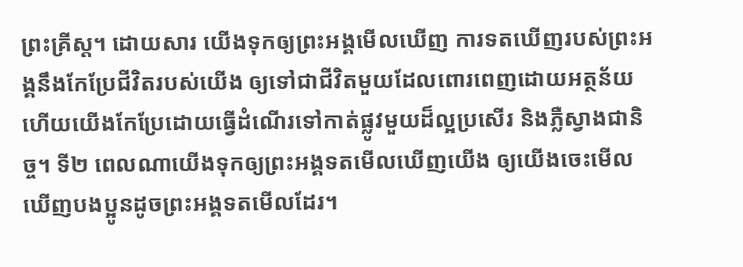ព្រះគ្រីស្ត។ ដោយសារ យើងទុកឲ្យព្រះអង្គមើលឃើញ ការទតឃើញរបស់ព្រះអង្គនឹងកែប្រែជីវិតរបស់យើង ឲ្យទៅជាជីវិតមួយដែលពោរពេញដោយអត្ថន័យ ហើយយើងកែប្រែដោយធ្វើដំណើរទៅកាត់ផ្លូវមួយដ៏ល្អប្រសើរ និងភ្លឺស្វាងជានិច្ច។ ទី២ ពេលណាយើងទុកឲ្យព្រះអង្គទតមើលឃើញយើង ឲ្យយើងចេះមើលឃើញបងប្អូនដូចព្រះអង្គទតមើលដែរ។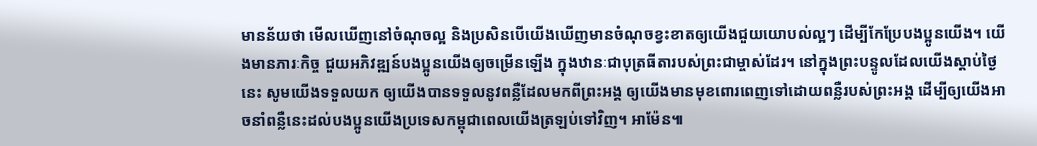មានន័យថា មើលឃើញនៅចំណុចល្អ និងប្រសិនបើយើងឃើញមានចំណុចខ្វះខាតឲ្យយើងជួយយោបល់ល្អៗ ដើម្បីកែប្រែបងប្អូនយើង។ យើងមានភារៈកិច្ច ជួយអភិវឌ្ឍន៍បងប្អូនយើងឲ្យចម្រើនឡើង ក្នុងឋានៈជាបុត្រធីតារបស់ព្រះជាម្ចាស់ដែរ។ នៅក្នុងព្រះបន្ទូលដែលយើងស្ដាប់ថ្ងៃនេះ សូមយើងទទួលយក ឲ្យយើងបានទទួលនូវពន្លឺដែលមកពីព្រះអង្គ ឲ្យយើងមានមុខពោរពេញទៅដោយពន្លឺរបស់ព្រះអង្គ ដើម្បីឲ្យយើងអាចនាំពន្លឺនេះដល់បងប្អូនយើងប្រទេសកម្ពុជាពេលយើងត្រឡប់ទៅវិញ។ អាម៉ែន៕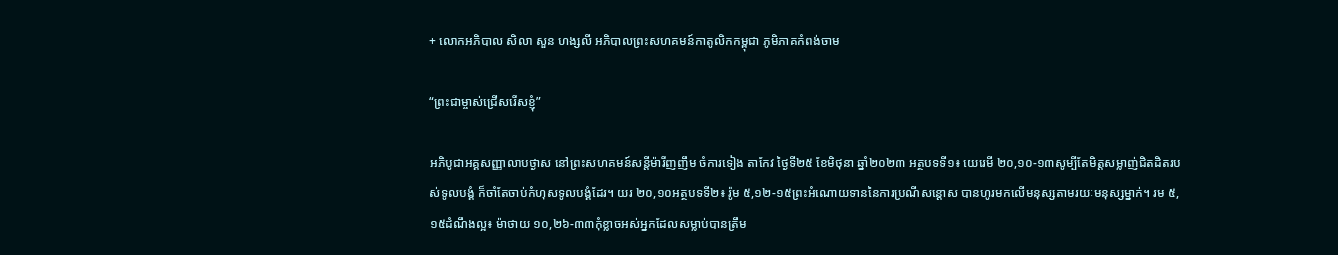+ លោកអភិបាល សិលា សួន ហង្សលី អភិបាលព្រះសហគមន៍កាតូលិកកម្ពុជា ភូមិភាគកំពង់ចាម

“ព្រះជាម្ចាស់ជ្រើសរើសខ្ញុំ”

អភិបូជាអគ្គសញ្ញាលាបថ្ងាស នៅព្រះសហគមន៍សន្តីម៉ារីញញឹម ចំការទៀង តាកែវ ថ្ងៃទី២៥ ខែមិថុនា ឆ្នាំ២០២៣ អត្ថបទទី១៖ យេរេមី ២០,១០-១៣សូម្បីតែមិត្តសម្លាញ់ជិតដិតរបស់ទូលបង្គំ ក៏ចាំតែចាប់កំហុសទូលបង្គំដែរ។ យរ ២០,១០អត្ថបទទី២៖ រ៉ូម ៥,១២-១៥ព្រះ‌អំណោយទាននៃការប្រណី‌សន្ដោស បានហូរមកលើមនុស្សតាម‌រយៈមនុស្សម្នាក់។ រម ៥,១៥ដំណឹងល្អ៖ ម៉ាថាយ ១០,២៦-៣៣កុំខ្លាចអស់អ្នកដែលសម្លាប់បានត្រឹម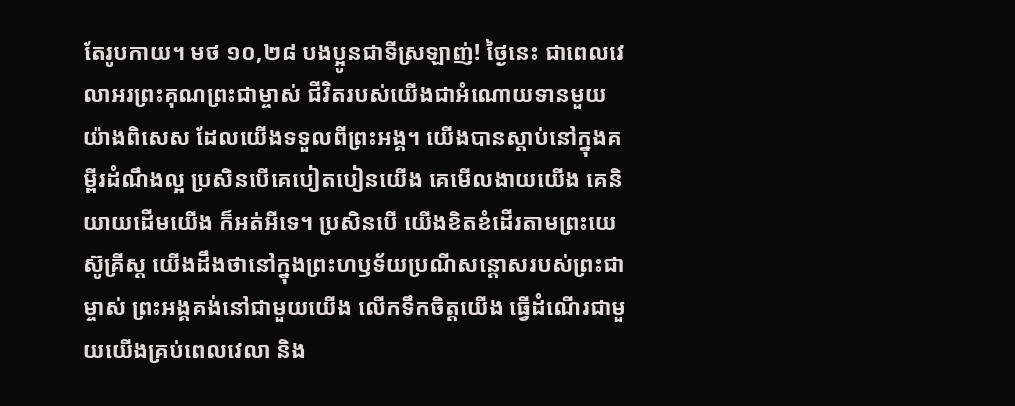តែរូបកាយ។ មថ ១០,២៨ បងប្អូនជាទីស្រឡាញ់! ថ្ងៃនេះ ជាពេលវេលាអរព្រះគុណព្រះជាម្ចាស់ ជីវិតរបស់យើងជាអំណោយទានមួយយ៉ាងពិសេស ដែលយើងទទួលពីព្រះអង្គ។ យើងបានស្ដាប់នៅក្នុងគម្ពីរដំណឹងល្អ ប្រសិនបើគេបៀតបៀនយើង គេមើលងាយយើង គេនិយាយដើមយើង ក៏អត់អីទេ។ ប្រសិនបើ យើងខិតខំដើរតាមព្រះយេស៊ូគ្រីស្ត យើងដឹងថានៅក្នុងព្រះហឫទ័យប្រណីសន្តោសរបស់ព្រះជាម្ចាស់ ព្រះអង្គគង់នៅជាមួយយើង លើកទឹកចិត្តយើង ធ្វើដំណើរជាមួយយើងគ្រប់ពេលវេលា និង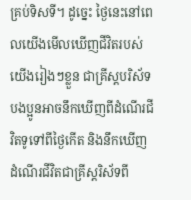គ្រប់ទិសទី។ ដូច្នេះ ថ្ងៃនេះនៅពេលយើងមើលឃើញជីវិតរបស់យើងរៀងៗខ្លួន ជាគ្រីស្តបរិស័ទ បងប្អូនអាចនឹកឃើញពីដំណើរជីវិតទូទៅពីថ្ងៃកើត និងនឹកឃើញដំណើរជីវិតជាគ្រីស្តរិស័ទពី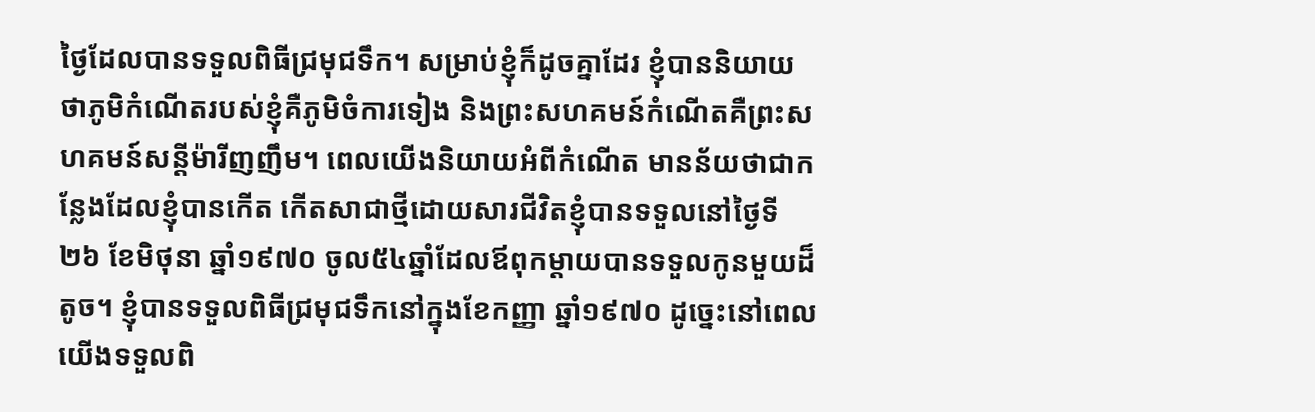ថ្ងៃដែលបានទទួលពិធីជ្រមុជទឹក។ សម្រាប់ខ្ញុំក៏ដូចគ្នាដែរ ខ្ញុំបាននិយាយថាភូមិកំណើតរបស់ខ្ញុំគឺភូមិចំការទៀង និងព្រះសហគមន៍កំណើតគឺព្រះសហគមន៍សន្តីម៉ារីញញឹម។ ពេលយើងនិយាយអំពីកំណើត មានន័យថាជាកន្លែងដែលខ្ញុំបានកើត កើតសាជាថ្មីដោយសារជីវិតខ្ញុំបានទទួលនៅថ្ងៃទី២៦ ខែមិថុនា ឆ្នាំ១៩៧០ ចូល៥៤ឆ្នាំដែលឪពុកម្ដាយបានទទួលកូនមួយដ៏តូច។ ខ្ញុំបានទទួលពិធីជ្រមុជទឹកនៅក្នុងខែកញ្ញា ឆ្នាំ១៩៧០ ដូច្នេះនៅពេលយើងទទួលពិ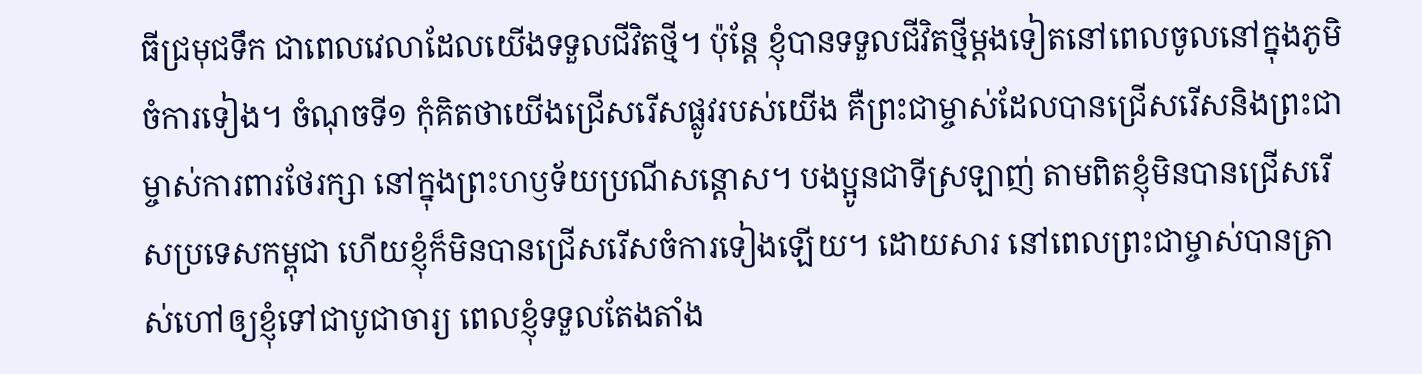ធីជ្រមុជទឹក ជាពេលវេលាដែលយើងទទួលជីវិតថ្មី។ ប៉ុន្តែ ខ្ញុំបានទទួលជីវិតថ្មីម្ដងទៀតនៅពេលចូលនៅក្នុងភូមិចំការទៀង។ ចំណុចទី១ កុំគិតថាយើងជ្រើសរើសផ្លូវរបស់យើង គឺព្រះជាម្ចាស់ដែលបានជ្រើសរើសនិងព្រះជាម្ចាស់ការពារថែរក្សា នៅក្នុងព្រះហឫទ័យប្រណីសន្តោស។ បងប្អូនជាទីស្រឡាញ់ តាមពិតខ្ញុំមិនបានជ្រើសរើសប្រទេសកម្ពុជា ហើយខ្ញុំក៏មិនបានជ្រើសរើសចំការទៀងឡើយ។ ដោយសារ នៅពេលព្រះជាម្ចាស់បានត្រាស់ហៅឲ្យខ្ញុំទៅជាបូជាចារ្យ ពេលខ្ញុំទទួលតែងតាំង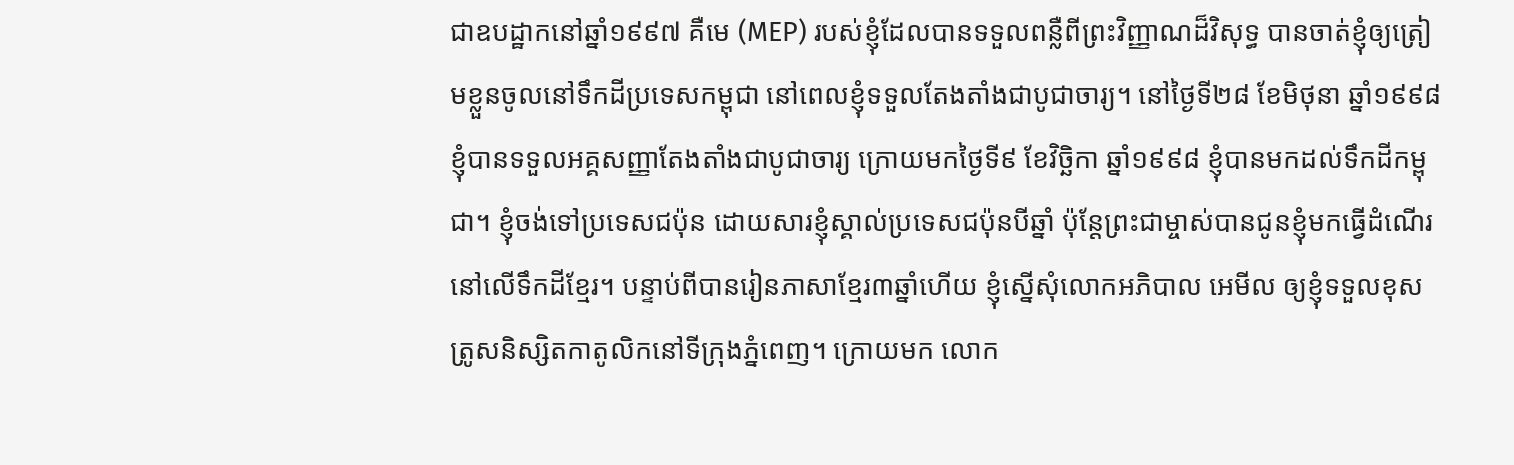ជាឧបដ្ឋាកនៅឆ្នាំ១៩៩៧ គឺមេ (MEP) របស់ខ្ញុំដែលបានទទួលពន្លឺពីព្រះវិញ្ញាណដ៏វិសុទ្ធ បានចាត់ខ្ញុំឲ្យត្រៀមខ្លួនចូលនៅទឹកដីប្រទេសកម្ពុជា នៅពេលខ្ញុំទទួលតែងតាំងជាបូជាចារ្យ។ នៅថ្ងៃទី២៨ ខែមិថុនា ឆ្នាំ១៩៩៨ ខ្ញុំបានទទួលអគ្គសញ្ញាតែងតាំងជាបូជាចារ្យ ក្រោយមកថ្ងៃទី៩ ខែវិច្ឆិកា ឆ្នាំ១៩៩៨ ខ្ញុំបានមកដល់ទឹកដីកម្ពុជា។ ខ្ញុំចង់ទៅប្រទេសជប៉ុន ដោយសារខ្ញុំស្គាល់ប្រទេសជប៉ុនបីឆ្នាំ ប៉ុន្តែព្រះជាម្ចាស់បានជូនខ្ញុំមកធ្វើដំណើរនៅលើទឹកដីខ្មែរ។ បន្ទាប់ពីបានរៀនភាសាខ្មែរ៣ឆ្នាំហើយ ខ្ញុំស្នើសុំលោកអភិបាល អេមីល ឲ្យខ្ញុំទទួលខុសត្រូសនិស្សិតកាតូលិកនៅទីក្រុងភ្នំពេញ។ ក្រោយមក លោក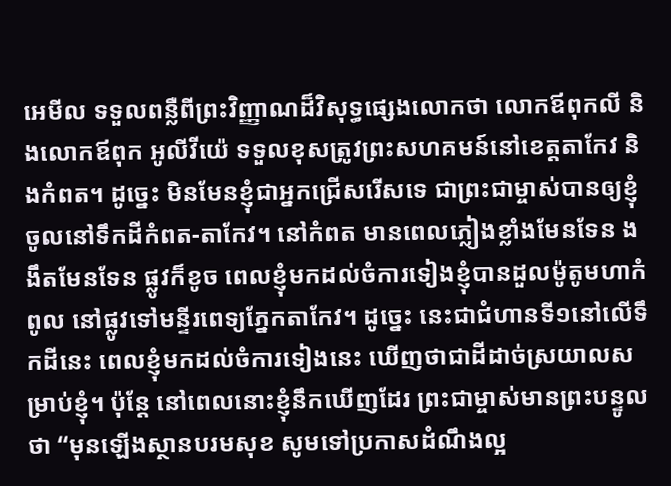អេមីល ទទួលពន្លឺពីព្រះវិញ្ញាណដ៏វិសុទ្ធផ្សេងលោកថា លោកឪពុកលី និងលោកឪពុក អូលីវីយ៉េ ទទួលខុសត្រូវព្រះសហគមន៍នៅខេត្តតាកែវ និងកំពត។ ដូច្នេះ មិនមែនខ្ញុំជាអ្នកជ្រើសរើសទេ ជាព្រះជាម្ចាស់បានឲ្យខ្ញុំចូលនៅទឹកដីកំពត-តាកែវ។ នៅកំពត មានពេលភ្លៀងខ្លាំងមែនទែន ងងឹតមែនទែន ផ្លូវក៏ខូច ពេលខ្ញុំមកដល់ចំការទៀងខ្ញុំបានដួលម៉ូតូមហាកំពូល នៅផ្លូវទៅមន្ទីរពេទ្យភ្នែកតាកែវ។ ដូច្នេះ នេះជាជំហានទី១នៅលើទឹកដីនេះ ពេលខ្ញុំមកដល់ចំការទៀងនេះ ឃើញថាជាដីដាច់ស្រយាលសម្រាប់ខ្ញុំ។ ប៉ុន្តែ នៅពេលនោះខ្ញុំនឹកឃើញដែរ ព្រះជាម្ចាស់មានព្រះបន្ទូលថា “មុនឡើងស្ថានបរមសុខ សូមទៅប្រកាសដំណឹងល្អ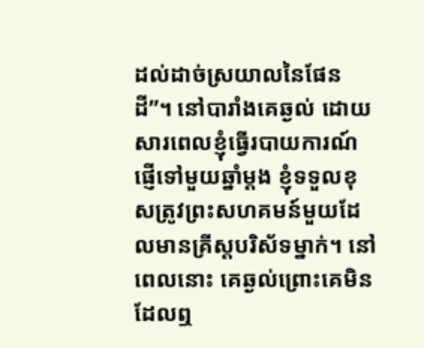ដល់ដាច់ស្រយាលនៃផែនដី”។ នៅបារាំងគេឆ្ងល់ ដោយសារពេលខ្ញុំធ្វើរបាយការណ៍ផ្ញើទៅមួយឆ្នាំម្ដង ខ្ញុំទទួលខុសត្រូវព្រះសហគមន៍មួយដែលមានគ្រីស្តបរិស័ទម្នាក់។ នៅពេលនោះ គេឆ្ងល់ព្រោះគេមិនដែលឮ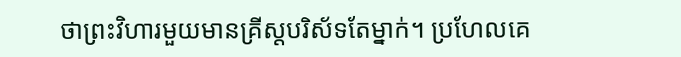ថាព្រះវិហារមួយមានគ្រីស្តបរិស័ទតែម្នាក់។ ប្រហែលគេ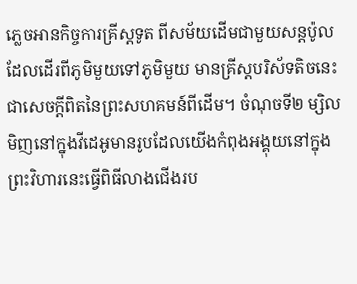ភ្លេចអានកិច្ចការគ្រីស្តទូត ពីសម័យដើមជាមួយសន្តប៉ូលដែលដើរពីភូមិមួយទៅភូមិមួយ មានគ្រីស្តបរិស័ទតិចនេះជាសេចក្ដីពិតនៃព្រះសហគមន៍ពីដើម។ ចំណុចទី២ ម្សិលមិញនៅក្នុងវីដេអូមានរូបដែលយើងកំពុងអង្គុយនៅក្នុងព្រះវិហារនេះធ្វើពិធីលាងជើងរប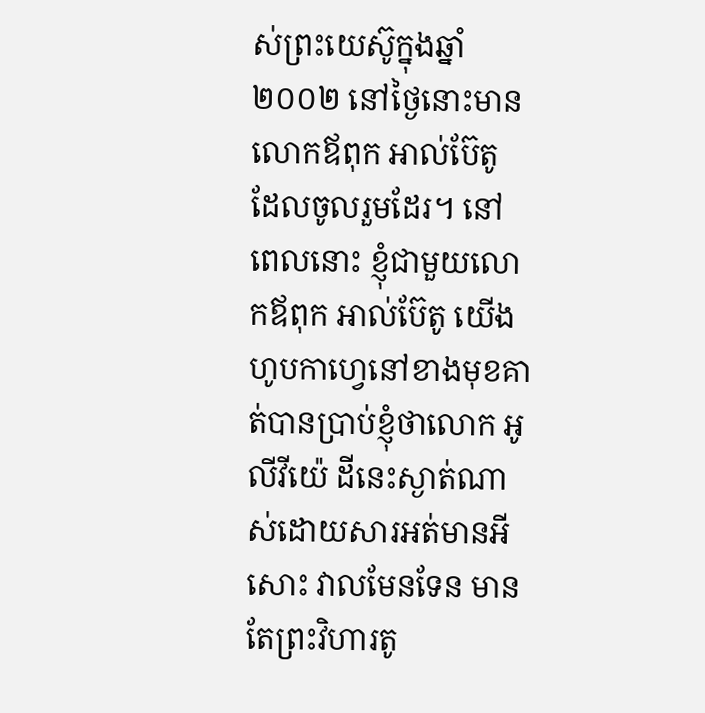ស់ព្រះយេស៊ូក្នុងឆ្នាំ២០០២ នៅថ្ងៃនោះមានលោកឪពុក អាល់ប៊ែតូ ដែលចូលរួមដែរ។ នៅពេលនោះ ខ្ញុំជាមួយលោកឪពុក អាល់ប៊ែតូ យើងហូបកាហ្វេនៅខាងមុខគាត់បានប្រាប់ខ្ញុំថាលោក អូលីវីយ៉េ ដីនេះស្ងាត់ណាស់ដោយសារអត់មានអីសោះ វាលមែនទែន មានតែព្រះវិហារតូ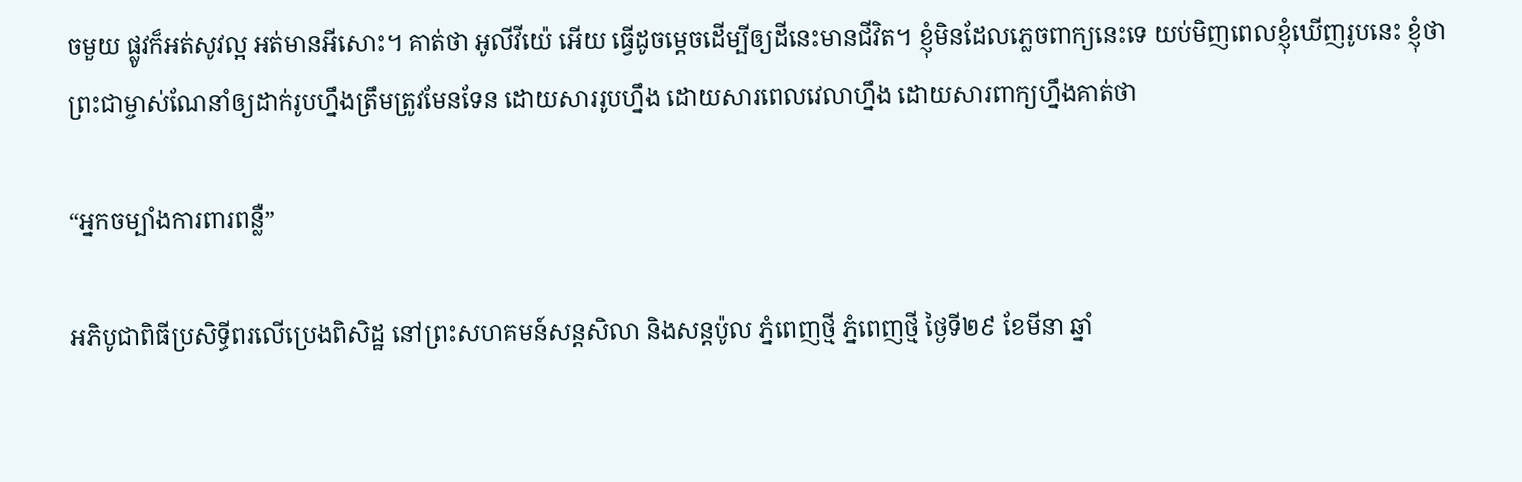ចមួយ ផ្លូវក៏អត់សូវល្អ អត់មានអីសោះ។ គាត់ថា អូលីវីយ៉េ អើយ ធ្វើដូចម្ដេចដើម្បីឲ្យដីនេះមានជីវិត។ ខ្ញុំមិនដែលភ្លេចពាក្យនេះទេ យប់មិញពេលខ្ញុំឃើញរូបនេះ ខ្ញុំថាព្រះជាម្ចាស់ណែនាំឲ្យដាក់រូបហ្នឹងត្រឹមត្រូវមែនទែន ដោយសាររូបហ្នឹង ដោយសារពេលវេលាហ្នឹង ដោយសារពាក្យហ្នឹងគាត់ថា

“អ្នកចម្បាំងការពារពន្លឺ”

អភិបូជាពិធីប្រសិទ្ធីពរលើប្រេងពិសិដ្ឋ នៅព្រះសហគមន៍សន្តសិលា និងសន្តប៉ូល ភ្នំពេញថ្មី ភ្នំពេញថ្មី ថ្ងៃទី២៩ ខែមីនា ឆ្នាំ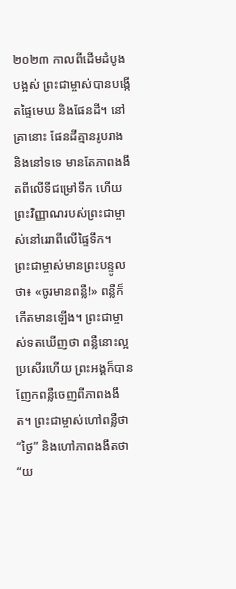២០២៣ កាលពីដើមដំបូងបង្អស់ ព្រះ‌ជាម្ចាស់បានបង្កើតផ្ទៃមេឃ និងផែន‌ដី។ នៅគ្រានោះ ផែន‌ដីគ្មានរូបរាង និងនៅទទេ មានតែភាពងងឹតពីលើទីជម្រៅទឹក ហើយព្រះ‌វិញ្ញាណរបស់ព្រះ‌ជាម្ចាស់នៅរេរាពីលើផ្ទៃទឹក។ ព្រះ‌ជាម្ចាស់មានព្រះ‌បន្ទូលថា៖ «ចូរមានពន្លឺ!» ពន្លឺក៏កើតមានឡើង។ ព្រះ‌ជាម្ចាស់ទតឃើញថា ពន្លឺនោះល្អប្រសើរហើយ ព្រះ‌អង្គក៏បានញែកពន្លឺចេញពីភាពងងឹត។ ព្រះ‌ជាម្ចាស់ហៅពន្លឺថា “ថ្ងៃ” និងហៅភាពងងឹតថា “យ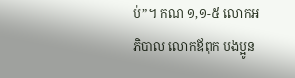ប់”។ កណ ១,១-៥ លោកអភិបាល លោកឪពុក បងប្អូន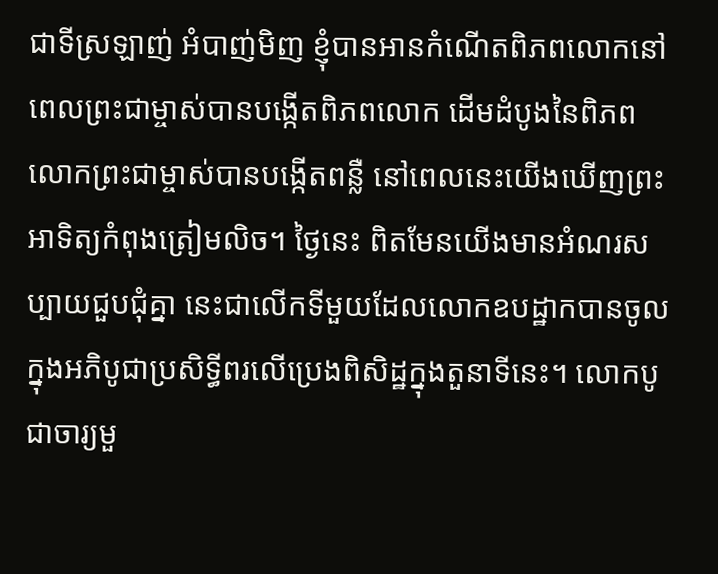ជាទីស្រឡាញ់ អំបាញ់មិញ ខ្ញុំបានអានកំណើតពិភពលោកនៅពេលព្រះជាម្ចាស់បានបង្កើតពិភពលោក ដើមដំបូងនៃពិភពលោកព្រះជាម្ចាស់បានបង្កើតពន្លឺ នៅពេលនេះយើងឃើញព្រះអាទិត្យកំពុងត្រៀមលិច។ ថ្ងៃនេះ ពិតមែនយើងមានអំណរសប្បាយជួបជុំគ្នា នេះជាលើកទីមួយដែលលោកឧបដ្ឋាកបានចូលក្នុងអភិបូជាប្រសិទ្ធីពរលើប្រេងពិសិដ្ឋក្នុងតួនាទីនេះ។ លោកបូជាចារ្យមួ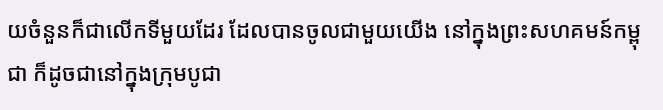យចំនួនក៏ជាលើកទីមួយដែរ ដែលបានចូលជាមួយយើង នៅក្នុងព្រះសហគមន៍កម្ពុជា ក៏ដូចជានៅក្នុងក្រុមបូជា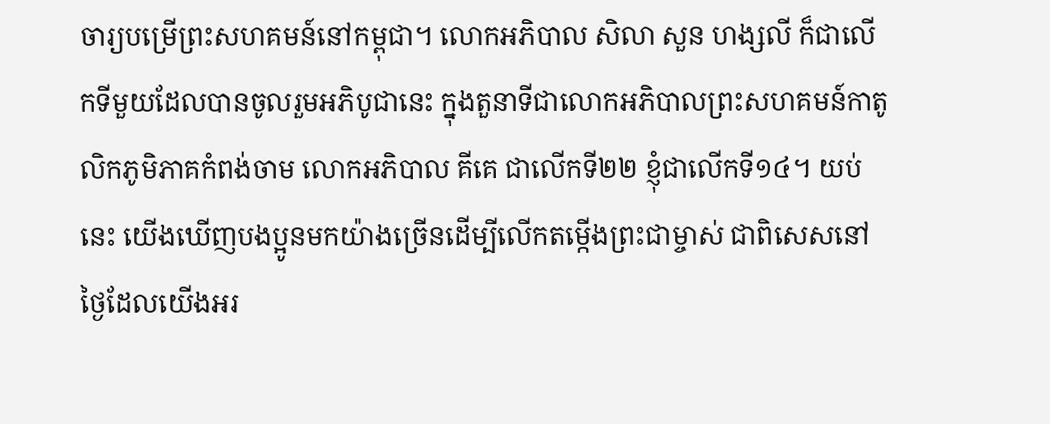ចារ្យបម្រើព្រះសហគមន៍នៅកម្ពុជា។ លោកអភិបាល សិលា សួន ហង្សលី ក៏ជាលើកទីមួយដែលបានចូលរួមអភិបូជានេះ ក្នុងតួនាទីជាលោកអភិបាលព្រះសហគមន៍កាតូលិកភូមិភាគកំពង់ចាម លោកអភិបាល គីគេ ជាលើកទី២២ ខ្ញុំជាលើកទី១៤។ យប់នេះ យើងឃើញបងប្អូនមកយ៉ាងច្រើនដើម្បីលើកតម្កើងព្រះជាម្ចាស់ ជាពិសេសនៅថ្ងៃដែលយើងអរ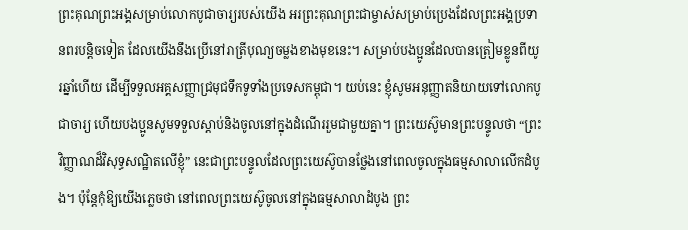ព្រះគុណព្រះអង្គសម្រាប់លោកបូជាចារ្យរបស់យើង អរព្រះគុណព្រះជាម្ចាស់សម្រាប់ប្រេងដែលព្រះអង្គប្រទានពរបន្តិចទៀត ដែលយើងនឹងប្រើនៅរាត្រីបុណ្យចម្លងខាងមុខនេះ។ សម្រាប់បងប្អូនដែលបានត្រៀមខ្លូនពីយូរឆ្នាំហើយ ដើម្បីទទួលអគ្គសញ្ញាជ្រមុជទឹកទូទាំងប្រទេសកម្ពុជា។ យប់នេះ ខ្ញុំសូមអនុញ្ញាតនិយាយទៅលោកបូជាចារ្យ ហើយបងប្អូនសូមទទួលស្តាប់និងចូលនៅក្នុងដំណើររួមជាមួយគ្នា។ ព្រះយេស៊ូមានព្រះបន្ទូលថា “ព្រះវិញ្ញាណដ៏វិសុទ្ធសណ្ឋិតលើខ្ញុំ” នេះជាព្រះបន្ទូលដែលព្រះយេស៊ូបានថ្លែងនៅពេលចូលក្នុងធម្មសាលាលើកដំបូង។ ប៉ុន្តែកុំឱ្យយើងភ្លេចថា នៅពេលព្រះយេស៊ូចូលនៅក្នុងធម្មសាលាដំបូង ព្រះ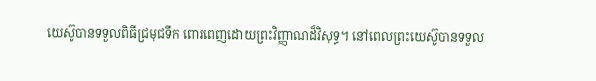យេស៊ូបានទទួលពិធីជ្រមុជទឹក ពោរពេញដោយព្រះវិញ្ញាណដ៏វិសុទ្ធ។ នៅពេលព្រះយេស៊ូបានទទួល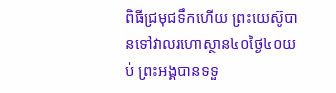ពិធីជ្រមុជទឹកហើយ ព្រះយេស៊ូបានទៅវាលរហោស្ថាន៤០ថ្ងៃ៤០យប់ ព្រះអង្គបានទទួ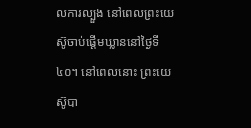លការល្បួង នៅពេលព្រះយេស៊ូចាប់ផ្តើមឃ្លាននៅថ្ងៃទី៤០។ នៅពេលនោះ ព្រះយេស៊ូបា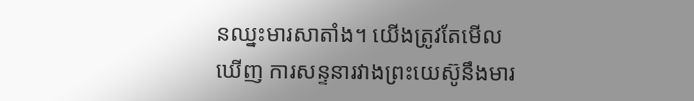នឈ្នះមារសាតាំង។ យើងត្រូវតែមើលឃើញ ការសន្ទនារវាងព្រះយេស៊ូនឹងមារ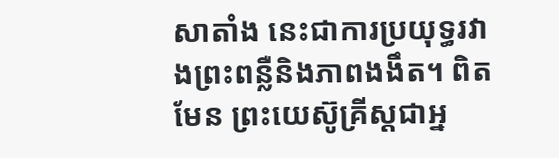សាតាំង នេះជាការប្រយុទ្ធរវាងព្រះពន្លឺនិងភាពងងឹត។ ពិតមែន ព្រះយេស៊ូគ្រីស្តជាអ្ន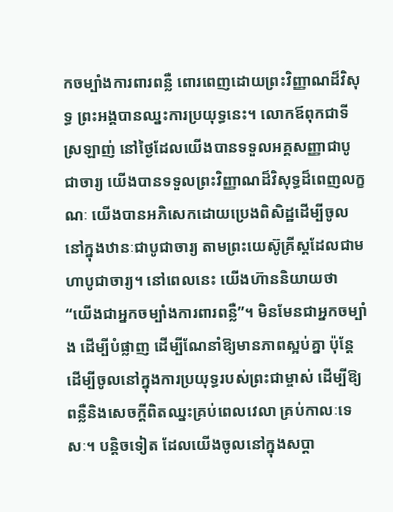កចម្បាំងការពារពន្លឺ ពោរពេញដោយព្រះវិញ្ញាណដ៏វិសុទ្ធ ព្រះអង្គបានឈ្នះការប្រយុទ្ធនេះ។ លោកឪពុកជាទីស្រឡាញ់ នៅថ្ងៃដែលយើងបានទទួលអគ្គសញ្ញាជាបូជាចារ្យ យើងបានទទួលព្រះវិញ្ញាណដ៏វិសុទ្ធដ៏ពេញលក្ខណៈ យើងបានអភិសេកដោយប្រេងពិសិដ្ឋដើម្បីចូលនៅក្នុងឋានៈជាបូជាចារ្យ តាមព្រះយេស៊ូគ្រីស្តដែលជាមហាបូជាចារ្យ។ នៅពេលនេះ យើងហ៊ាននិយាយថា “យើងជាអ្នកចម្បាំងការពារពន្លឺ”។ មិនមែនជាអ្នកចម្បាំង ដើម្បីបំផ្លាញ ដើម្បីណែនាំឱ្យមានភាពស្អប់គ្នា ប៉ុន្តែដើម្បីចូលនៅក្នុងការប្រយុទ្ធរបស់ព្រះជាម្ចាស់ ដើម្បីឱ្យពន្លឺនិងសេចក្តីពិតឈ្នះគ្រប់ពេលវេលា គ្រប់កាលៈទេសៈ។ បន្តិចទៀត ដែលយើងចូលនៅក្នុងសប្តា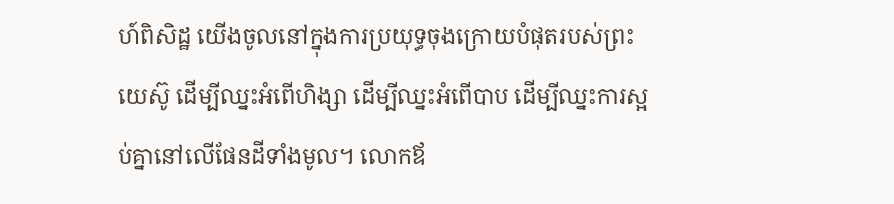ហ៍ពិសិដ្ឋ យើងចូលនៅក្នុងការប្រយុទ្ធចុងក្រោយបំផុតរបស់ព្រះយេស៊ូ ដើម្បីឈ្នះអំពើហិង្សា ដើម្បីឈ្នះអំពើបាប ដើម្បីឈ្នះការស្អប់គ្នានៅលើផែនដីទាំងមូល។ លោកឪ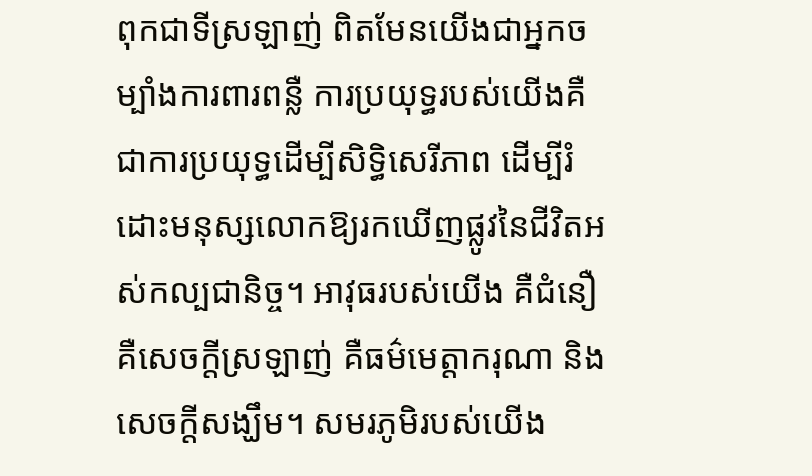ពុកជាទីស្រឡាញ់ ពិតមែនយើងជាអ្នកចម្បាំងការពារពន្លឺ ការប្រយុទ្ធរបស់យើងគឺជាការប្រយុទ្ធដើម្បីសិទ្ធិសេរីភាព ដើម្បីរំដោះមនុស្សលោកឱ្យរកឃើញផ្លូវនៃជីវិតអស់កល្បជានិច្ច។ អាវុធរបស់យើង គឺជំនឿ គឺសេចក្តីស្រឡាញ់ គឺធម៌មេត្តាករុណា និងសេចក្តីសង្ឃឹម។ សមរភូមិរបស់យើង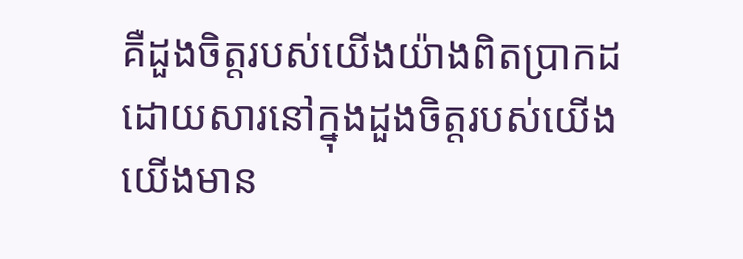គឺដួងចិត្តរបស់យើងយ៉ាងពិតប្រាកដ ដោយសារនៅក្នុងដួងចិត្តរបស់យើង យើងមាន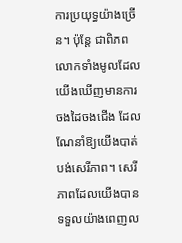ការប្រយុទ្ធយ៉ាងច្រើន។ ប៉ុន្តែ ជាពិភពលោកទាំងមូលដែលយើងឃើញមានការចងដៃចងជើង ដែលណែនាំឱ្យយើងបាត់បង់សេរីភាព។ សេរីភាពដែលយើងបានទទួលយ៉ាងពេញល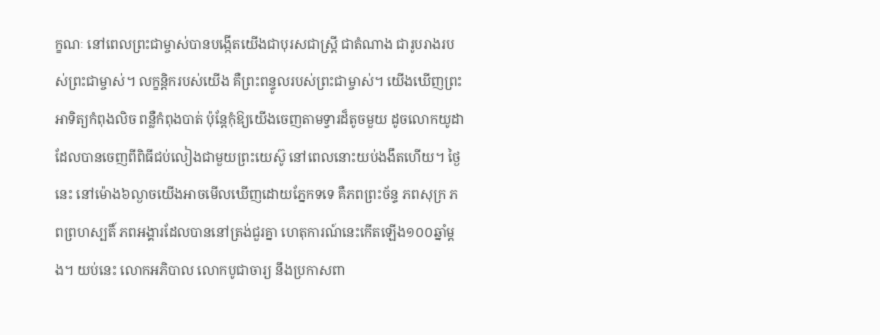ក្ខណៈ នៅពេលព្រះជាម្ចាស់បានបង្កើតយើងជាបុរសជាស្ត្រី ជាតំណាង ជារូបរាងរបស់ព្រះជាម្ចាស់។ លក្ខន្តិករបស់យើង គឺព្រះពន្ទូលរបស់ព្រះជាម្ចាស់។ យើងឃើញព្រះអាទិត្យកំពុងលិច ពន្លឺកំពុងបាត់ ប៉ុន្តែកុំឱ្យយើងចេញតាមទ្វារដ៏តូចមួយ ដូចលោកយូដាដែលបានចេញពីពិធីជប់លៀងជាមួយព្រះយេស៊ូ នៅពេលនោះយប់ងងឹតហើយ។ ថ្ងៃនេះ នៅម៉ោង៦ល្ងាចយើងអាចមើលឃើញដោយភ្នែកទទេ គឺភពព្រះច័ន្ទ ភពសុក្រ ភពព្រហស្បតិ៍ ភពអង្គារដែលបាននៅត្រង់ជួរគ្នា ហេតុការណ៍នេះកើតឡើង១០០ឆ្នាំម្តង។ យប់នេះ លោកអភិបាល លោកបូជាចារ្យ នឹងប្រកាសពា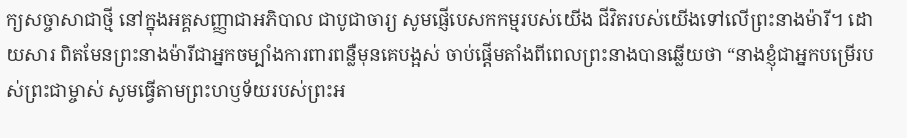ក្យសច្ចាសាជាថ្មី នៅក្នុងអគ្គសញ្ញាជាអភិបាល ជាបូជាចារ្យ សូមផ្ញើបេសកកម្មរបស់យើង ជីវិតរបស់យើងទៅលើព្រះនាងម៉ារី។ ដោយសារ ពិតមែនព្រះនាងម៉ារីជាអ្នកចម្បាំងការពារពន្លឺមុនគេបង្អស់ ចាប់ផ្តើមតាំងពីពេលព្រះនាងបានឆ្លើយថា “នាងខ្ញុំជាអ្នកបម្រើរបស់ព្រះជាម្ចាស់ សូមធ្វើតាមព្រះហឫទ័យរបស់ព្រះអ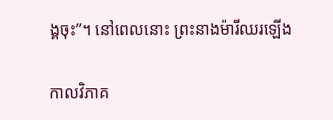ង្គចុះ”។ នៅពេលនោះ ព្រះនាងម៉ារីឈរឡើង

កាលវិភាគ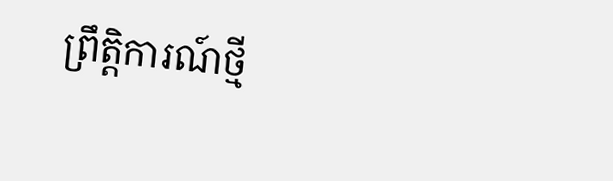ព្រឹត្តិការណ៍ថ្មី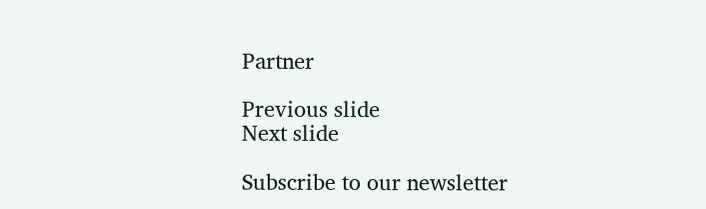Partner

Previous slide
Next slide

Subscribe to our newsletter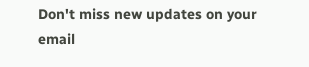Don't miss new updates on your email